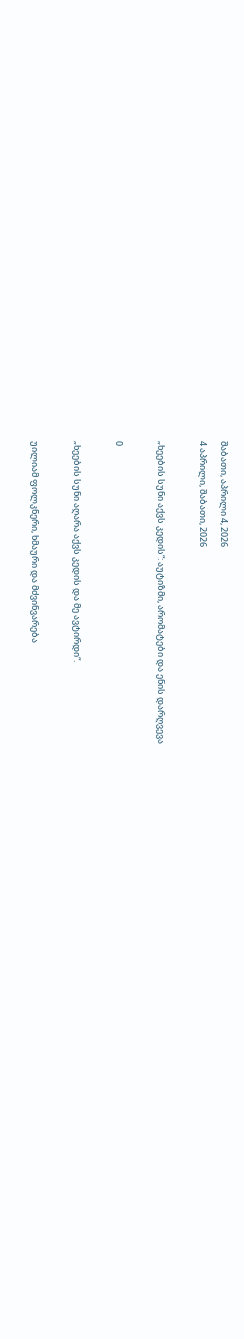შაბათი, აპრილი 4, 2026
4 აპრილი, შაბათი, 2026

„ხეების სუნი აქვს კედის“: აუტიზმი, არომატები და ენის დარღვევა

0

„ხეების სუნი აღარა აქვს კედის და მე ავტირდი“.

უილიამ ფოლკნერი, ხმაური და მძვინვარება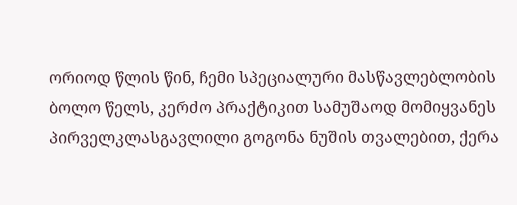ორიოდ წლის წინ, ჩემი სპეციალური მასწავლებლობის ბოლო წელს, კერძო პრაქტიკით სამუშაოდ მომიყვანეს პირველკლასგავლილი გოგონა ნუშის თვალებით, ქერა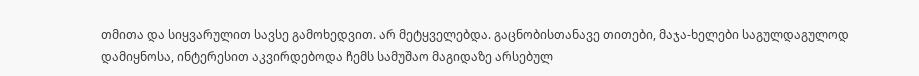თმითა და სიყვარულით სავსე გამოხედვით. არ მეტყველებდა. გაცნობისთანავე თითები, მაჯა-ხელები საგულდაგულოდ დამიყნოსა, ინტერესით აკვირდებოდა ჩემს სამუშაო მაგიდაზე არსებულ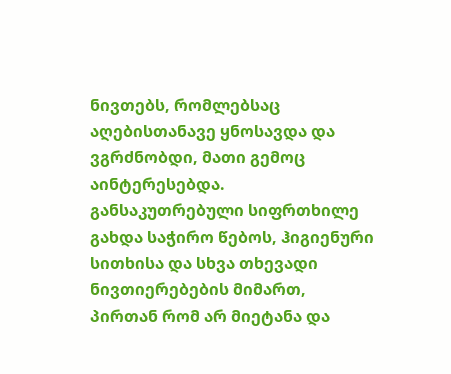ნივთებს, რომლებსაც აღებისთანავე ყნოსავდა და ვგრძნობდი, მათი გემოც აინტერესებდა. განსაკუთრებული სიფრთხილე გახდა საჭირო წებოს, ჰიგიენური სითხისა და სხვა თხევადი ნივთიერებების მიმართ, პირთან რომ არ მიეტანა და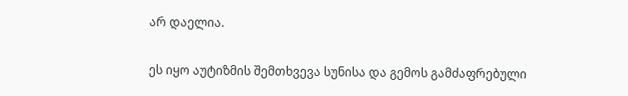არ დაელია.

ეს იყო აუტიზმის შემთხვევა სუნისა და გემოს გამძაფრებული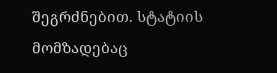შეგრძნებით. სტატიის მომზადებაც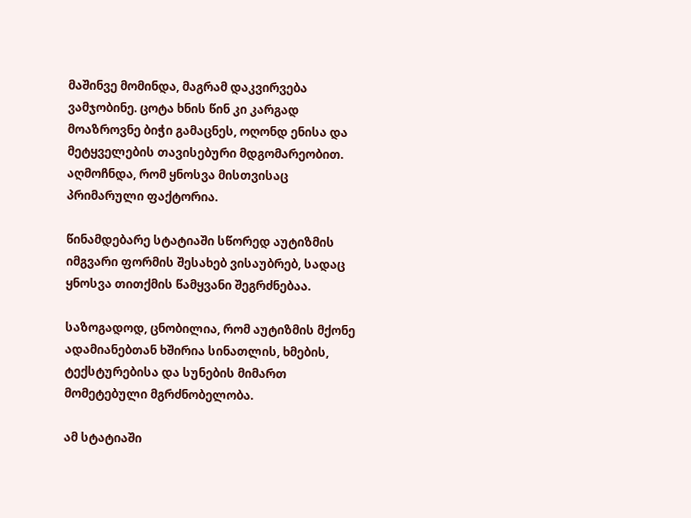მაშინვე მომინდა, მაგრამ დაკვირვება ვამჯობინე. ცოტა ხნის წინ კი კარგად მოაზროვნე ბიჭი გამაცნეს, ოღონდ ენისა და მეტყველების თავისებური მდგომარეობით. აღმოჩნდა, რომ ყნოსვა მისთვისაც პრიმარული ფაქტორია.

წინამდებარე სტატიაში სწორედ აუტიზმის იმგვარი ფორმის შესახებ ვისაუბრებ, სადაც ყნოსვა თითქმის წამყვანი შეგრძნებაა.

საზოგადოდ, ცნობილია, რომ აუტიზმის მქონე ადამიანებთან ხშირია სინათლის, ხმების, ტექსტურებისა და სუნების მიმართ მომეტებული მგრძნობელობა.

ამ სტატიაში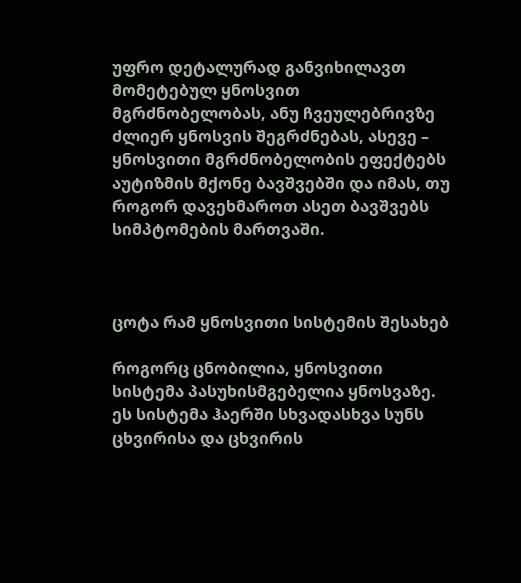უფრო დეტალურად განვიხილავთ მომეტებულ ყნოსვით მგრძნობელობას, ანუ ჩვეულებრივზე ძლიერ ყნოსვის შეგრძნებას, ასევე – ყნოსვითი მგრძნობელობის ეფექტებს აუტიზმის მქონე ბავშვებში და იმას, თუ როგორ დავეხმაროთ ასეთ ბავშვებს სიმპტომების მართვაში.



ცოტა რამ ყნოსვითი სისტემის შესახებ

როგორც ცნობილია, ყნოსვითი სისტემა პასუხისმგებელია ყნოსვაზე. ეს სისტემა ჰაერში სხვადასხვა სუნს ცხვირისა და ცხვირის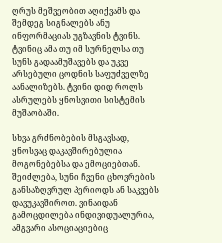ღრუს მეშვეობით აღიქვამს და შემდეგ სიგნალებს ანუ ინფორმაციას უგზავნის ტვინს. ტვინიც ამა თუ იმ სურნელსა თუ სუნს გადაამუშავებს და უკვე არსებული ცოდნის საფუძველზე აანალიზებს. ტვინი დიდ როლს ასრულებს ყნოსვითი სისტემის მუშაობაში.

სხვა გრძნობების მსგავსად, ყნოსვაც დაკავშირებულია მოგონებებსა და ემოციებთან. შეიძლება, სუნი ჩვენი ცხოვრების განსაზღვრულ პერიოდს ან საკვებს დავუკავშიროთ. ვინაიდან გამოცდილება ინდივიდუალურია, ამგვარი ასოციაციებიც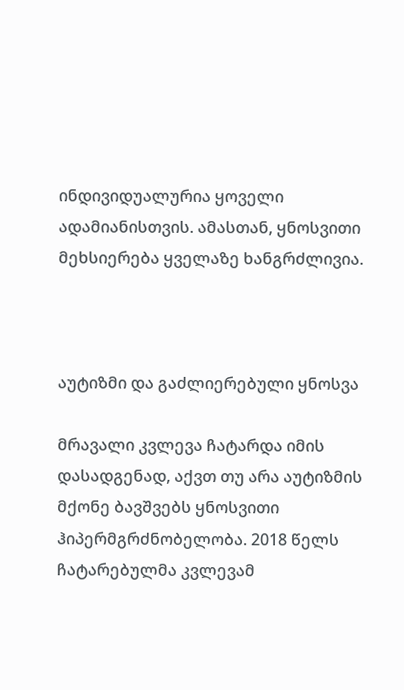ინდივიდუალურია ყოველი ადამიანისთვის. ამასთან, ყნოსვითი მეხსიერება ყველაზე ხანგრძლივია.



აუტიზმი და გაძლიერებული ყნოსვა

მრავალი კვლევა ჩატარდა იმის დასადგენად, აქვთ თუ არა აუტიზმის მქონე ბავშვებს ყნოსვითი ჰიპერმგრძნობელობა. 2018 წელს ჩატარებულმა კვლევამ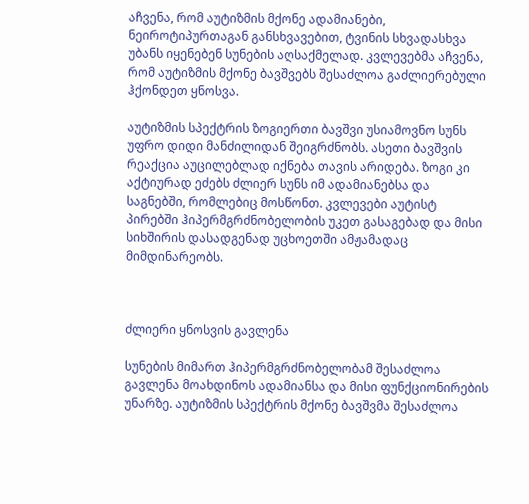აჩვენა, რომ აუტიზმის მქონე ადამიანები, ნეიროტიპურთაგან განსხვავებით, ტვინის სხვადასხვა უბანს იყენებენ სუნების აღსაქმელად. კვლევებმა აჩვენა, რომ აუტიზმის მქონე ბავშვებს შესაძლოა გაძლიერებული ჰქონდეთ ყნოსვა.

აუტიზმის სპექტრის ზოგიერთი ბავშვი უსიამოვნო სუნს უფრო დიდი მანძილიდან შეიგრძნობს. ასეთი ბავშვის რეაქცია აუცილებლად იქნება თავის არიდება. ზოგი კი აქტიურად ეძებს ძლიერ სუნს იმ ადამიანებსა და საგნებში, რომლებიც მოსწონთ. კვლევები აუტისტ პირებში ჰიპერმგრძნობელობის უკეთ გასაგებად და მისი სიხშირის დასადგენად უცხოეთში ამჟამადაც მიმდინარეობს.



ძლიერი ყნოსვის გავლენა

სუნების მიმართ ჰიპერმგრძნობელობამ შესაძლოა გავლენა მოახდინოს ადამიანსა და მისი ფუნქციონირების უნარზე. აუტიზმის სპექტრის მქონე ბავშვმა შესაძლოა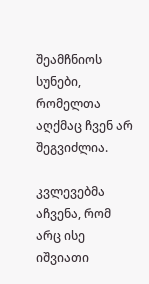შეამჩნიოს სუნები, რომელთა აღქმაც ჩვენ არ შეგვიძლია.

კვლევებმა აჩვენა, რომ არც ისე იშვიათი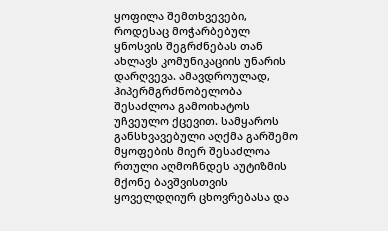ყოფილა შემთხვევები, როდესაც მოჭარბებულ ყნოსვის შეგრძნებას თან ახლავს კომუნიკაციის უნარის დარღვევა. ამავდროულად, ჰიპერმგრძნობელობა შესაძლოა გამოიხატოს უჩვეულო ქცევით. სამყაროს განსხვავებული აღქმა გარშემო მყოფების მიერ შესაძლოა რთული აღმოჩნდეს აუტიზმის მქონე ბავშვისთვის ყოველდღიურ ცხოვრებასა და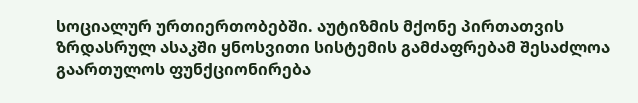სოციალურ ურთიერთობებში. აუტიზმის მქონე პირთათვის ზრდასრულ ასაკში ყნოსვითი სისტემის გამძაფრებამ შესაძლოა გაართულოს ფუნქციონირება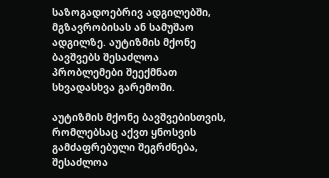საზოგადოებრივ ადგილებში, მგზავრობისას ან სამუშაო ადგილზე. აუტიზმის მქონე ბავშვებს შესაძლოა პრობლემები შეექმნათ სხვადასხვა გარემოში.

აუტიზმის მქონე ბავშვებისთვის, რომლებსაც აქვთ ყნოსვის გამძაფრებული შეგრძნება, შესაძლოა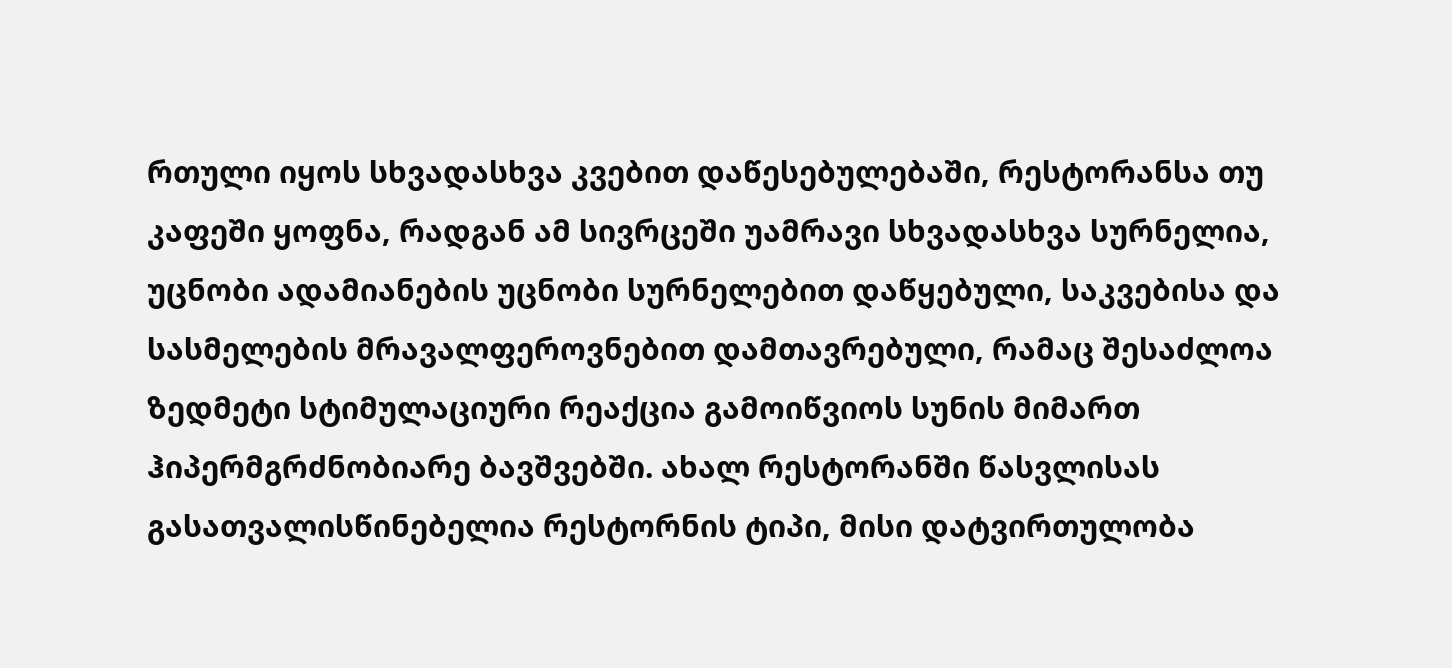რთული იყოს სხვადასხვა კვებით დაწესებულებაში, რესტორანსა თუ კაფეში ყოფნა, რადგან ამ სივრცეში უამრავი სხვადასხვა სურნელია, უცნობი ადამიანების უცნობი სურნელებით დაწყებული, საკვებისა და სასმელების მრავალფეროვნებით დამთავრებული, რამაც შესაძლოა ზედმეტი სტიმულაციური რეაქცია გამოიწვიოს სუნის მიმართ ჰიპერმგრძნობიარე ბავშვებში. ახალ რესტორანში წასვლისას გასათვალისწინებელია რესტორნის ტიპი, მისი დატვირთულობა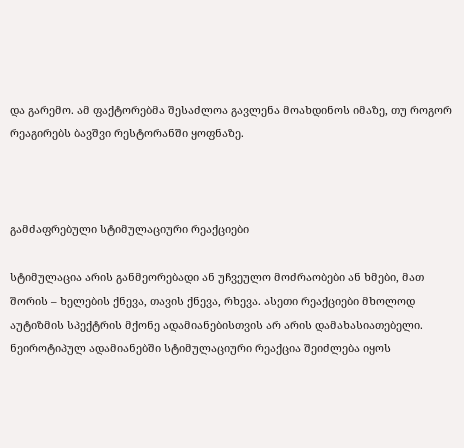და გარემო. ამ ფაქტორებმა შესაძლოა გავლენა მოახდინოს იმაზე, თუ როგორ რეაგირებს ბავშვი რესტორანში ყოფნაზე.



გამძაფრებული სტიმულაციური რეაქციები

სტიმულაცია არის განმეორებადი ან უჩვეულო მოძრაობები ან ხმები, მათ შორის – ხელების ქნევა, თავის ქნევა, რხევა. ასეთი რეაქციები მხოლოდ აუტიზმის სპექტრის მქონე ადამიანებისთვის არ არის დამახასიათებელი. ნეიროტიპულ ადამიანებში სტიმულაციური რეაქცია შეიძლება იყოს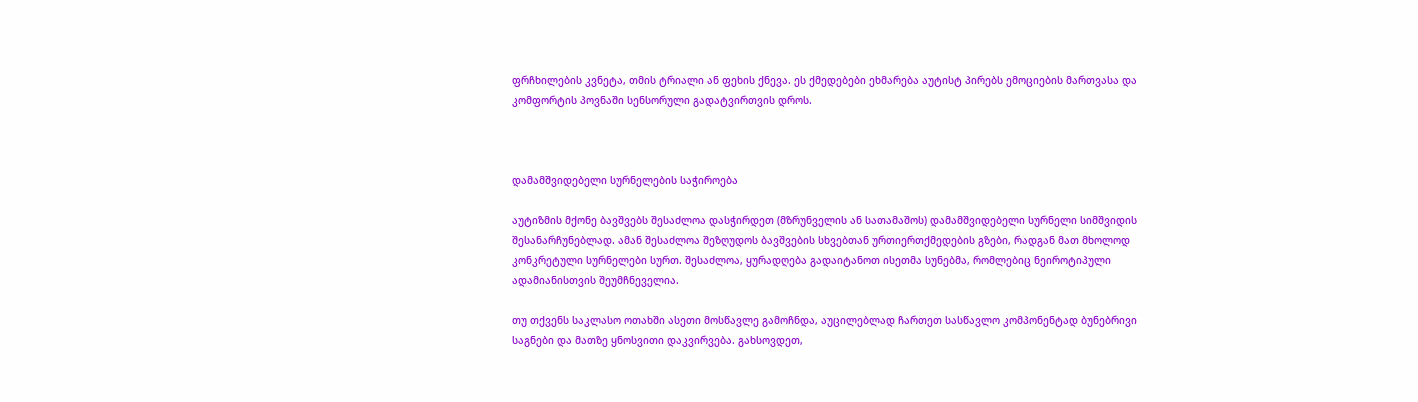ფრჩხილების კვნეტა, თმის ტრიალი ან ფეხის ქნევა. ეს ქმედებები ეხმარება აუტისტ პირებს ემოციების მართვასა და კომფორტის პოვნაში სენსორული გადატვირთვის დროს.



დამამშვიდებელი სურნელების საჭიროება

აუტიზმის მქონე ბავშვებს შესაძლოა დასჭირდეთ (მზრუნველის ან სათამაშოს) დამამშვიდებელი სურნელი სიმშვიდის შესანარჩუნებლად. ამან შესაძლოა შეზღუდოს ბავშვების სხვებთან ურთიერთქმედების გზები, რადგან მათ მხოლოდ კონკრეტული სურნელები სურთ. შესაძლოა, ყურადღება გადაიტანოთ ისეთმა სუნებმა, რომლებიც ნეიროტიპული ადამიანისთვის შეუმჩნეველია.

თუ თქვენს საკლასო ოთახში ასეთი მოსწავლე გამოჩნდა, აუცილებლად ჩართეთ სასწავლო კომპონენტად ბუნებრივი საგნები და მათზე ყნოსვითი დაკვირვება. გახსოვდეთ,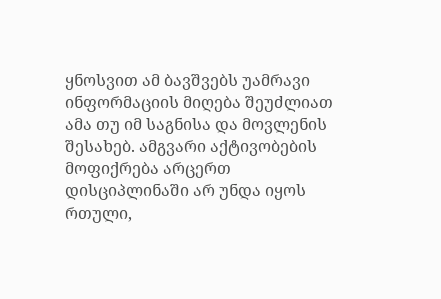ყნოსვით ამ ბავშვებს უამრავი ინფორმაციის მიღება შეუძლიათ ამა თუ იმ საგნისა და მოვლენის შესახებ. ამგვარი აქტივობების მოფიქრება არცერთ დისციპლინაში არ უნდა იყოს რთული,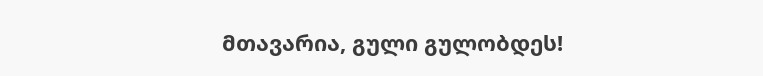მთავარია, გული გულობდეს!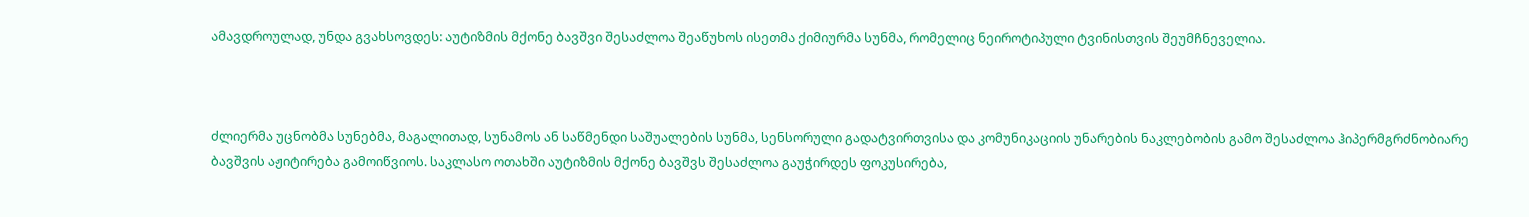ამავდროულად, უნდა გვახსოვდეს: აუტიზმის მქონე ბავშვი შესაძლოა შეაწუხოს ისეთმა ქიმიურმა სუნმა, რომელიც ნეიროტიპული ტვინისთვის შეუმჩნეველია.



ძლიერმა უცნობმა სუნებმა, მაგალითად, სუნამოს ან საწმენდი საშუალების სუნმა, სენსორული გადატვირთვისა და კომუნიკაციის უნარების ნაკლებობის გამო შესაძლოა ჰიპერმგრძნობიარე ბავშვის აჟიტირება გამოიწვიოს. საკლასო ოთახში აუტიზმის მქონე ბავშვს შესაძლოა გაუჭირდეს ფოკუსირება,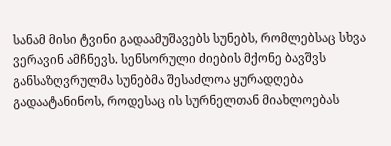სანამ მისი ტვინი გადაამუშავებს სუნებს, რომლებსაც სხვა ვერავინ ამჩნევს. სენსორული ძიების მქონე ბავშვს განსაზღვრულმა სუნებმა შესაძლოა ყურადღება გადაატანინოს, როდესაც ის სურნელთან მიახლოებას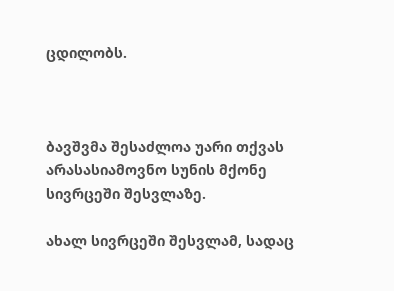ცდილობს.



ბავშვმა შესაძლოა უარი თქვას არასასიამოვნო სუნის მქონე სივრცეში შესვლაზე.

ახალ სივრცეში შესვლამ, სადაც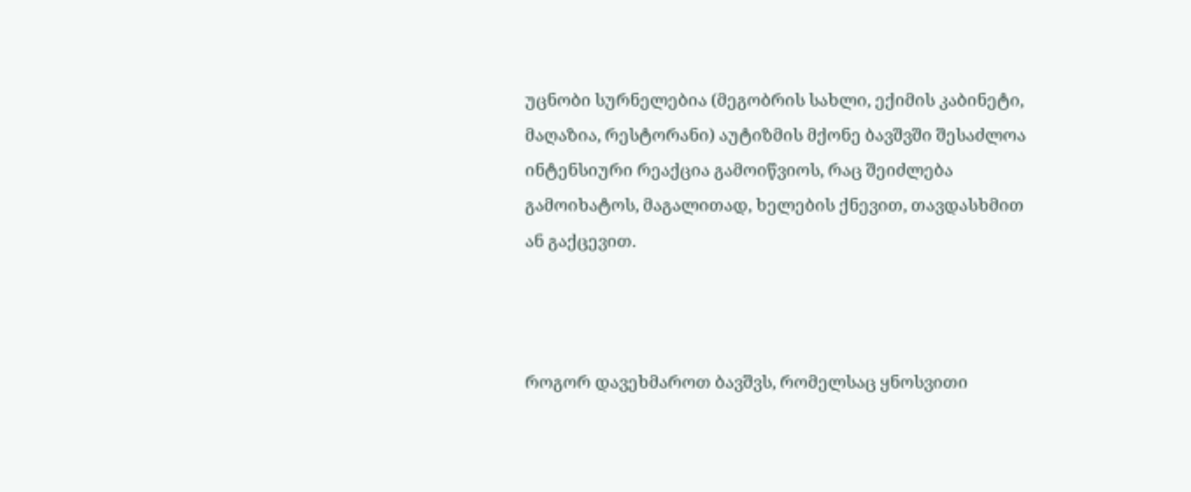უცნობი სურნელებია (მეგობრის სახლი, ექიმის კაბინეტი, მაღაზია, რესტორანი) აუტიზმის მქონე ბავშვში შესაძლოა ინტენსიური რეაქცია გამოიწვიოს, რაც შეიძლება გამოიხატოს, მაგალითად, ხელების ქნევით, თავდასხმით ან გაქცევით.



როგორ დავეხმაროთ ბავშვს, რომელსაც ყნოსვითი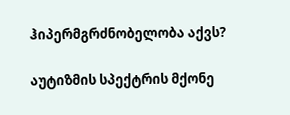ჰიპერმგრძნობელობა აქვს?

აუტიზმის სპექტრის მქონე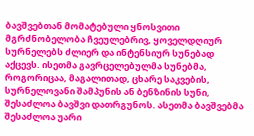ბავშვებთან მომატებული ყნოსვითი მგრძნობელობა ჩვეულებრივ, ყოველდღიურ სურნელებს ძლიერ და ინტენსიურ სუნებად აქცევს. ისეთმა გავრცელებულმა სუნებმა, როგორიცაა, მაგალითად, ცხარე საკვების, სურნელოვანი შამპუნის ან ბენზინის სუნი, შესაძლოა ბავშვი დათრგუნოს. ასეთმა ბავშვებმა შესაძლოა უარი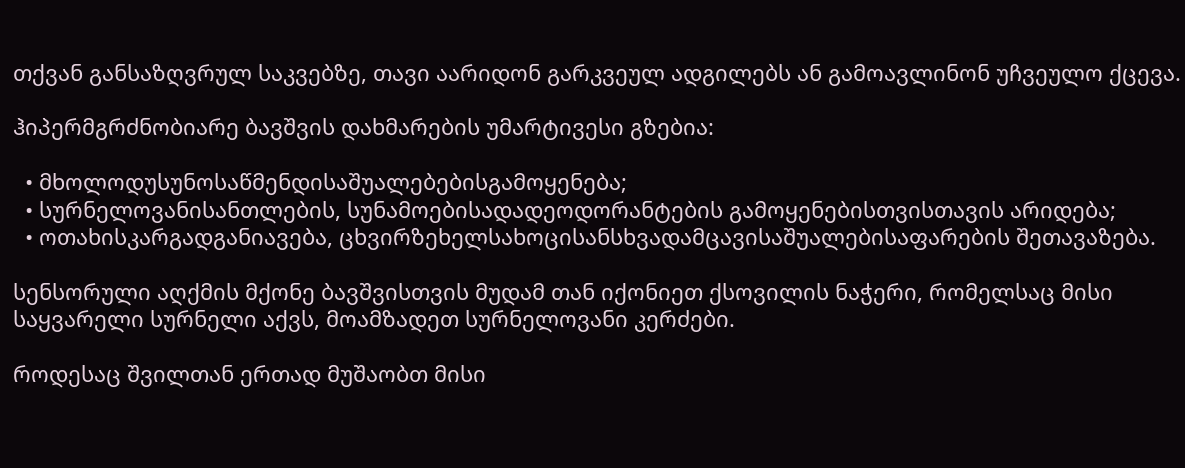თქვან განსაზღვრულ საკვებზე, თავი აარიდონ გარკვეულ ადგილებს ან გამოავლინონ უჩვეულო ქცევა.

ჰიპერმგრძნობიარე ბავშვის დახმარების უმარტივესი გზებია:

  • მხოლოდუსუნოსაწმენდისაშუალებებისგამოყენება;
  • სურნელოვანისანთლების, სუნამოებისადადეოდორანტების გამოყენებისთვისთავის არიდება;
  • ოთახისკარგადგანიავება, ცხვირზეხელსახოცისანსხვადამცავისაშუალებისაფარების შეთავაზება.

სენსორული აღქმის მქონე ბავშვისთვის მუდამ თან იქონიეთ ქსოვილის ნაჭერი, რომელსაც მისი საყვარელი სურნელი აქვს, მოამზადეთ სურნელოვანი კერძები.

როდესაც შვილთან ერთად მუშაობთ მისი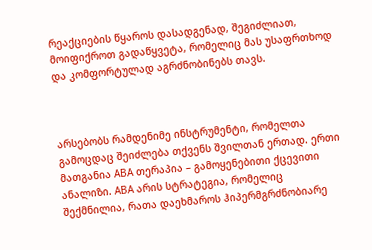რეაქციების წყაროს დასადგენად, შეგიძლიათ, მოიფიქროთ გადაწყვეტა, რომელიც მას უსაფრთხოდ და კომფორტულად აგრძნობინებს თავს.



არსებობს რამდენიმე ინსტრუმენტი, რომელთა გამოცდაც შეიძლება თქვენს შვილთან ერთად. ერთი მათგანია ABA თერაპია – გამოყენებითი ქცევითი ანალიზი. ABA არის სტრატეგია, რომელიც შექმნილია, რათა დაეხმაროს ჰიპერმგრძნობიარე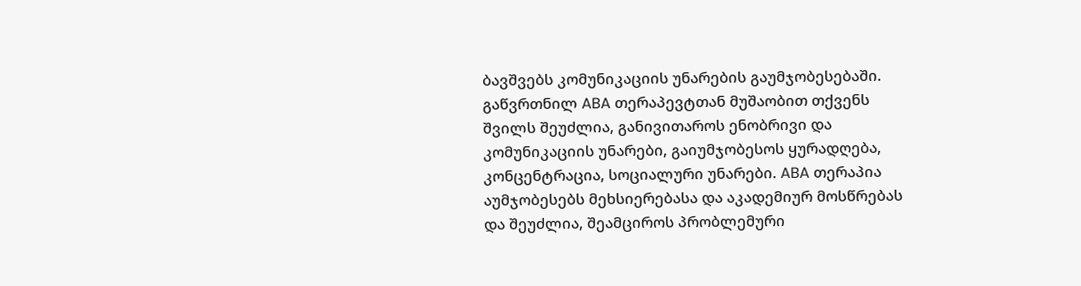ბავშვებს კომუნიკაციის უნარების გაუმჯობესებაში. გაწვრთნილ ABA თერაპევტთან მუშაობით თქვენს შვილს შეუძლია, განივითაროს ენობრივი და კომუნიკაციის უნარები, გაიუმჯობესოს ყურადღება, კონცენტრაცია, სოციალური უნარები. ABA თერაპია აუმჯობესებს მეხსიერებასა და აკადემიურ მოსწრებას და შეუძლია, შეამციროს პრობლემური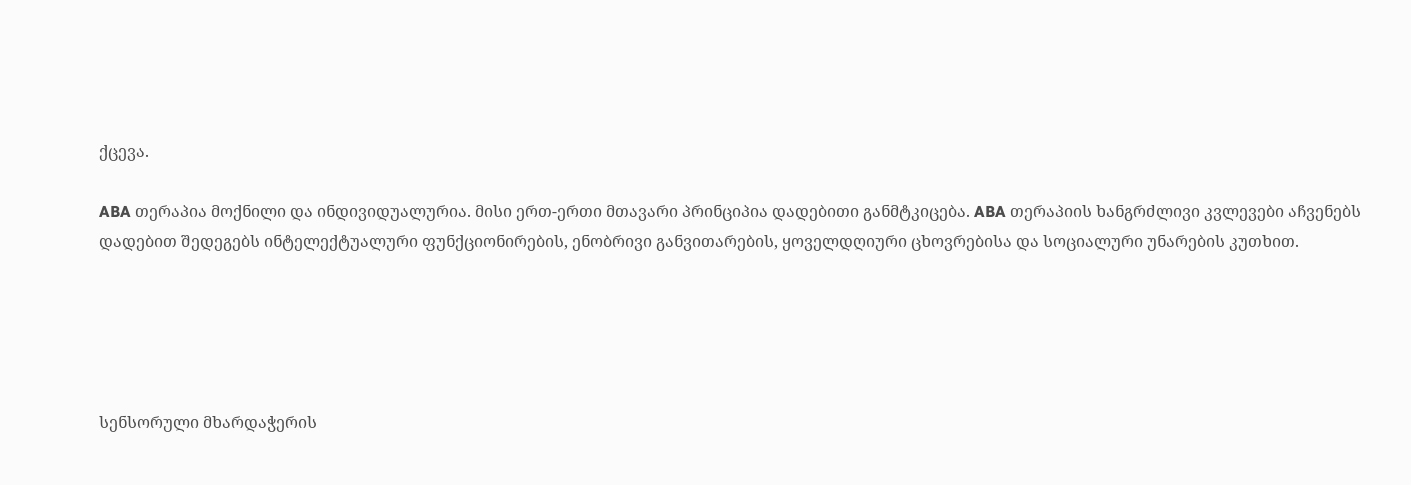ქცევა.

ABA თერაპია მოქნილი და ინდივიდუალურია. მისი ერთ-ერთი მთავარი პრინციპია დადებითი განმტკიცება. ABA თერაპიის ხანგრძლივი კვლევები აჩვენებს დადებით შედეგებს ინტელექტუალური ფუნქციონირების, ენობრივი განვითარების, ყოველდღიური ცხოვრებისა და სოციალური უნარების კუთხით.





სენსორული მხარდაჭერის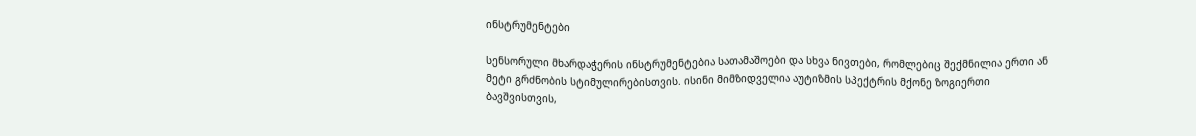ინსტრუმენტები

სენსორული მხარდაჭერის ინსტრუმენტებია სათამაშოები და სხვა ნივთები, რომლებიც შექმნილია ერთი ან მეტი გრძნობის სტიმულირებისთვის. ისინი მიმზიდველია აუტიზმის სპექტრის მქონე ზოგიერთი ბავშვისთვის,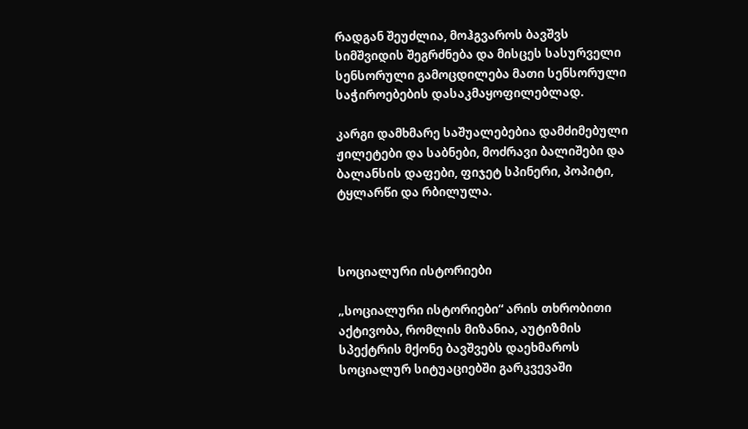რადგან შეუძლია, მოჰგვაროს ბავშვს სიმშვიდის შეგრძნება და მისცეს სასურველი სენსორული გამოცდილება მათი სენსორული საჭიროებების დასაკმაყოფილებლად.

კარგი დამხმარე საშუალებებია დამძიმებული ჟილეტები და საბნები, მოძრავი ბალიშები და ბალანსის დაფები, ფიჯეტ სპინერი, პოპიტი, ტყლარწი და რბილულა.



სოციალური ისტორიები

„სოციალური ისტორიები“ არის თხრობითი აქტივობა, რომლის მიზანია, აუტიზმის სპექტრის მქონე ბავშვებს დაეხმაროს სოციალურ სიტუაციებში გარკვევაში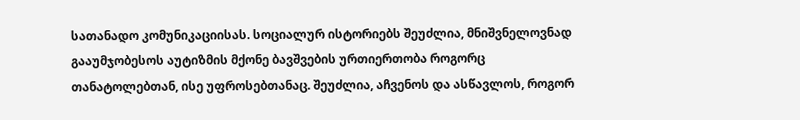სათანადო კომუნიკაციისას. სოციალურ ისტორიებს შეუძლია, მნიშვნელოვნად გააუმჯობესოს აუტიზმის მქონე ბავშვების ურთიერთობა როგორც თანატოლებთან, ისე უფროსებთანაც. შეუძლია, აჩვენოს და ასწავლოს, როგორ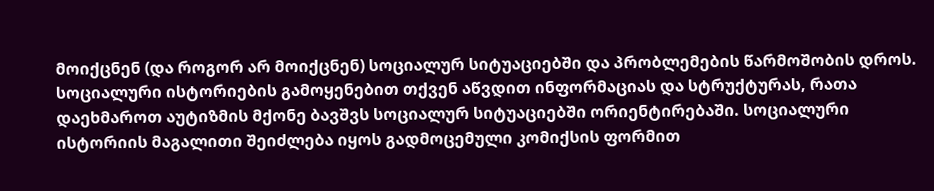მოიქცნენ (და როგორ არ მოიქცნენ) სოციალურ სიტუაციებში და პრობლემების წარმოშობის დროს. სოციალური ისტორიების გამოყენებით თქვენ აწვდით ინფორმაციას და სტრუქტურას, რათა დაეხმაროთ აუტიზმის მქონე ბავშვს სოციალურ სიტუაციებში ორიენტირებაში. სოციალური ისტორიის მაგალითი შეიძლება იყოს გადმოცემული კომიქსის ფორმით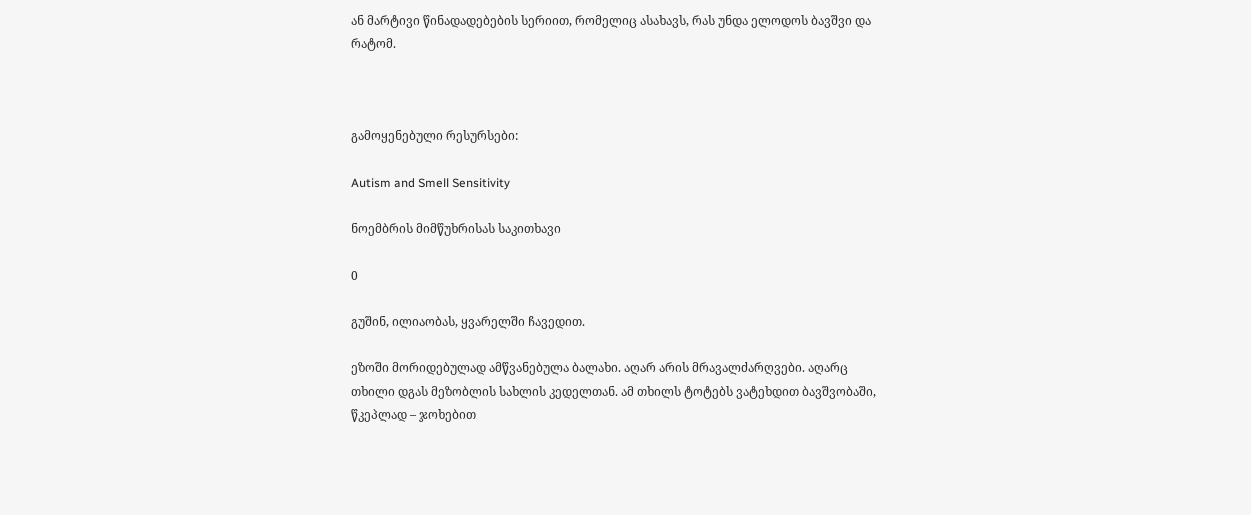ან მარტივი წინადადებების სერიით, რომელიც ასახავს, რას უნდა ელოდოს ბავშვი და რატომ.



გამოყენებული რესურსები:

Autism and Smell Sensitivity

ნოემბრის მიმწუხრისას საკითხავი

0

გუშინ, ილიაობას, ყვარელში ჩავედით.

ეზოში მორიდებულად ამწვანებულა ბალახი. აღარ არის მრავალძარღვები. აღარც თხილი დგას მეზობლის სახლის კედელთან. ამ თხილს ტოტებს ვატეხდით ბავშვობაში, წკეპლად – ჯოხებით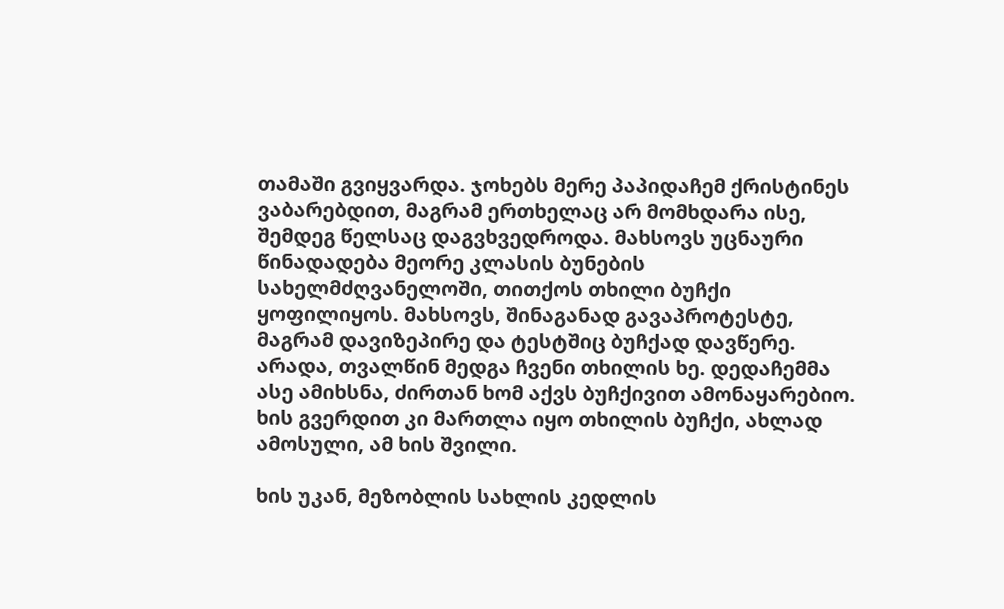თამაში გვიყვარდა. ჯოხებს მერე პაპიდაჩემ ქრისტინეს ვაბარებდით, მაგრამ ერთხელაც არ მომხდარა ისე, შემდეგ წელსაც დაგვხვედროდა. მახსოვს უცნაური წინადადება მეორე კლასის ბუნების სახელმძღვანელოში, თითქოს თხილი ბუჩქი ყოფილიყოს. მახსოვს, შინაგანად გავაპროტესტე, მაგრამ დავიზეპირე და ტესტშიც ბუჩქად დავწერე. არადა, თვალწინ მედგა ჩვენი თხილის ხე. დედაჩემმა ასე ამიხსნა, ძირთან ხომ აქვს ბუჩქივით ამონაყარებიო. ხის გვერდით კი მართლა იყო თხილის ბუჩქი, ახლად ამოსული, ამ ხის შვილი.

ხის უკან, მეზობლის სახლის კედლის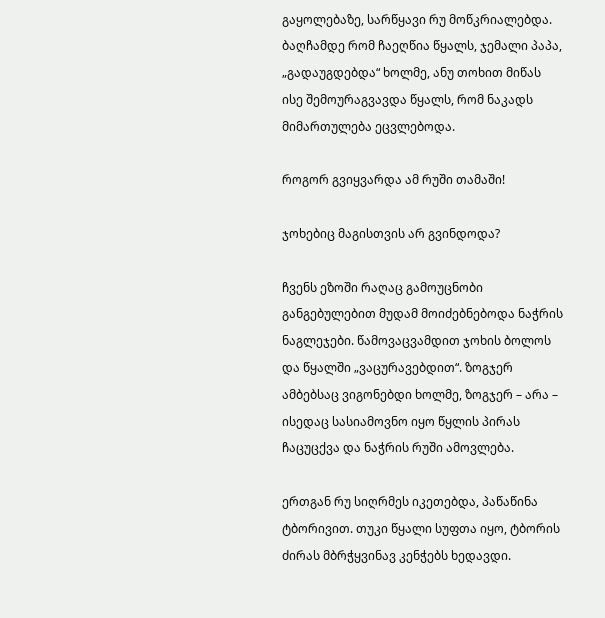გაყოლებაზე, სარწყავი რუ მოწკრიალებდა. ბაღჩამდე რომ ჩაეღწია წყალს, ჯემალი პაპა, „გადაუგდებდა“ ხოლმე, ანუ თოხით მიწას ისე შემოურაგვავდა წყალს, რომ ნაკადს მიმართულება ეცვლებოდა.

როგორ გვიყვარდა ამ რუში თამაში!

ჯოხებიც მაგისთვის არ გვინდოდა?

ჩვენს ეზოში რაღაც გამოუცნობი განგებულებით მუდამ მოიძებნებოდა ნაჭრის ნაგლეჯები. წამოვაცვამდით ჯოხის ბოლოს და წყალში „ვაცურავებდით“. ზოგჯერ ამბებსაც ვიგონებდი ხოლმე, ზოგჯერ – არა – ისედაც სასიამოვნო იყო წყლის პირას ჩაცუცქვა და ნაჭრის რუში ამოვლება.

ერთგან რუ სიღრმეს იკეთებდა, პაწაწინა ტბორივით. თუკი წყალი სუფთა იყო, ტბორის ძირას მბრჭყვინავ კენჭებს ხედავდი.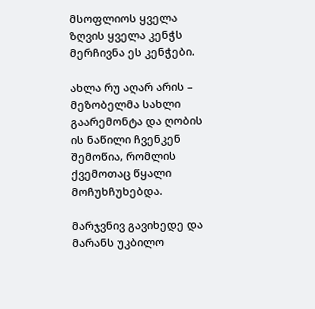მსოფლიოს ყველა ზღვის ყველა კენჭს მერჩივნა ეს კენჭები.

ახლა რუ აღარ არის – მეზობელმა სახლი გაარემონტა და ღობის ის ნაწილი ჩვენკენ შემოწია, რომლის ქვემოთაც წყალი მოჩუხჩუხებდა.

მარჯვნივ გავიხედე და მარანს უკბილო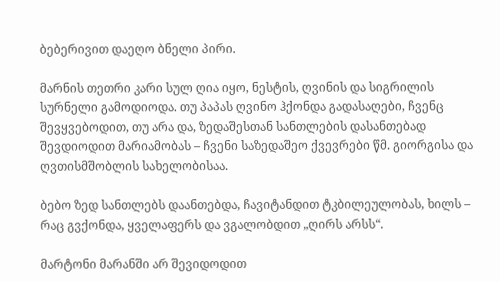ბებერივით დაეღო ბნელი პირი.

მარნის თეთრი კარი სულ ღია იყო, ნესტის, ღვინის და სიგრილის სურნელი გამოდიოდა. თუ პაპას ღვინო ჰქონდა გადასაღები, ჩვენც შევყვებოდით, თუ არა და, ზედაშესთან სანთლების დასანთებად შევდიოდით მარიამობას – ჩვენი საზედაშეო ქვევრები წმ. გიორგისა და ღვთისმშობლის სახელობისაა.

ბებო ზედ სანთლებს დაანთებდა, ჩავიტანდით ტკბილეულობას, ხილს – რაც გვქონდა, ყველაფერს და ვგალობდით „ღირს არსს“.

მარტონი მარანში არ შევიდოდით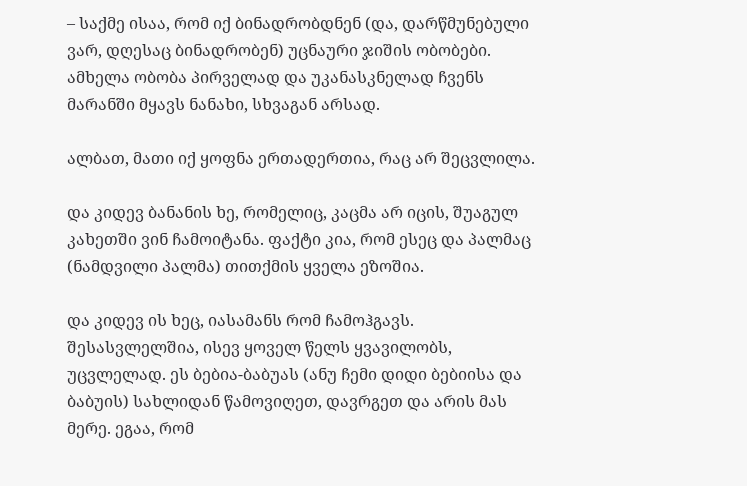– საქმე ისაა, რომ იქ ბინადრობდნენ (და, დარწმუნებული ვარ, დღესაც ბინადრობენ) უცნაური ჯიშის ობობები. ამხელა ობობა პირველად და უკანასკნელად ჩვენს მარანში მყავს ნანახი, სხვაგან არსად.

ალბათ, მათი იქ ყოფნა ერთადერთია, რაც არ შეცვლილა.

და კიდევ ბანანის ხე, რომელიც, კაცმა არ იცის, შუაგულ კახეთში ვინ ჩამოიტანა. ფაქტი კია, რომ ესეც და პალმაც (ნამდვილი პალმა) თითქმის ყველა ეზოშია.

და კიდევ ის ხეც, იასამანს რომ ჩამოჰგავს. შესასვლელშია, ისევ ყოველ წელს ყვავილობს, უცვლელად. ეს ბებია-ბაბუას (ანუ ჩემი დიდი ბებიისა და ბაბუის) სახლიდან წამოვიღეთ, დავრგეთ და არის მას მერე. ეგაა, რომ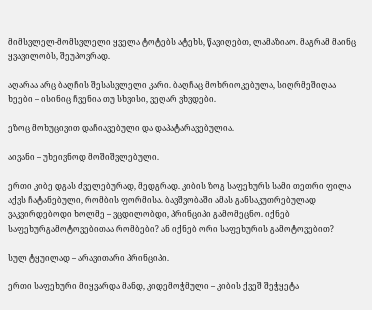მიმსვლელ-მომსვლელი ყველა ტოტებს ატეხს, წავიღებთ, ლამაზიაო. მაგრამ მაინც ყვავილობს, შეუპოვრად.

აღარაა არც ბაღჩის შესასვლელი კარი. ბაღჩაც მოხრიოკებულა, სიღრმეშიღაა ხეები – ისინიც ჩვენია თუ სხვისი, ვეღარ ვხვდები.

ეზოც მოხუცივით დაჩიავებული და დაპატარავებულია.

აივანი – უხეივნოდ მოშიშვლებული.

ერთი კიბე დგას ძველებურად, მედგრად. კიბის ზოგ საფეხურს სამი თეთრი ფილა აქვს ჩატანებული, რომბის ფორმისა. ბავშვობაში ამას განსაკუთრებულად ვაკვირდებოდი ხოლმე – ვცდილობდი, პრინციპი გამომეცნო. იქნებ საფეხურგამოტოვებითაა რომბები? ან იქნებ ორი საფეხურის გამოტოვებით?

სულ ტყუილად – არავითარი პრინციპი.

ერთი საფეხური მიყვარდა მანდ, კიდემოჭმული – კიბის ქვეშ შეჭყეტა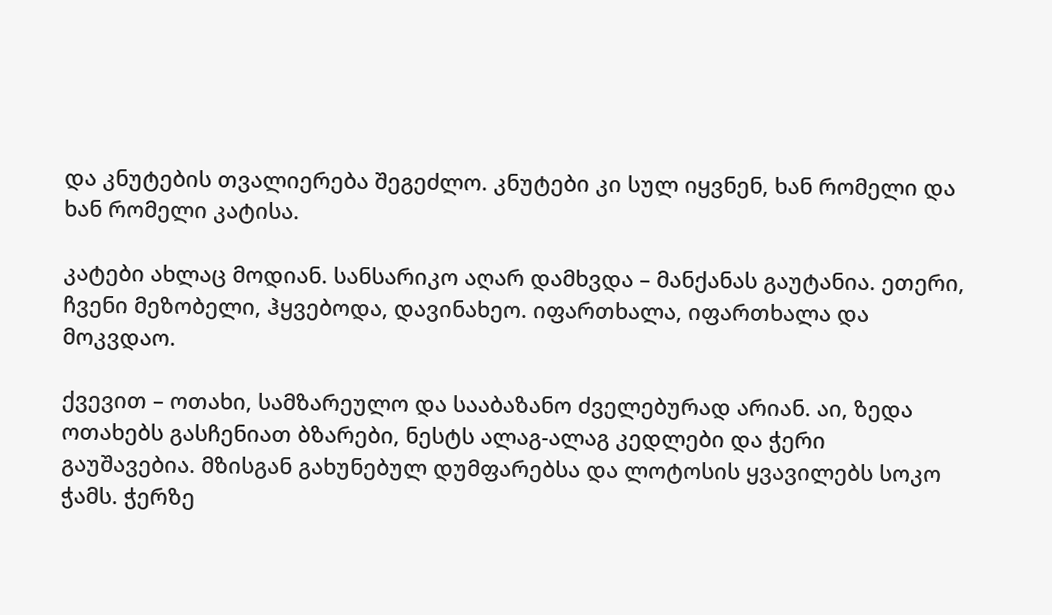და კნუტების თვალიერება შეგეძლო. კნუტები კი სულ იყვნენ, ხან რომელი და ხან რომელი კატისა.

კატები ახლაც მოდიან. სანსარიკო აღარ დამხვდა – მანქანას გაუტანია. ეთერი, ჩვენი მეზობელი, ჰყვებოდა, დავინახეო. იფართხალა, იფართხალა და მოკვდაო.

ქვევით – ოთახი, სამზარეულო და სააბაზანო ძველებურად არიან. აი, ზედა ოთახებს გასჩენიათ ბზარები, ნესტს ალაგ-ალაგ კედლები და ჭერი გაუშავებია. მზისგან გახუნებულ დუმფარებსა და ლოტოსის ყვავილებს სოკო ჭამს. ჭერზე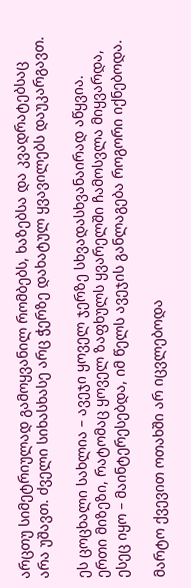არცთუ სიმეტრიულად გამოყვანილ რომბებს, ხაზებსა და კვადრატებსაც არა უშავთ. ძველი სიხასხასე არც ჭერზე დახატულ ყვავილებს დაუკარგავთ.

ეს ცოცხალი სახლია – ავეჯი ყოველ ჯერზე სხვადასხვანაირად აწყვია. ერთი მიზეზი, რატომაც ყოველ ზაფხულს ყვარელში ჩამოსვლა მიყვარდა, ესეც იყო – მაინტერესებდა, იმ წელს ავეჯის განლაგება როგორი იქნებოდა.

მარტო ქვევით ოთახში არ იცვლებოდა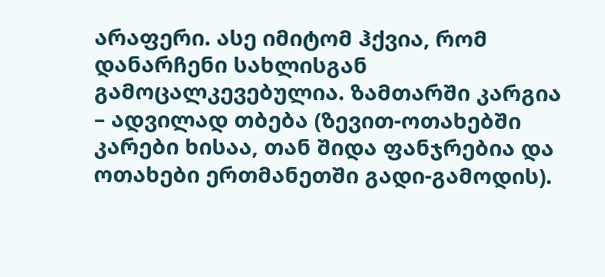არაფერი. ასე იმიტომ ჰქვია, რომ დანარჩენი სახლისგან გამოცალკევებულია. ზამთარში კარგია – ადვილად თბება (ზევით-ოთახებში კარები ხისაა, თან შიდა ფანჯრებია და ოთახები ერთმანეთში გადი-გამოდის).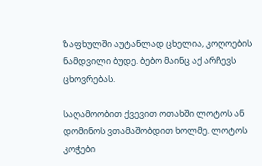ზაფხულში აუტანლად ცხელია, კოღოების ნამდვილი ბუდე. ბებო მაინც აქ არჩევს ცხოვრებას.

საღამოობით ქვევით ოთახში ლოტოს ან დომინოს ვთამაშობდით ხოლმე. ლოტოს კოჭები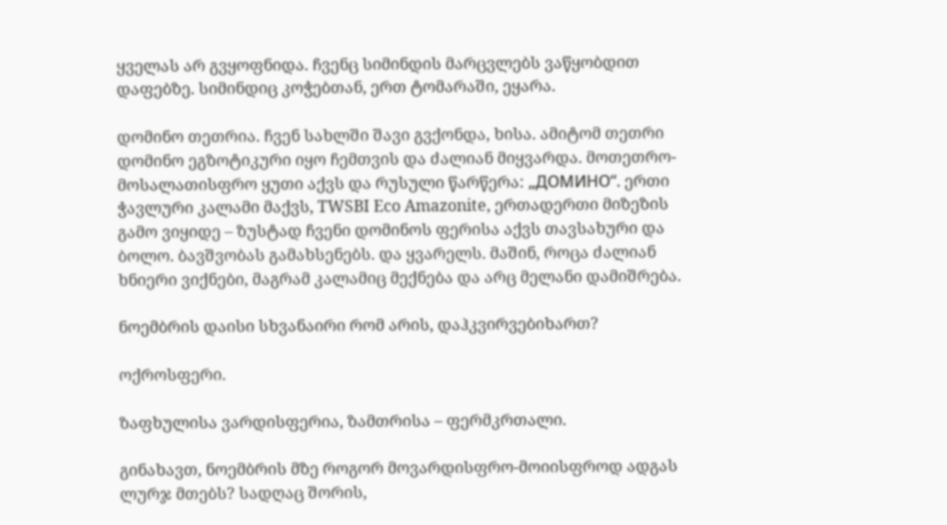ყველას არ გვყოფნიდა. ჩვენც სიმინდის მარცვლებს ვაწყობდით დაფებზე. სიმინდიც კოჭებთან, ერთ ტომარაში, ეყარა.

დომინო თეთრია. ჩვენ სახლში შავი გვქონდა, ხისა. ამიტომ თეთრი დომინო ეგზოტიკური იყო ჩემთვის და ძალიან მიყვარდა. მოთეთრო-მოსალათისფრო ყუთი აქვს და რუსული წარწერა: „ДОМИНО“. ერთი ჭავლური კალამი მაქვს, TWSBI Eco Amazonite, ერთადერთი მიზეზის გამო ვიყიდე – ზუსტად ჩვენი დომინოს ფერისა აქვს თავსახური და ბოლო. ბავშვობას გამახსენებს. და ყვარელს. მაშინ, როცა ძალიან ხნიერი ვიქნები, მაგრამ კალამიც მექნება და არც მელანი დამიშრება.

ნოემბრის დაისი სხვანაირი რომ არის, დაჰკვირვებიხართ?

ოქროსფერი.

ზაფხულისა ვარდისფერია, ზამთრისა – ფერმკრთალი.

გინახავთ, ნოემბრის მზე როგორ მოვარდისფრო-მოიისფროდ ადგას ლურჯ მთებს? სადღაც შორის,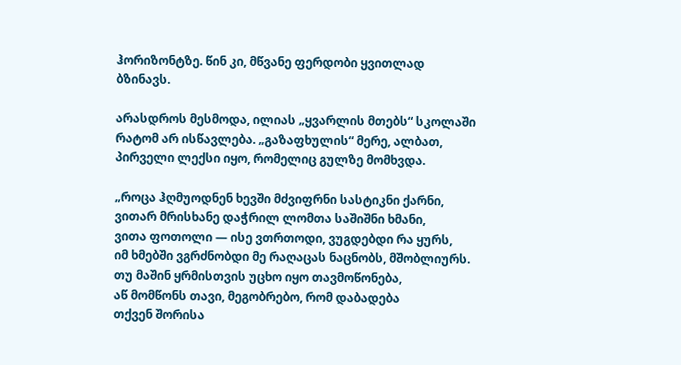ჰორიზონტზე. წინ კი, მწვანე ფერდობი ყვითლად ბზინავს.

არასდროს მესმოდა, ილიას „ყვარლის მთებს“ სკოლაში რატომ არ ისწავლება. „გაზაფხულის“ მერე, ალბათ, პირველი ლექსი იყო, რომელიც გულზე მომხვდა.

„როცა ჰღმუოდნენ ხევში მძვიფრნი სასტიკნი ქარნი,
ვითარ მრისხანე დაჭრილ ლომთა საშიშნი ხმანი,
ვითა ფოთოლი — ისე ვთრთოდი, ვუგდებდი რა ყურს,
იმ ხმებში ვგრძნობდი მე რაღაცას ნაცნობს, მშობლიურს.
თუ მაშინ ყრმისთვის უცხო იყო თავმოწონება,
აწ მომწონს თავი, მეგობრებო, რომ დაბადება
თქვენ შორისა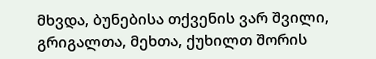მხვდა, ბუნებისა თქვენის ვარ შვილი,
გრიგალთა, მეხთა, ქუხილთ შორის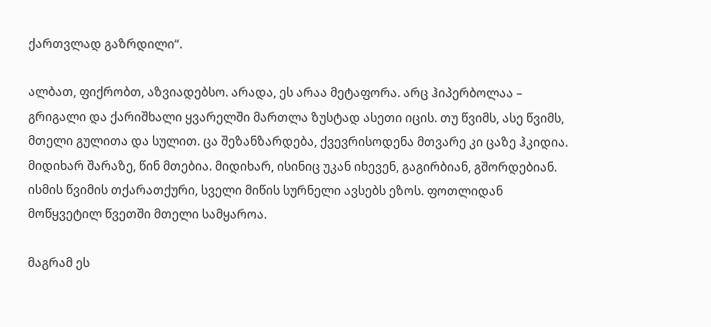ქართვლად გაზრდილი“.

ალბათ, ფიქრობთ, აზვიადებსო. არადა, ეს არაა მეტაფორა. არც ჰიპერბოლაა – გრიგალი და ქარიშხალი ყვარელში მართლა ზუსტად ასეთი იცის. თუ წვიმს, ასე წვიმს, მთელი გულითა და სულით. ცა შეზანზარდება, ქვევრისოდენა მთვარე კი ცაზე ჰკიდია. მიდიხარ შარაზე, წინ მთებია. მიდიხარ, ისინიც უკან იხევენ, გაგირბიან, გშორდებიან. ისმის წვიმის თქარათქური, სველი მიწის სურნელი ავსებს ეზოს. ფოთლიდან მოწყვეტილ წვეთში მთელი სამყაროა.

მაგრამ ეს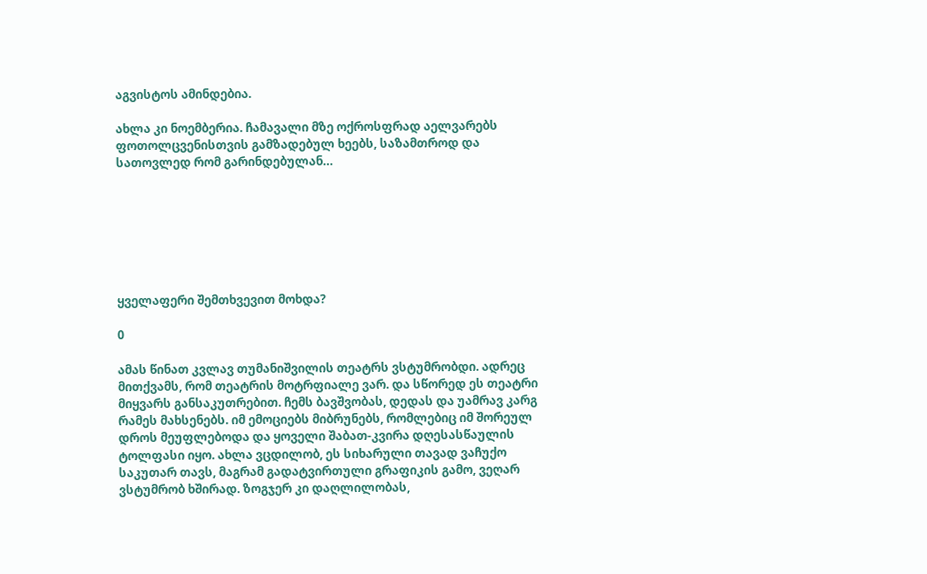აგვისტოს ამინდებია.

ახლა კი ნოემბერია. ჩამავალი მზე ოქროსფრად აელვარებს ფოთოლცვენისთვის გამზადებულ ხეებს, საზამთროდ და სათოვლედ რომ გარინდებულან…







ყველაფერი შემთხვევით მოხდა?

0

ამას წინათ კვლავ თუმანიშვილის თეატრს ვსტუმრობდი. ადრეც მითქვამს, რომ თეატრის მოტრფიალე ვარ. და სწორედ ეს თეატრი მიყვარს განსაკუთრებით. ჩემს ბავშვობას, დედას და უამრავ კარგ რამეს მახსენებს. იმ ემოციებს მიბრუნებს, რომლებიც იმ შორეულ დროს მეუფლებოდა და ყოველი შაბათ-კვირა დღესასწაულის ტოლფასი იყო. ახლა ვცდილობ, ეს სიხარული თავად ვაჩუქო საკუთარ თავს, მაგრამ გადატვირთული გრაფიკის გამო, ვეღარ ვსტუმრობ ხშირად. ზოგჯერ კი დაღლილობას,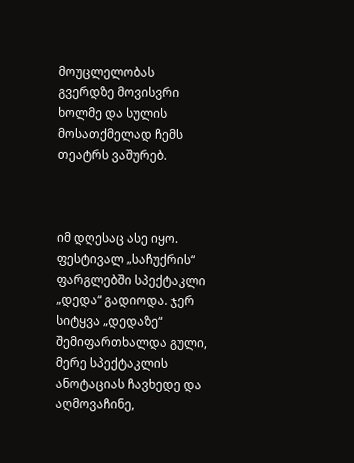მოუცლელობას გვერდზე მოვისვრი ხოლმე და სულის მოსათქმელად ჩემს თეატრს ვაშურებ.



იმ დღესაც ასე იყო. ფესტივალ „საჩუქრის“ ფარგლებში სპექტაკლი „დედა“ გადიოდა. ჯერ სიტყვა „დედაზე“ შემიფართხალდა გული, მერე სპექტაკლის ანოტაციას ჩავხედე და აღმოვაჩინე,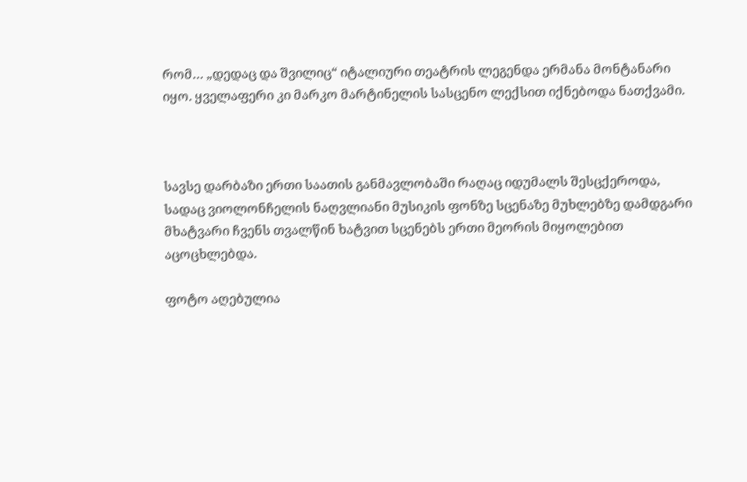რომ… „დედაც და შვილიც“ იტალიური თეატრის ლეგენდა ერმანა მონტანარი იყო. ყველაფერი კი მარკო მარტინელის სასცენო ლექსით იქნებოდა ნათქვამი.



სავსე დარბაზი ერთი საათის განმავლობაში რაღაც იდუმალს შესცქეროდა, სადაც ვიოლონჩელის ნაღვლიანი მუსიკის ფონზე სცენაზე მუხლებზე დამდგარი მხატვარი ჩვენს თვალწინ ხატვით სცენებს ერთი მეორის მიყოლებით აცოცხლებდა.

ფოტო აღებულია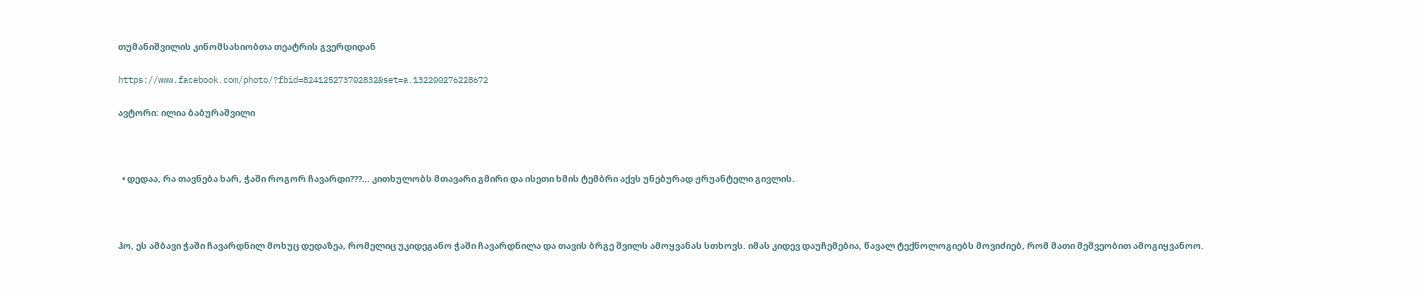თუმანიშვილის კინომსახიობთა თეატრის გვერდიდან

https://www.facebook.com/photo/?fbid=824125273702832&set=a.132200276228672

ავტორი: ილია ბაბურაშვილი



  • დედაა, რა თავნება ხარ, ჭაში როგორ ჩავარდი???… კითხულობს მთავარი გმირი და ისეთი ხმის ტემბრი აქვს უნებურად ჟრუანტელი გივლის.



ჰო, ეს ამბავი ჭაში ჩავარდნილ მოხუც დედაზეა, რომელიც უკიდეგანო ჭაში ჩავარდნილა და თავის ბრგე შვილს ამოყვანას სთხოვს. იმას კიდევ დაუჩემებია, წავალ ტექნოლოგიებს მოვიძიებ, რომ მათი მეშვეობით ამოგიყვანოო.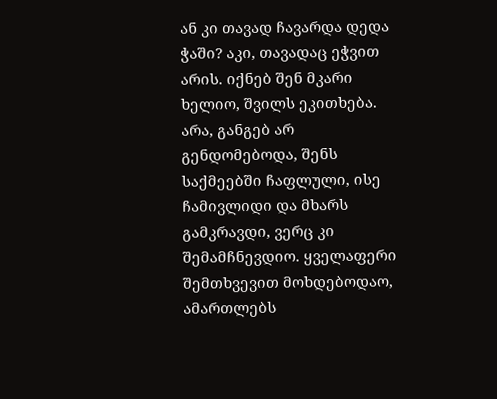ან კი თავად ჩავარდა დედა ჭაში? აკი, თავადაც ეჭვით არის. იქნებ შენ მკარი ხელიო, შვილს ეკითხება. არა, განგებ არ გენდომებოდა, შენს საქმეებში ჩაფლული, ისე ჩამივლიდი და მხარს გამკრავდი, ვერც კი შემამჩნევდიო. ყველაფერი შემთხვევით მოხდებოდაო, ამართლებს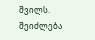შვილს. შეიძლება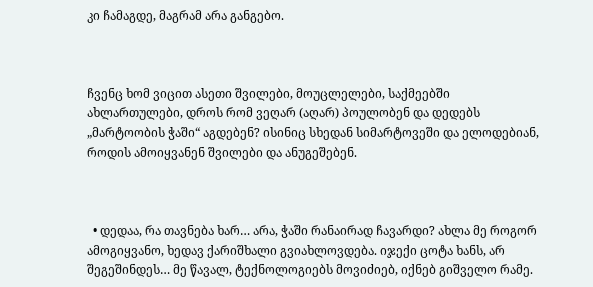კი ჩამაგდე, მაგრამ არა განგებო.



ჩვენც ხომ ვიცით ასეთი შვილები, მოუცლელები, საქმეებში ახლართულები, დროს რომ ვეღარ (აღარ) პოულობენ და დედებს „მარტოობის ჭაში“ აგდებენ? ისინიც სხედან სიმარტოვეში და ელოდებიან, როდის ამოიყვანენ შვილები და ანუგეშებენ.



  • დედაა, რა თავნება ხარ… არა, ჭაში რანაირად ჩავარდი? ახლა მე როგორ ამოგიყვანო, ხედავ ქარიშხალი გვიახლოვდება. იჯექი ცოტა ხანს, არ შეგეშინდეს… მე წავალ, ტექნოლოგიებს მოვიძიებ, იქნებ გიშველო რამე.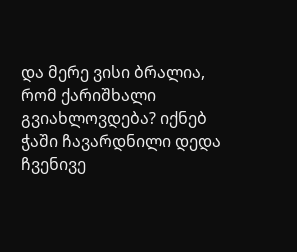და მერე ვისი ბრალია, რომ ქარიშხალი გვიახლოვდება? იქნებ ჭაში ჩავარდნილი დედა ჩვენივე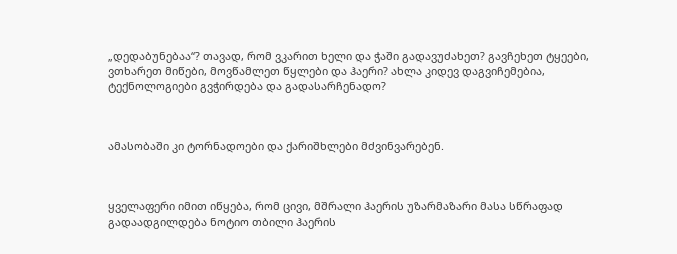„დედაბუნებაა“? თავად, რომ ვკარით ხელი და ჭაში გადავუძახეთ? გავჩეხეთ ტყეები, ვთხარეთ მიწები, მოვწამლეთ წყლები და ჰაერი? ახლა კიდევ დაგვიჩემებია, ტექნოლოგიები გვჭირდება და გადასარჩენადო?



ამასობაში კი ტორნადოები და ქარიშხლები მძვინვარებენ.



ყველაფერი იმით იწყება, რომ ცივი, მშრალი ჰაერის უზარმაზარი მასა სწრაფად გადაადგილდება ნოტიო თბილი ჰაერის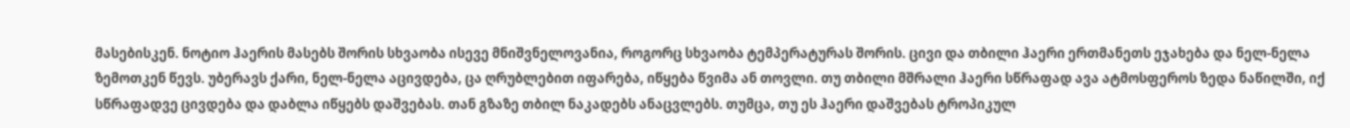მასებისკენ. ნოტიო ჰაერის მასებს შორის სხვაობა ისევე მნიშვნელოვანია, როგორც სხვაობა ტემპერატურას შორის. ცივი და თბილი ჰაერი ერთმანეთს ეჯახება და ნელ-ნელა ზემოთკენ წევს. უბერავს ქარი, ნელ-ნელა აცივდება, ცა ღრუბლებით იფარება, იწყება წვიმა ან თოვლი. თუ თბილი მშრალი ჰაერი სწრაფად ავა ატმოსფეროს ზედა ნაწილში, იქ სწრაფადვე ცივდება და დაბლა იწყებს დაშვებას. თან გზაზე თბილ ნაკადებს ანაცვლებს. თუმცა, თუ ეს ჰაერი დაშვებას ტროპიკულ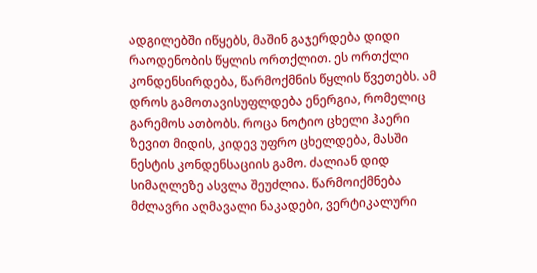ადგილებში იწყებს, მაშინ გაჯერდება დიდი რაოდენობის წყლის ორთქლით. ეს ორთქლი კონდენსირდება, წარმოქმნის წყლის წვეთებს. ამ დროს გამოთავისუფლდება ენერგია, რომელიც გარემოს ათბობს. როცა ნოტიო ცხელი ჰაერი ზევით მიდის, კიდევ უფრო ცხელდება, მასში ნესტის კონდენსაციის გამო. ძალიან დიდ სიმაღლეზე ასვლა შეუძლია. წარმოიქმნება მძლავრი აღმავალი ნაკადები, ვერტიკალური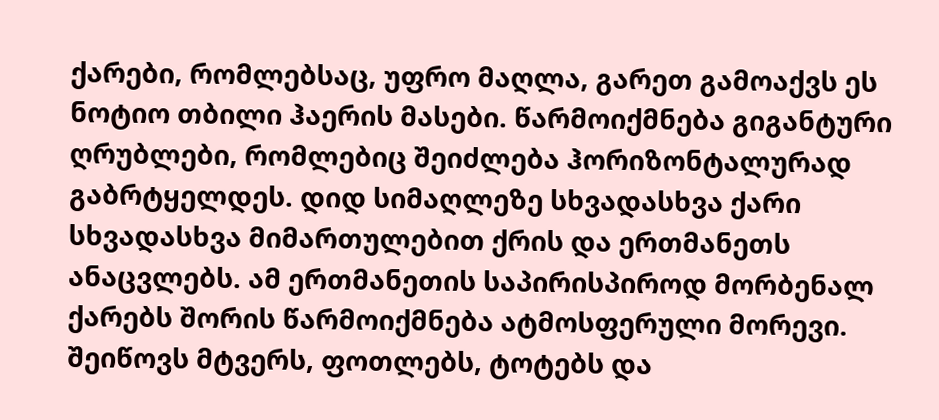ქარები, რომლებსაც, უფრო მაღლა, გარეთ გამოაქვს ეს ნოტიო თბილი ჰაერის მასები. წარმოიქმნება გიგანტური ღრუბლები, რომლებიც შეიძლება ჰორიზონტალურად გაბრტყელდეს. დიდ სიმაღლეზე სხვადასხვა ქარი სხვადასხვა მიმართულებით ქრის და ერთმანეთს ანაცვლებს. ამ ერთმანეთის საპირისპიროდ მორბენალ ქარებს შორის წარმოიქმნება ატმოსფერული მორევი. შეიწოვს მტვერს, ფოთლებს, ტოტებს და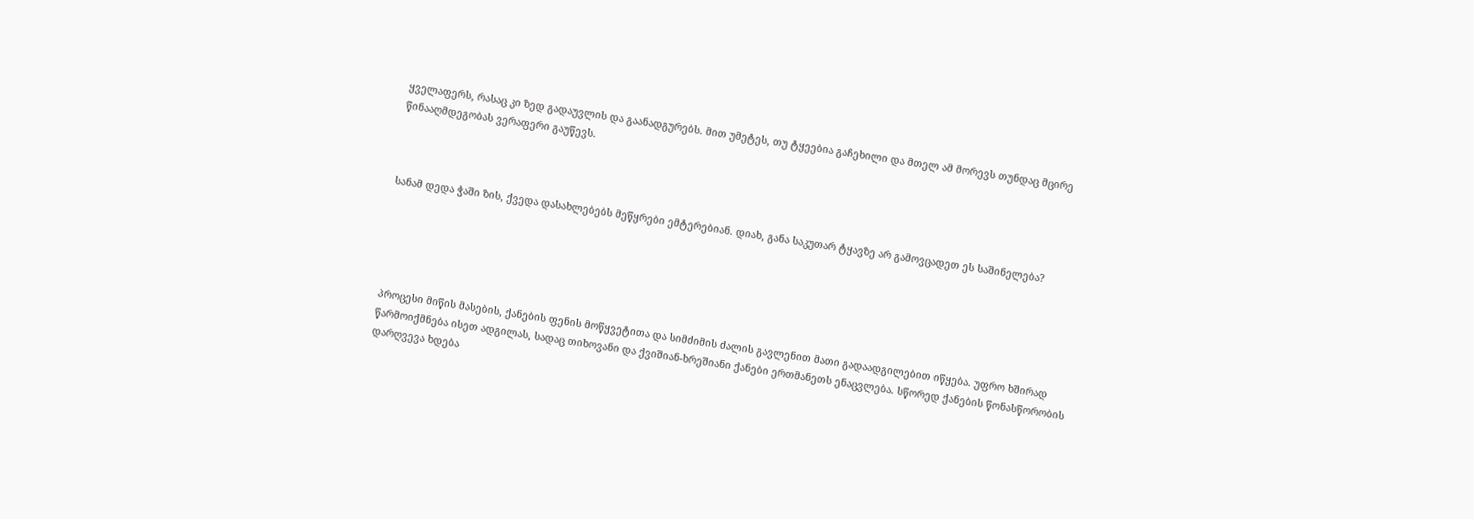ყველაფერს, რასაც კი ზედ გადაუვლის და გაანადგურებს. მით უმეტეს, თუ ტყეებია გაჩეხილი და მთელ ამ მორევს თუნდაც მცირე წინააღმდეგობას ვერაფერი გაუწევს.



სანამ დედა ჭაში ზის, ქვედა დასახლებებს მეწყრები ემტერებიან. დიახ, განა საკუთარ ტყავზე არ გამოვცადეთ ეს საშინელება?





პროცესი მიწის მასების, ქანების ფენის მოწყვეტითა და სიმძიმის ძალის გავლენით მათი გადაადგილებით იწყება. უფრო ხშირად წარმოიქმნება ისეთ ადგილას, სადაც თიხოვანი და ქვიშიან-ხრეშიანი ქანები ერთმანეთს ენაცვლება. სწორედ ქანების წონასწორობის დარღვევა ხდება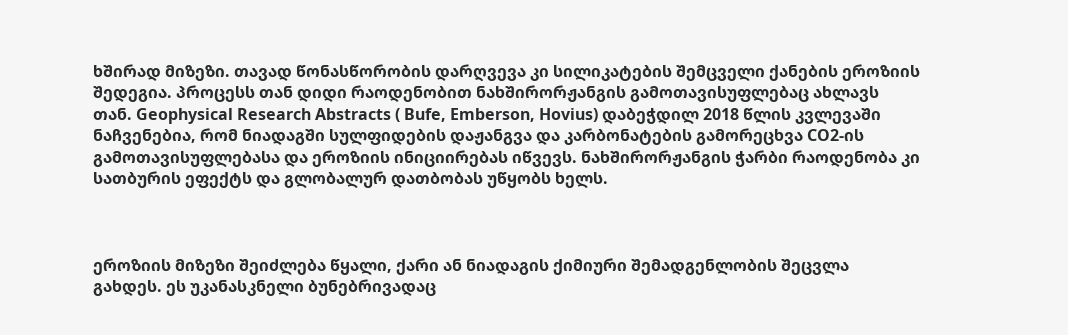ხშირად მიზეზი. თავად წონასწორობის დარღვევა კი სილიკატების შემცველი ქანების ეროზიის შედეგია. პროცესს თან დიდი რაოდენობით ნახშირორჟანგის გამოთავისუფლებაც ახლავს თან. Geophysical Research Abstracts ( Bufe, Emberson, Hovius) დაბეჭდილ 2018 წლის კვლევაში ნაჩვენებია, რომ ნიადაგში სულფიდების დაჟანგვა და კარბონატების გამორეცხვა CO2-ის გამოთავისუფლებასა და ეროზიის ინიციირებას იწვევს. ნახშირორჟანგის ჭარბი რაოდენობა კი სათბურის ეფექტს და გლობალურ დათბობას უწყობს ხელს.



ეროზიის მიზეზი შეიძლება წყალი, ქარი ან ნიადაგის ქიმიური შემადგენლობის შეცვლა გახდეს. ეს უკანასკნელი ბუნებრივადაც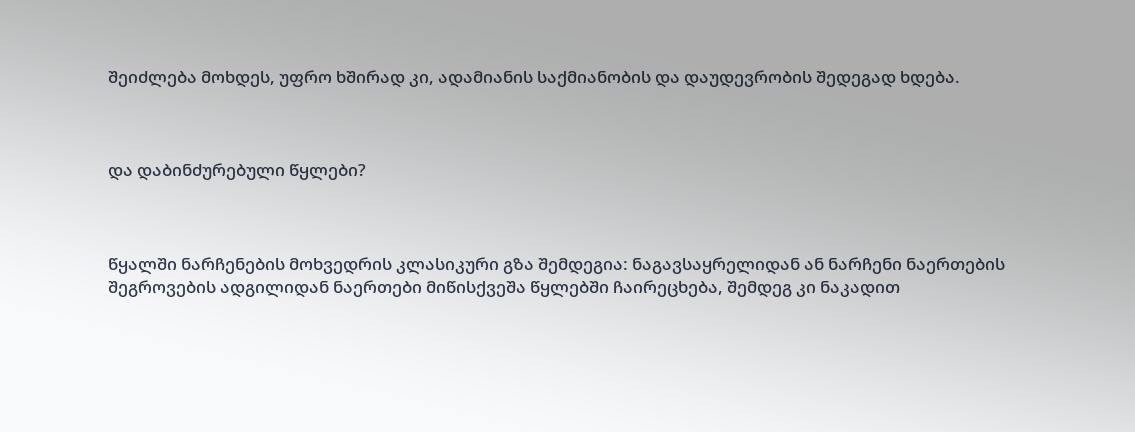შეიძლება მოხდეს, უფრო ხშირად კი, ადამიანის საქმიანობის და დაუდევრობის შედეგად ხდება.



და დაბინძურებული წყლები?



წყალში ნარჩენების მოხვედრის კლასიკური გზა შემდეგია: ნაგავსაყრელიდან ან ნარჩენი ნაერთების შეგროვების ადგილიდან ნაერთები მიწისქვეშა წყლებში ჩაირეცხება, შემდეგ კი ნაკადით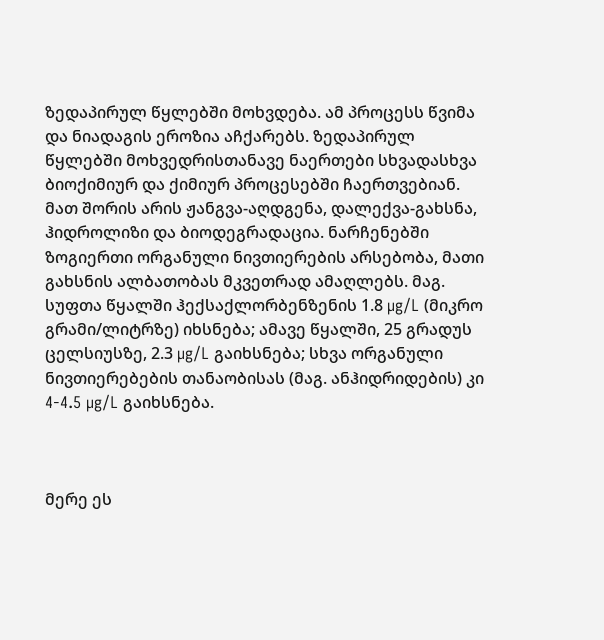ზედაპირულ წყლებში მოხვდება. ამ პროცესს წვიმა და ნიადაგის ეროზია აჩქარებს. ზედაპირულ წყლებში მოხვედრისთანავე ნაერთები სხვადასხვა ბიოქიმიურ და ქიმიურ პროცესებში ჩაერთვებიან. მათ შორის არის ჟანგვა-აღდგენა, დალექვა-გახსნა, ჰიდროლიზი და ბიოდეგრადაცია. ნარჩენებში ზოგიერთი ორგანული ნივთიერების არსებობა, მათი გახსნის ალბათობას მკვეთრად ამაღლებს. მაგ. სუფთა წყალში ჰექსაქლორბენზენის 1.8 µg/L (მიკრო გრამი/ლიტრზე) იხსნება; ამავე წყალში, 25 გრადუს ცელსიუსზე, 2.3 µg/L გაიხსნება; სხვა ორგანული ნივთიერებების თანაობისას (მაგ. ანჰიდრიდების) კი 4-4.5 µg/L გაიხსნება.



მერე ეს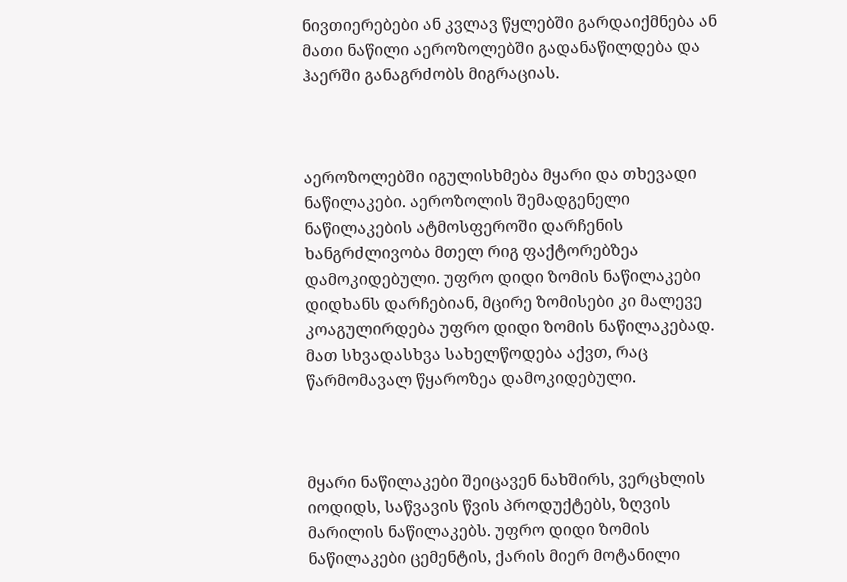ნივთიერებები ან კვლავ წყლებში გარდაიქმნება ან მათი ნაწილი აეროზოლებში გადანაწილდება და ჰაერში განაგრძობს მიგრაციას.



აეროზოლებში იგულისხმება მყარი და თხევადი ნაწილაკები. აეროზოლის შემადგენელი ნაწილაკების ატმოსფეროში დარჩენის ხანგრძლივობა მთელ რიგ ფაქტორებზეა დამოკიდებული. უფრო დიდი ზომის ნაწილაკები დიდხანს დარჩებიან, მცირე ზომისები კი მალევე კოაგულირდება უფრო დიდი ზომის ნაწილაკებად. მათ სხვადასხვა სახელწოდება აქვთ, რაც წარმომავალ წყაროზეა დამოკიდებული.



მყარი ნაწილაკები შეიცავენ ნახშირს, ვერცხლის იოდიდს, საწვავის წვის პროდუქტებს, ზღვის მარილის ნაწილაკებს. უფრო დიდი ზომის ნაწილაკები ცემენტის, ქარის მიერ მოტანილი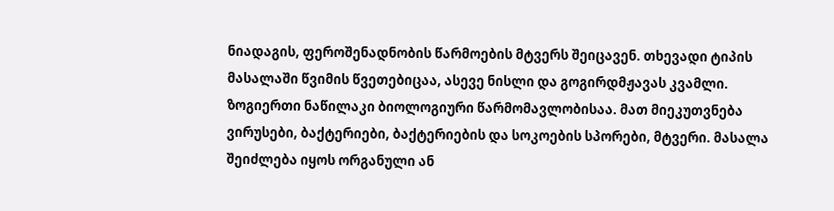ნიადაგის, ფეროშენადნობის წარმოების მტვერს შეიცავენ. თხევადი ტიპის მასალაში წვიმის წვეთებიცაა, ასევე ნისლი და გოგირდმჟავას კვამლი. ზოგიერთი ნაწილაკი ბიოლოგიური წარმომავლობისაა. მათ მიეკუთვნება ვირუსები, ბაქტერიები, ბაქტერიების და სოკოების სპორები, მტვერი. მასალა შეიძლება იყოს ორგანული ან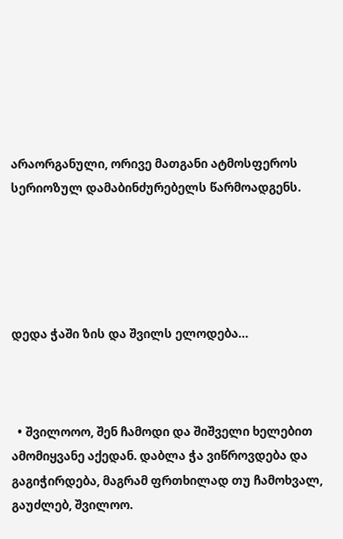არაორგანული, ორივე მათგანი ატმოსფეროს სერიოზულ დამაბინძურებელს წარმოადგენს.





დედა ჭაში ზის და შვილს ელოდება…



  • შვილოოო, შენ ჩამოდი და შიშველი ხელებით ამომიყვანე აქედან. დაბლა ჭა ვიწროვდება და გაგიჭირდება, მაგრამ ფრთხილად თუ ჩამოხვალ, გაუძლებ, შვილოო.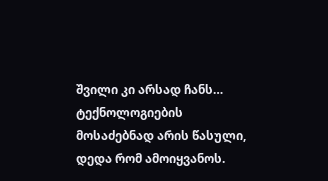შვილი კი არსად ჩანს… ტექნოლოგიების მოსაძებნად არის წასული, დედა რომ ამოიყვანოს.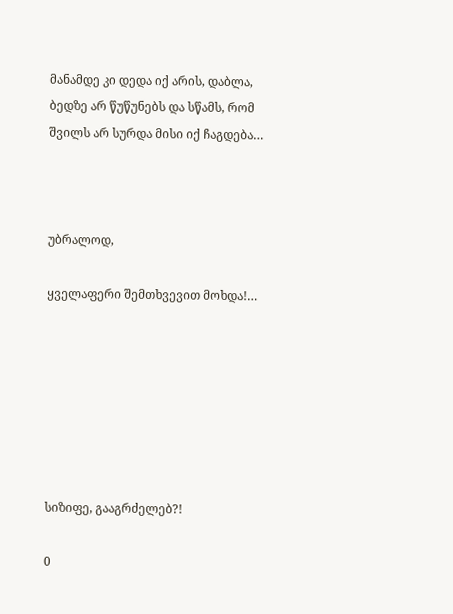მანამდე კი დედა იქ არის, დაბლა, ბედზე არ წუწუნებს და სწამს, რომ შვილს არ სურდა მისი იქ ჩაგდება…



უბრალოდ,

ყველაფერი შემთხვევით მოხდა!…







სიზიფე, გააგრძელებ?!

0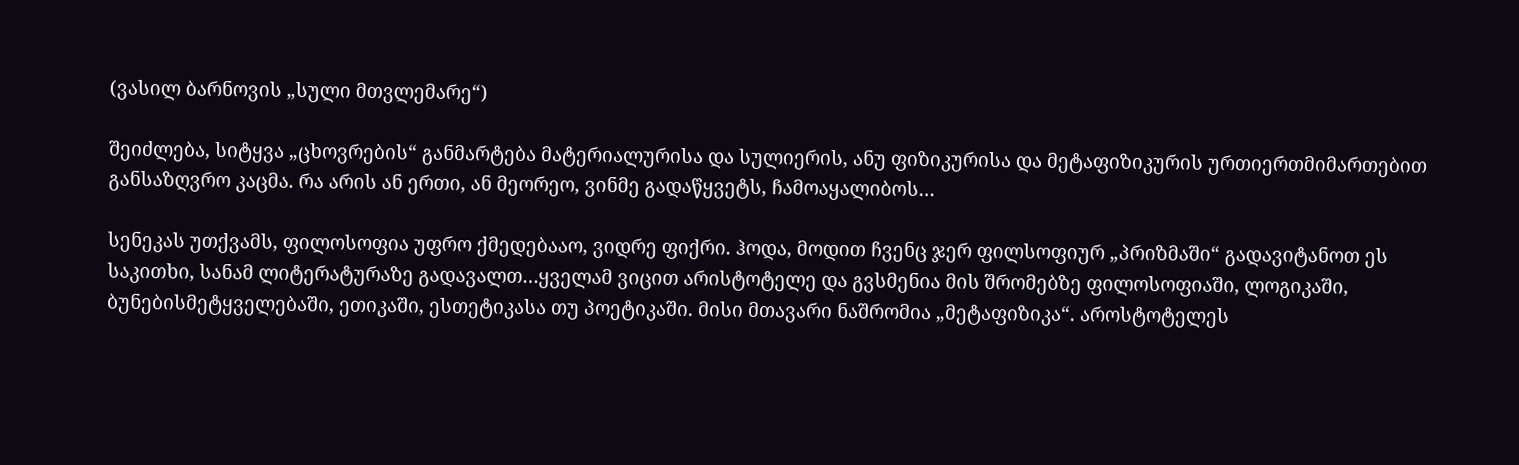(ვასილ ბარნოვის „სული მთვლემარე“)

შეიძლება, სიტყვა „ცხოვრების“ განმარტება მატერიალურისა და სულიერის, ანუ ფიზიკურისა და მეტაფიზიკურის ურთიერთმიმართებით განსაზღვრო კაცმა. რა არის ან ერთი, ან მეორეო, ვინმე გადაწყვეტს, ჩამოაყალიბოს…

სენეკას უთქვამს, ფილოსოფია უფრო ქმედებააო, ვიდრე ფიქრი. ჰოდა, მოდით ჩვენც ჯერ ფილსოფიურ „პრიზმაში“ გადავიტანოთ ეს საკითხი, სანამ ლიტერატურაზე გადავალთ…ყველამ ვიცით არისტოტელე და გვსმენია მის შრომებზე ფილოსოფიაში, ლოგიკაში, ბუნებისმეტყველებაში, ეთიკაში, ესთეტიკასა თუ პოეტიკაში. მისი მთავარი ნაშრომია „მეტაფიზიკა“. აროსტოტელეს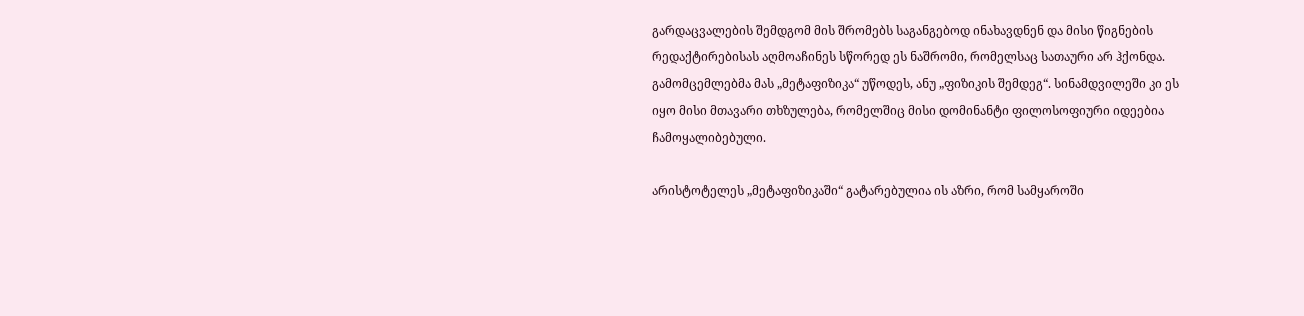გარდაცვალების შემდგომ მის შრომებს საგანგებოდ ინახავდნენ და მისი წიგნების რედაქტირებისას აღმოაჩინეს სწორედ ეს ნაშრომი, რომელსაც სათაური არ ჰქონდა. გამომცემლებმა მას „მეტაფიზიკა“ უწოდეს, ანუ „ფიზიკის შემდეგ“. სინამდვილეში კი ეს იყო მისი მთავარი თხზულება, რომელშიც მისი დომინანტი ფილოსოფიური იდეებია ჩამოყალიბებული.

არისტოტელეს „მეტაფიზიკაში“ გატარებულია ის აზრი, რომ სამყაროში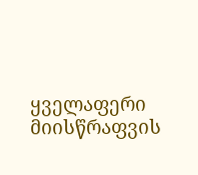ყველაფერი მიისწრაფვის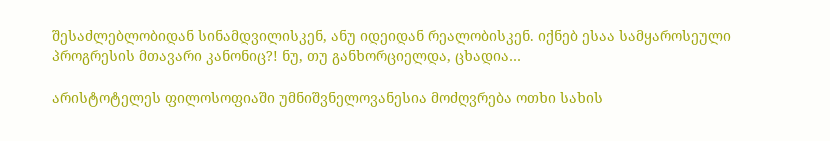შესაძლებლობიდან სინამდვილისკენ, ანუ იდეიდან რეალობისკენ. იქნებ ესაა სამყაროსეული პროგრესის მთავარი კანონიც?! ნუ, თუ განხორციელდა, ცხადია…

არისტოტელეს ფილოსოფიაში უმნიშვნელოვანესია მოძღვრება ოთხი სახის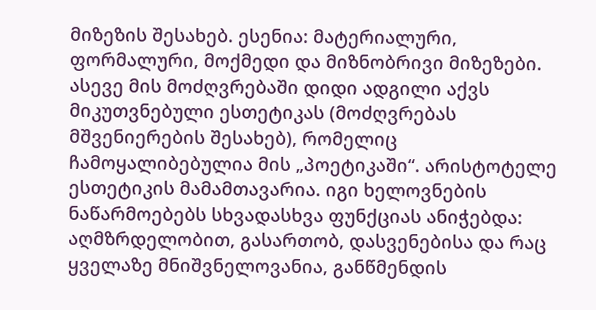მიზეზის შესახებ. ესენია: მატერიალური, ფორმალური, მოქმედი და მიზნობრივი მიზეზები. ასევე მის მოძღვრებაში დიდი ადგილი აქვს მიკუთვნებული ესთეტიკას (მოძღვრებას მშვენიერების შესახებ), რომელიც ჩამოყალიბებულია მის „პოეტიკაში“. არისტოტელე ესთეტიკის მამამთავარია. იგი ხელოვნების ნაწარმოებებს სხვადასხვა ფუნქციას ანიჭებდა: აღმზრდელობით, გასართობ, დასვენებისა და რაც ყველაზე მნიშვნელოვანია, განწმენდის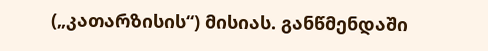(„კათარზისის“) მისიას. განწმენდაში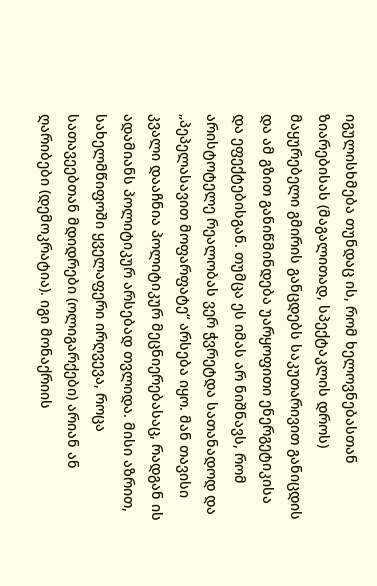იგულისხმება თუნდაც ის, რომ ხელოვნებასთან ზიარებისას (მაგალითად, სპექტაკლის დროს) მაყურებელი გმირის განცდებს საკუთარივით განიცდის და ამ გზით განიწმინდება უარყოფითი ენერგეტიკისა და ეფექტებისგან. თუმცა ეს იმას არ ნიშნავს, რომ არისტოტელე რეალობას ვერ ჭვრეტდა სათანადოდ და „პეპელასავით მოფარფატე“ არსება იყო. მან თავისი კვალი დააჩნია პოლიტიკურ მეცნიერებასაც, რადგან ის ადამიანს პოლიტიკურ არსებად თვლიდა. მისი აზრით, სახელმწიფოში ყველაფერი ირღვევა, როცა სათავეებთან მდიდრები (ოლიგარქები) არიან ან ღარიბები (დემოკრატია). იგი მონაქრიის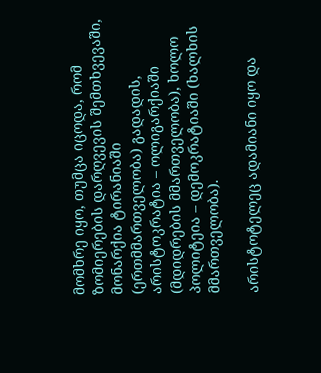მომხრე იყო, თუმცა იცოდა, რომ ზომიერების დარღვევის შემთხვევაში, მონარქია ტირანიაში (ერთმმართველობა) გადადის, არისტოკრატია – ოლიგარქიაში (მდიდრების მმართველობა), ხოლო პოლიტეია – დემოკრატიაში (ხალხის მმართველობა).

არისტოტელეც ადამიანი იყო და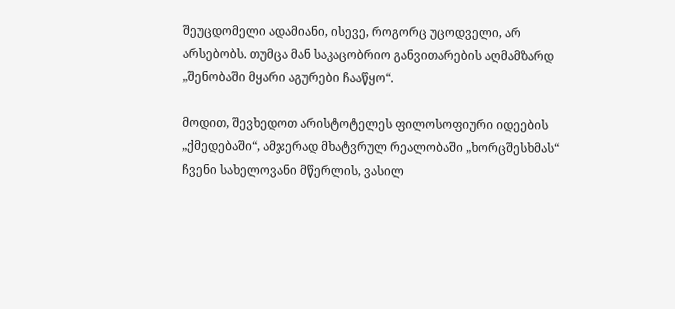შეუცდომელი ადამიანი, ისევე, როგორც უცოდველი, არ არსებობს. თუმცა მან საკაცობრიო განვითარების აღმამზარდ „შენობაში მყარი აგურები ჩააწყო“.

მოდით, შევხედოთ არისტოტელეს ფილოსოფიური იდეების „ქმედებაში“, ამჯერად მხატვრულ რეალობაში „ხორცშესხმას“ ჩვენი სახელოვანი მწერლის, ვასილ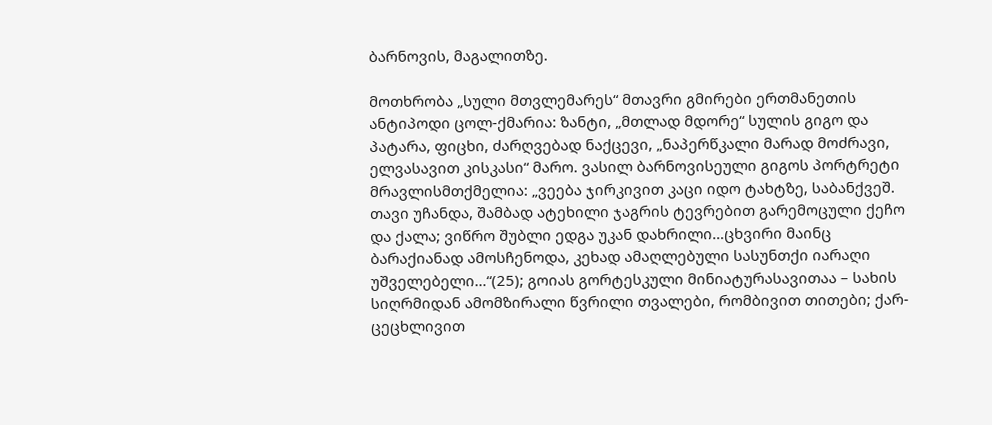ბარნოვის, მაგალითზე.

მოთხრობა „სული მთვლემარეს“ მთავრი გმირები ერთმანეთის ანტიპოდი ცოლ-ქმარია: ზანტი, „მთლად მდორე“ სულის გიგო და  პატარა, ფიცხი, ძარღვებად ნაქცევი, „ნაპერწკალი მარად მოძრავი, ელვასავით კისკასი“ მარო. ვასილ ბარნოვისეული გიგოს პორტრეტი მრავლისმთქმელია: „ვეება ჯირკივით კაცი იდო ტახტზე, საბანქვეშ. თავი უჩანდა, შამბად ატეხილი ჯაგრის ტევრებით გარემოცული ქეჩო და ქალა; ვიწრო შუბლი ედგა უკან დახრილი…ცხვირი მაინც ბარაქიანად ამოსჩენოდა, კეხად ამაღლებული სასუნთქი იარაღი უშველებელი…“(25); გოიას გორტესკული მინიატურასავითაა – სახის სიღრმიდან ამომზირალი წვრილი თვალები, რომბივით თითები; ქარ-ცეცხლივით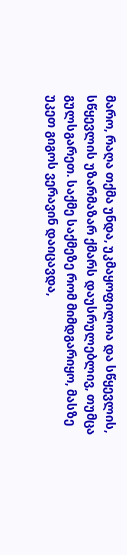მარო, რაღა თქმა უნდა, უკმაყოფილოა და სწყევლის, სწყევლის უზარმაზარ ქმარს დაუსრულებლივ, თუმცა გულსგარეთ. საქმე საქმეზე რომ მიმდგარიყო, მასზე უკეთ გიგოს ვერავინ დაიცავდა,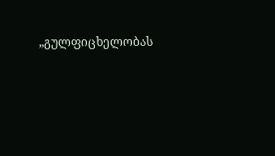„გულფიცხელობას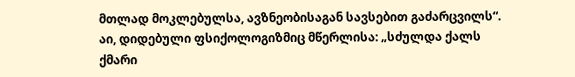მთლად მოკლებულსა, ავზნეობისაგან სავსებით გაძარცვილს“. აი, დიდებული ფსიქოლოგიზმიც მწერლისა: „სძულდა ქალს ქმარი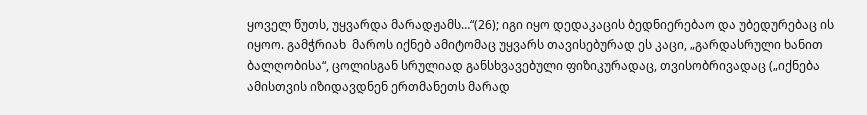ყოველ წუთს, უყვარდა მარადჟამს…“(26); იგი იყო დედაკაცის ბედნიერებაო და უბედურებაც ის იყოო. გამჭრიახ  მაროს იქნებ ამიტომაც უყვარს თავისებურად ეს კაცი, „გარდასრული ხანით ბალღობისა“, ცოლისგან სრულიად განსხვავებული ფიზიკურადაც, თვისობრივადაც („იქნება ამისთვის იზიდავდნენ ერთმანეთს მარად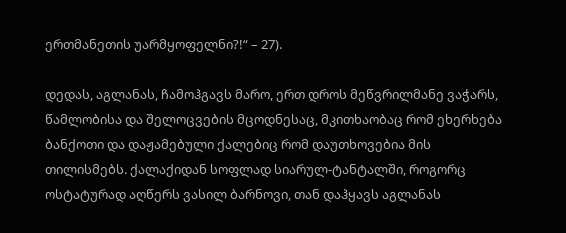ერთმანეთის უარმყოფელნი?!“ – 27).

დედას, აგლანას, ჩამოჰგავს მარო, ერთ დროს მეწვრილმანე ვაჭარს, წამლობისა და შელოცვების მცოდნესაც, მკითხაობაც რომ ეხერხება ბანქოთი და დაჟამებული ქალებიც რომ დაუთხოვებია მის თილისმებს. ქალაქიდან სოფლად სიარულ-ტანტალში, როგორც ოსტატურად აღწერს ვასილ ბარნოვი, თან დაჰყავს აგლანას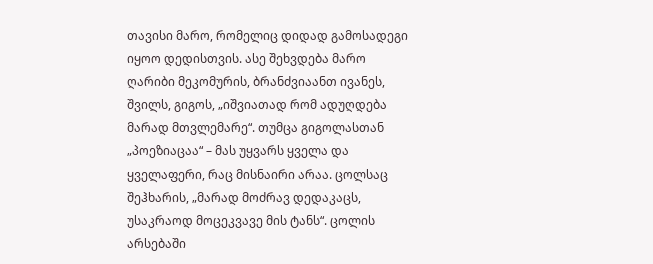თავისი მარო, რომელიც დიდად გამოსადეგი იყოო დედისთვის. ასე შეხვდება მარო ღარიბი მეკომურის, ბრანძვიაანთ ივანეს, შვილს, გიგოს, „იშვიათად რომ ადუღდება მარად მთვლემარე“. თუმცა გიგოლასთან „პოეზიაცაა“ – მას უყვარს ყველა და ყველაფერი, რაც მისნაირი არაა. ცოლსაც შეჰხარის, „მარად მოძრავ დედაკაცს, უსაკრაოდ მოცეკვავე მის ტანს“. ცოლის არსებაში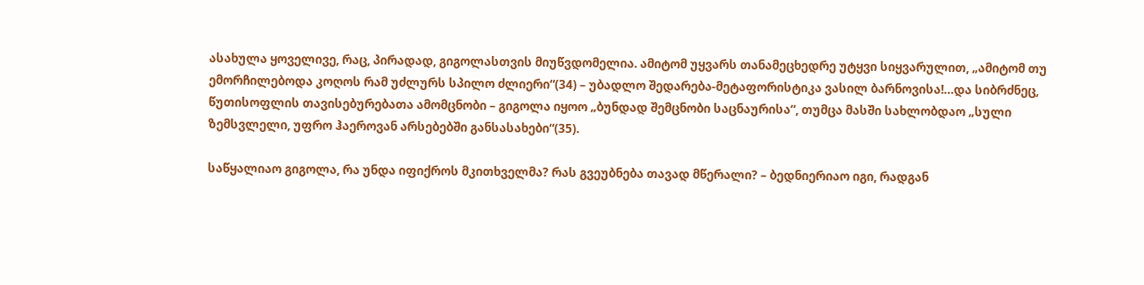ასახულა ყოველივე, რაც, პირადად, გიგოლასთვის მიუწვდომელია. ამიტომ უყვარს თანამეცხედრე უტყვი სიყვარულით, „ამიტომ თუ ემორჩილებოდა კოღოს რამ უძლურს სპილო ძლიერი“(34) – უბადლო შედარება-მეტაფორისტიკა ვასილ ბარნოვისა!…და სიბრძნეც, წუთისოფლის თავისებურებათა ამომცნობი – გიგოლა იყოო „ბუნდად შემცნობი საცნაურისა“, თუმცა მასში სახლობდაო „სული ზემსვლელი, უფრო ჰაეროვან არსებებში განსასახები“(35).

საწყალიაო გიგოლა, რა უნდა იფიქროს მკითხველმა? რას გვეუბნება თავად მწერალი? – ბედნიერიაო იგი, რადგან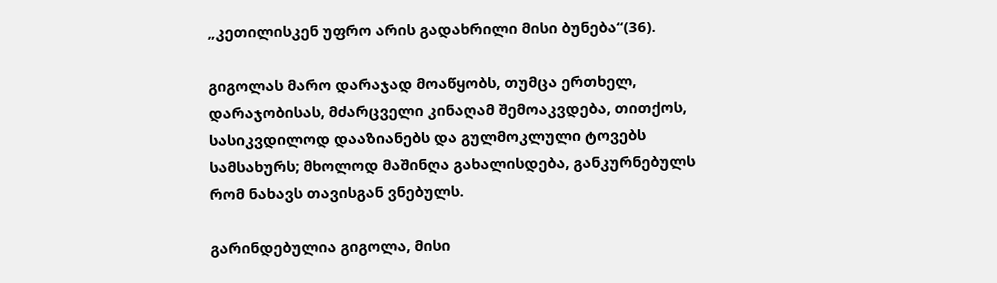„კეთილისკენ უფრო არის გადახრილი მისი ბუნება“(36).

გიგოლას მარო დარაჯად მოაწყობს, თუმცა ერთხელ, დარაჯობისას, მძარცველი კინაღამ შემოაკვდება, თითქოს, სასიკვდილოდ დააზიანებს და გულმოკლული ტოვებს სამსახურს; მხოლოდ მაშინღა გახალისდება, განკურნებულს რომ ნახავს თავისგან ვნებულს.

გარინდებულია გიგოლა, მისი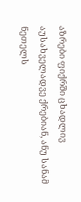აზრები ფიქრში ცხადლივ აუსახველადვე ქრებიან, ანუ სანამ ნეთელს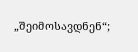„შეიმოსავდნენ“;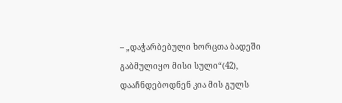– „დაჭარბებული ხორცთა ბადეში გაბმულიყო მისი სული“(42), დააჩნდებოდნენ კია მის გულს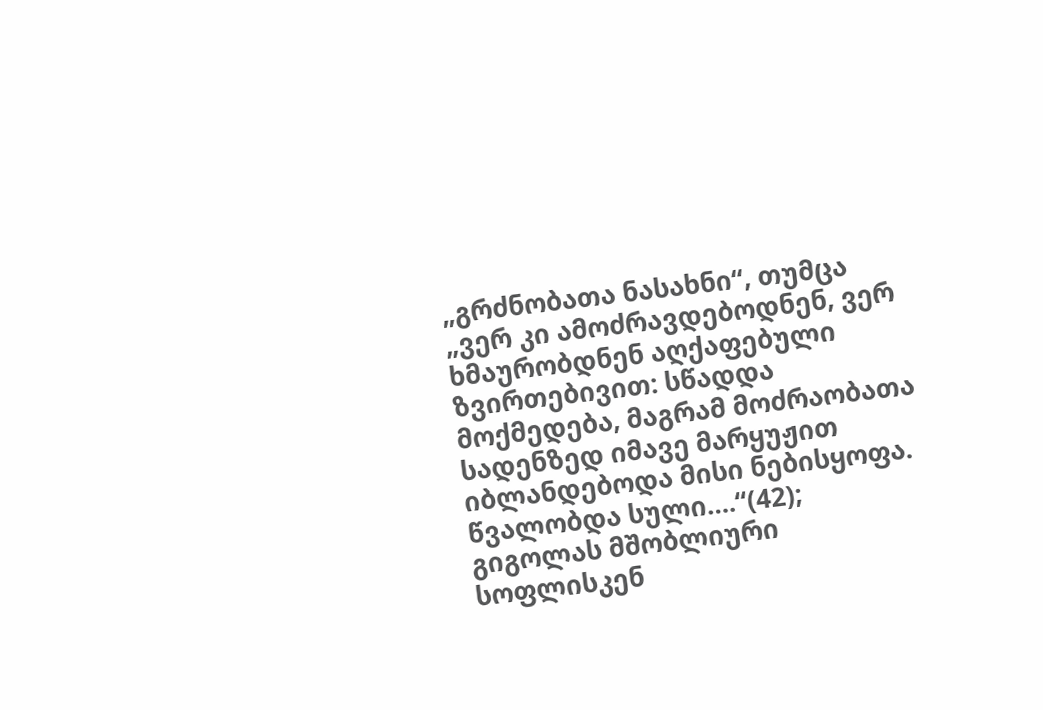„გრძნობათა ნასახნი“, თუმცა „ვერ კი ამოძრავდებოდნენ, ვერ ხმაურობდნენ აღქაფებული ზვირთებივით: სწადდა მოქმედება, მაგრამ მოძრაობათა სადენზედ იმავე მარყუჟით იბლანდებოდა მისი ნებისყოფა. წვალობდა სული….“(42); გიგოლას მშობლიური სოფლისკენ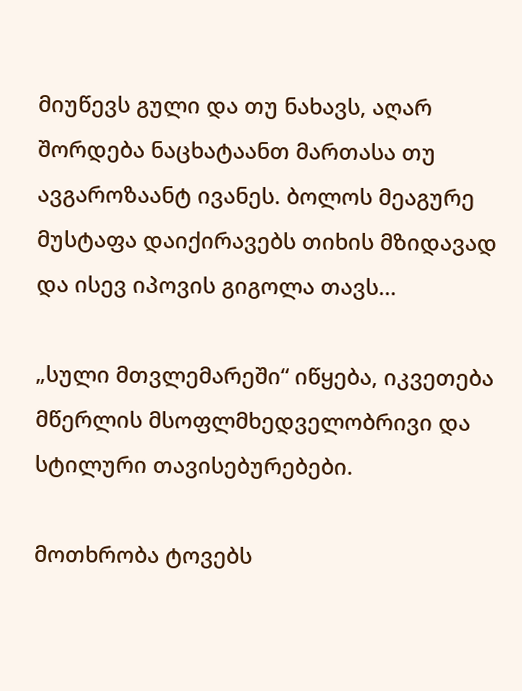მიუწევს გული და თუ ნახავს, აღარ შორდება ნაცხატაანთ მართასა თუ ავგაროზაანტ ივანეს. ბოლოს მეაგურე მუსტაფა დაიქირავებს თიხის მზიდავად და ისევ იპოვის გიგოლა თავს…

„სული მთვლემარეში“ იწყება, იკვეთება მწერლის მსოფლმხედველობრივი და სტილური თავისებურებები.

მოთხრობა ტოვებს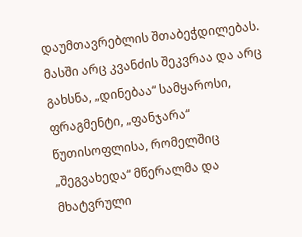დაუმთავრებლის შთაბეჭდილებას. მასში არც კვანძის შეკვრაა და არც გახსნა, „დინებაა“ სამყაროსი, ფრაგმენტი, „ფანჯარა“ წუთისოფლისა, რომელშიც „შეგვახედა“ მწერალმა და მხატვრული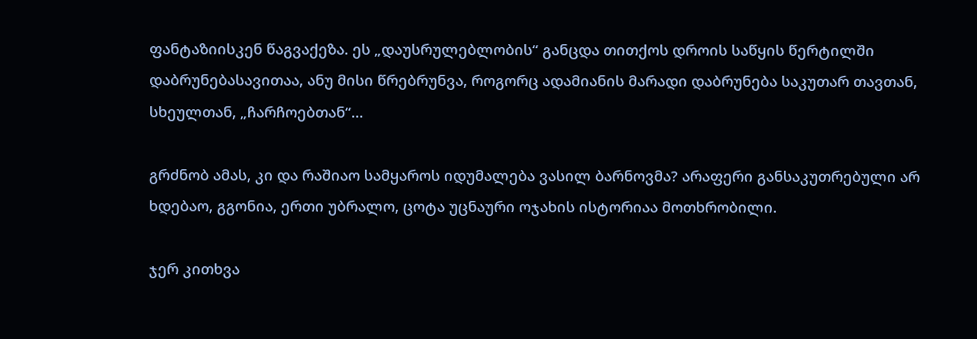ფანტაზიისკენ წაგვაქეზა. ეს „დაუსრულებლობის“ განცდა თითქოს დროის საწყის წერტილში დაბრუნებასავითაა, ანუ მისი წრებრუნვა, როგორც ადამიანის მარადი დაბრუნება საკუთარ თავთან, სხეულთან, „ჩარჩოებთან“…

გრძნობ ამას, კი და რაშიაო სამყაროს იდუმალება ვასილ ბარნოვმა? არაფერი განსაკუთრებული არ ხდებაო, გგონია, ერთი უბრალო, ცოტა უცნაური ოჯახის ისტორიაა მოთხრობილი.

ჯერ კითხვა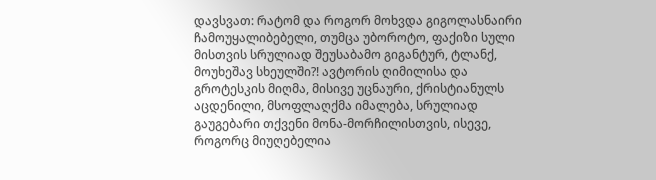დავსვათ: რატომ და როგორ მოხვდა გიგოლასნაირი ჩამოუყალიბებელი, თუმცა უბოროტო, ფაქიზი სული მისთვის სრულიად შეუსაბამო გიგანტურ, ტლანქ, მოუხეშავ სხეულში?! ავტორის ღიმილისა და გროტესკის მიღმა, მისივე უცნაური, ქრისტიანულს აცდენილი, მსოფლაღქმა იმალება, სრულიად გაუგებარი თქვენი მონა-მორჩილისთვის, ისევე, როგორც მიუღებელია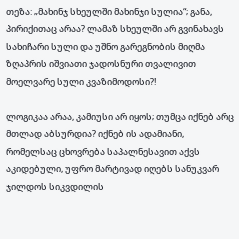თეზა: „მახინჯ სხეულში მახინჯი სულია“; განა, პირიქითაც არაა? ლამაზ სხეულში არ გვინახავს სახიჩარი სული და უშნო გარეგნობის მიღმა ზღაპრის იშვიათი ჯადოსნური თვალივით მოელვარე სული კვაზიმოდოსი?!

ლოგიკაა არაა, კამიუსი არ იყოს; თუმცა იქნებ არც მთლად აბსურდია? იქნებ ის ადამიანი, რომელსაც ცხოვრება საპალნესავით აქვს აკიდებული, უფრო მარტივად იღებს სანუკვარ ჯილდოს სიკვდილის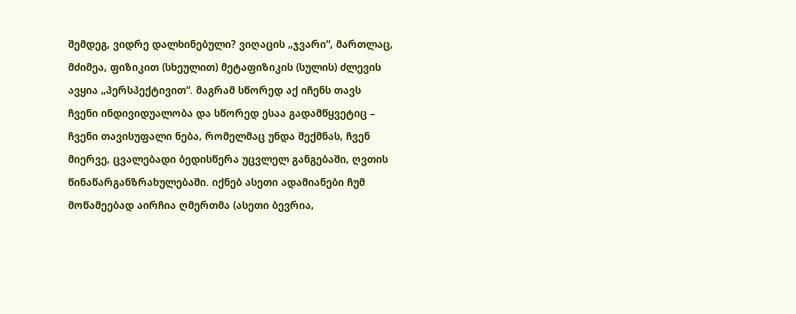შემდეგ, ვიდრე დალხინებული? ვიღაცის „ჯვარი“, მართლაც, მძიმეა, ფიზიკით (სხეულით) მეტაფიზიკის (სულის) ძლევის ავყია „პერსპექტივით“. მაგრამ სწორედ აქ იჩენს თავს ჩვენი ინდივიდუალობა და სწორედ ესაა გადამწყვეტიც – ჩვენი თავისუფალი ნება, რომელმაც უნდა შექმნას, ჩვენ მიერვე, ცვალებადი ბედისწერა უცვლელ განგებაში, ღვთის წინაწარგანზრახულებაში. იქნებ ასეთი ადამიანები ჩუმ მოწამეებად აირჩია ღმერთმა (ასეთი ბევრია,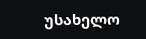უსახელო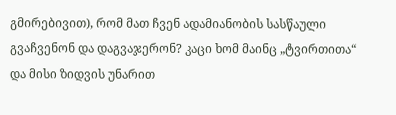გმირებივით), რომ მათ ჩვენ ადამიანობის სასწაული გვაჩვენონ და დაგვაჯერონ? კაცი ხომ მაინც „ტვირთითა“ და მისი ზიდვის უნარით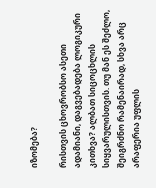იზომება?

რისთვის ცხოვრობსო ასეთი ადამიანი, დაგვებადება ლოგიკური კითხვა? ალბათ სიცოცხლის სიყვარულისთვის. თუ მან ეს შეძლო, შეიგრძნო რამენაირად, სხვა არც არაფერია უფლის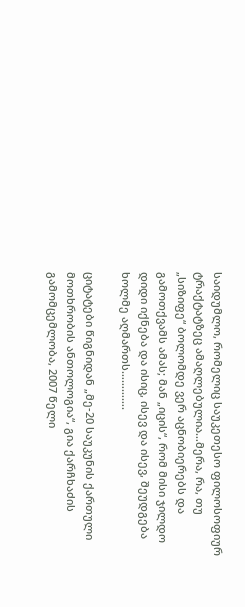საიდუმლო, რომელიც საუკეთესო ფილოსოფიურ ტრაქტატზეც ამაღლებულია…მერა, რა, თუ „სიზიფე“ ბოლომდე ვერ აცნობიერებს და გამოთქვამს ამას; მან „იცის“, რომ მისი ჯილდო დიდი იქნება და ისიც, ისევ და ისევ, შეუდგება ხოლმე აღმართს………….

ციტატები წიგნიდან „მე-20 საუკუნის ქართული მოთხრობის ანთოლოგია“, გია ქარჩხაძის გამომცემლობა, 2007 წელი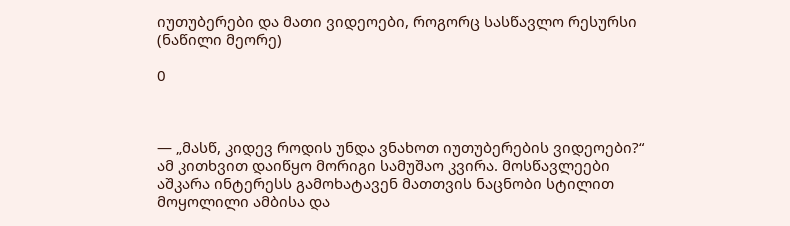იუთუბერები და მათი ვიდეოები, როგორც სასწავლო რესურსი (ნაწილი მეორე)

0



— „მასწ, კიდევ როდის უნდა ვნახოთ იუთუბერების ვიდეოები?“ ამ კითხვით დაიწყო მორიგი სამუშაო კვირა. მოსწავლეები აშკარა ინტერესს გამოხატავენ მათთვის ნაცნობი სტილით მოყოლილი ამბისა და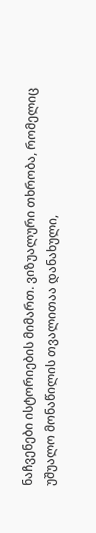ნაჩვენები ისტორიების მიმართ. ვიზუალური თხრობა, რომელიც უშუალო მონაწილის თვალითაა დანახული,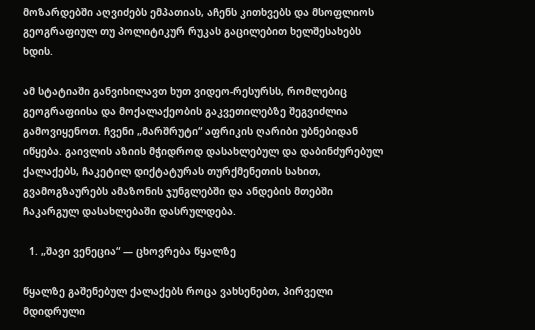მოზარდებში აღვიძებს ემპათიას, აჩენს კითხვებს და მსოფლიოს გეოგრაფიულ თუ პოლიტიკურ რუკას გაცილებით ხელშესახებს ხდის.

ამ სტატიაში განვიხილავთ ხუთ ვიდეო-რესურსს, რომლებიც გეოგრაფიისა და მოქალაქეობის გაკვეთილებზე შეგვიძლია გამოვიყენოთ. ჩვენი „მარშრუტი“ აფრიკის ღარიბი უბნებიდან იწყება. გაივლის აზიის მჭიდროდ დასახლებულ და დაბინძურებულ ქალაქებს, ჩაკეტილ დიქტატურას თურქმენეთის სახით, გვამოგზაურებს ამაზონის ჯუნგლებში და ანდების მთებში ჩაკარგულ დასახლებაში დასრულდება.

  1. „შავი ვენეცია“ — ცხოვრება წყალზე

წყალზე გაშენებულ ქალაქებს როცა ვახსენებთ, პირველი მდიდრული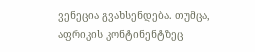ვენეცია გვახსენდება. თუმცა, აფრიკის კონტინენტზეც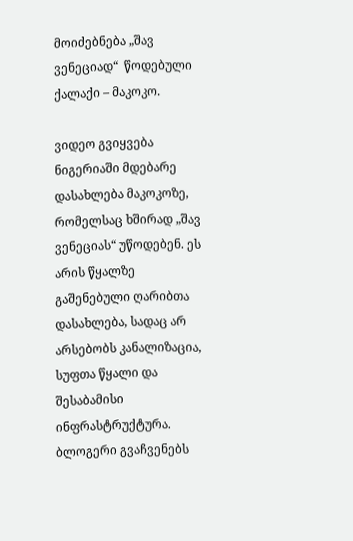მოიძებნება „შავ ვენეციად“  წოდებული ქალაქი – მაკოკო.

ვიდეო გვიყვება ნიგერიაში მდებარე დასახლება მაკოკოზე, რომელსაც ხშირად „შავ ვენეციას“ უწოდებენ. ეს არის წყალზე გაშენებული ღარიბთა დასახლება, სადაც არ არსებობს კანალიზაცია, სუფთა წყალი და შესაბამისი ინფრასტრუქტურა. ბლოგერი გვაჩვენებს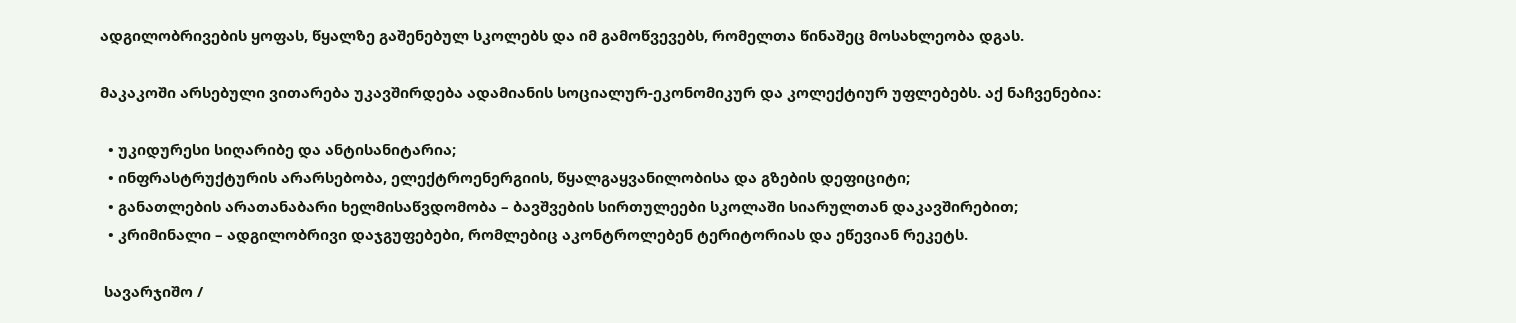ადგილობრივების ყოფას, წყალზე გაშენებულ სკოლებს და იმ გამოწვევებს, რომელთა წინაშეც მოსახლეობა დგას.

მაკაკოში არსებული ვითარება უკავშირდება ადამიანის სოციალურ-ეკონომიკურ და კოლექტიურ უფლებებს. აქ ნაჩვენებია:

  • უკიდურესი სიღარიბე და ანტისანიტარია;
  • ინფრასტრუქტურის არარსებობა, ელექტროენერგიის, წყალგაყვანილობისა და გზების დეფიციტი;
  • განათლების არათანაბარი ხელმისაწვდომობა – ბავშვების სირთულეები სკოლაში სიარულთან დაკავშირებით;
  • კრიმინალი – ადგილობრივი დაჯგუფებები, რომლებიც აკონტროლებენ ტერიტორიას და ეწევიან რეკეტს.

 სავარჯიშო /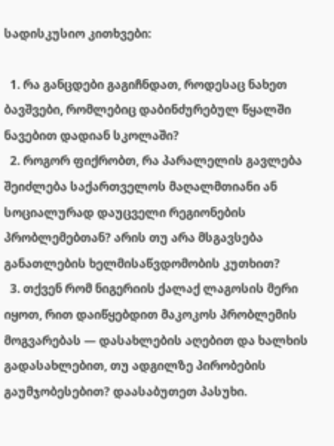სადისკუსიო კითხვები:

  1. რა განცდები გაგიჩნდათ, როდესაც ნახეთ ბავშვები, რომლებიც დაბინძურებულ წყალში ნავებით დადიან სკოლაში?
  2. როგორ ფიქრობთ, რა პარალელის გავლება შეიძლება საქართველოს მაღალმთიანი ან სოციალურად დაუცველი რეგიონების პრობლემებთან? არის თუ არა მსგავსება განათლების ხელმისაწვდომობის კუთხით?
  3. თქვენ რომ ნიგერიის ქალაქ ლაგოსის მერი იყოთ, რით დაიწყებდით მაკოკოს პრობლემის მოგვარებას — დასახლების აღებით და ხალხის გადასახლებით, თუ ადგილზე პირობების გაუმჯობესებით? დაასაბუთეთ პასუხი.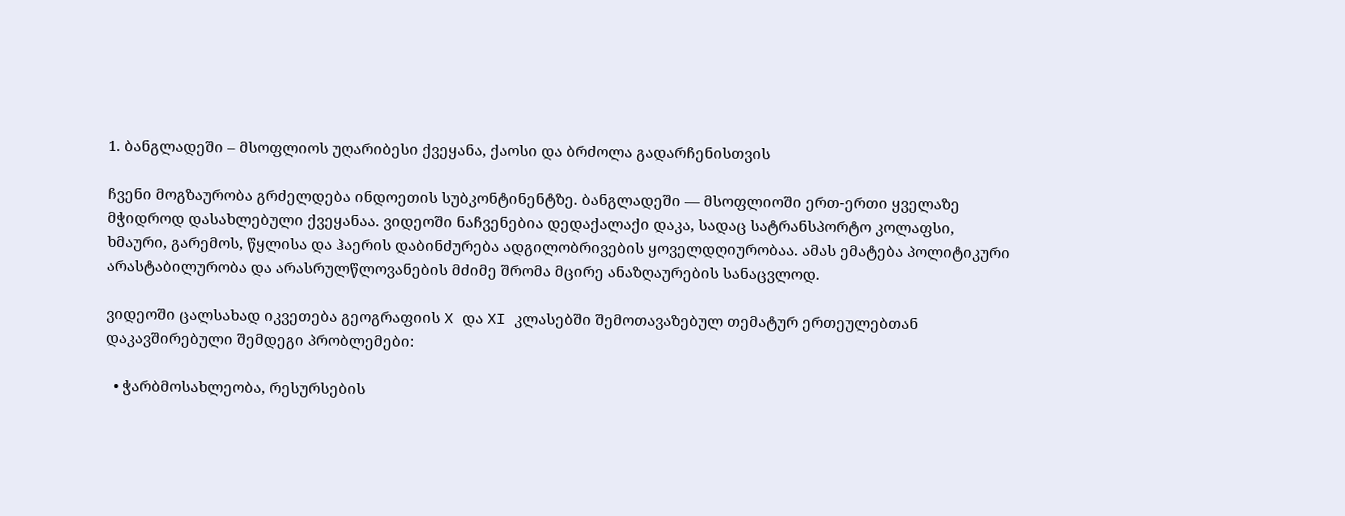1. ბანგლადეში – მსოფლიოს უღარიბესი ქვეყანა, ქაოსი და ბრძოლა გადარჩენისთვის

ჩვენი მოგზაურობა გრძელდება ინდოეთის სუბკონტინენტზე. ბანგლადეში — მსოფლიოში ერთ-ერთი ყველაზე მჭიდროდ დასახლებული ქვეყანაა. ვიდეოში ნაჩვენებია დედაქალაქი დაკა, სადაც სატრანსპორტო კოლაფსი, ხმაური, გარემოს, წყლისა და ჰაერის დაბინძურება ადგილობრივების ყოველდღიურობაა. ამას ემატება პოლიტიკური არასტაბილურობა და არასრულწლოვანების მძიმე შრომა მცირე ანაზღაურების სანაცვლოდ.

ვიდეოში ცალსახად იკვეთება გეოგრაფიის X და XI კლასებში შემოთავაზებულ თემატურ ერთეულებთან დაკავშირებული შემდეგი პრობლემები:

  • ჭარბმოსახლეობა, რესურსების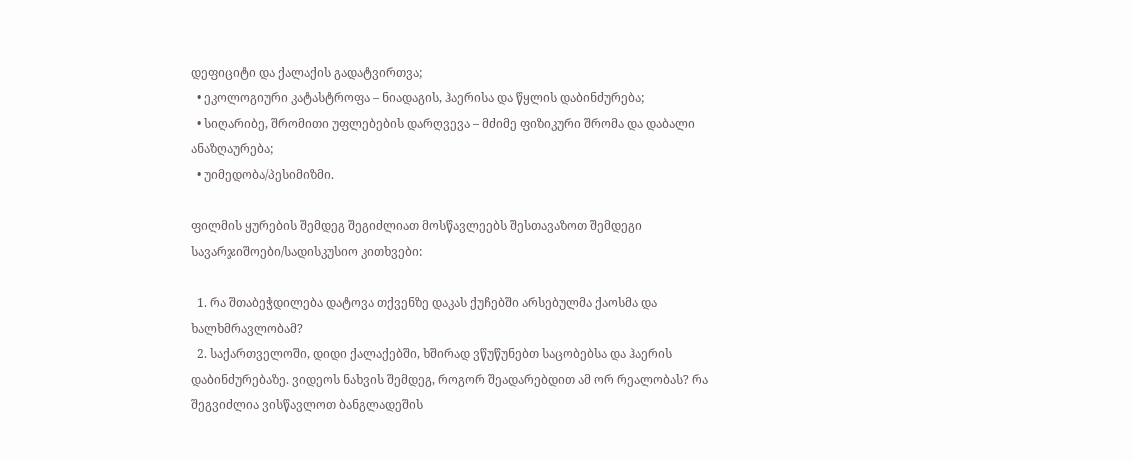დეფიციტი და ქალაქის გადატვირთვა;
  • ეკოლოგიური კატასტროფა – ნიადაგის, ჰაერისა და წყლის დაბინძურება;
  • სიღარიბე, შრომითი უფლებების დარღვევა – მძიმე ფიზიკური შრომა და დაბალი ანაზღაურება;
  • უიმედობა/პესიმიზმი.

ფილმის ყურების შემდეგ შეგიძლიათ მოსწავლეებს შესთავაზოთ შემდეგი სავარჯიშოები/სადისკუსიო კითხვები:

  1. რა შთაბეჭდილება დატოვა თქვენზე დაკას ქუჩებში არსებულმა ქაოსმა და ხალხმრავლობამ?
  2. საქართველოში, დიდი ქალაქებში, ხშირად ვწუწუნებთ საცობებსა და ჰაერის დაბინძურებაზე. ვიდეოს ნახვის შემდეგ, როგორ შეადარებდით ამ ორ რეალობას? რა შეგვიძლია ვისწავლოთ ბანგლადეშის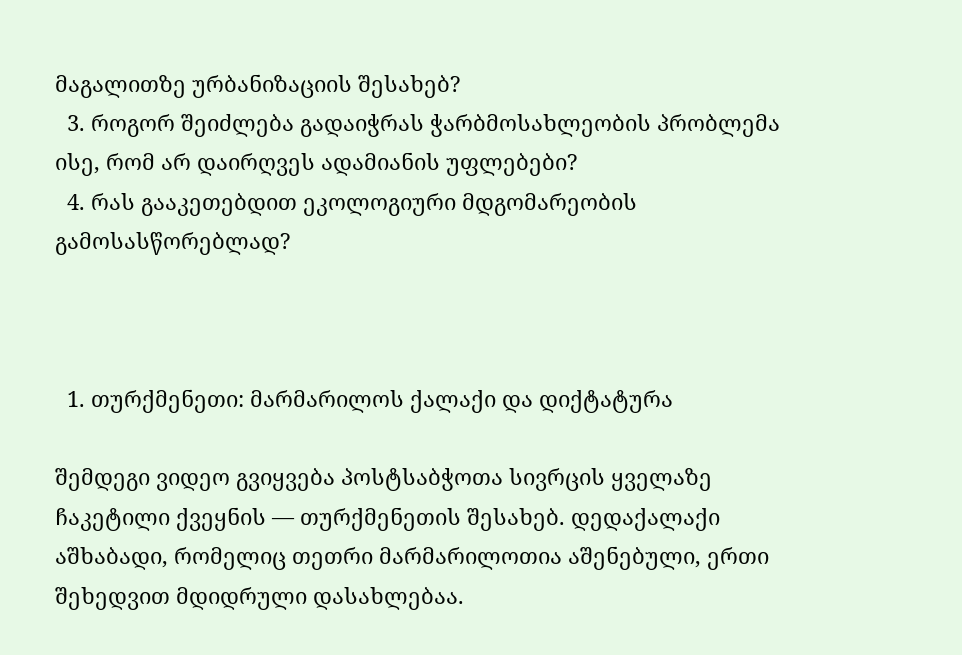მაგალითზე ურბანიზაციის შესახებ?
  3. როგორ შეიძლება გადაიჭრას ჭარბმოსახლეობის პრობლემა ისე, რომ არ დაირღვეს ადამიანის უფლებები?
  4. რას გააკეთებდით ეკოლოგიური მდგომარეობის გამოსასწორებლად?



  1. თურქმენეთი: მარმარილოს ქალაქი და დიქტატურა

შემდეგი ვიდეო გვიყვება პოსტსაბჭოთა სივრცის ყველაზე ჩაკეტილი ქვეყნის — თურქმენეთის შესახებ. დედაქალაქი აშხაბადი, რომელიც თეთრი მარმარილოთია აშენებული, ერთი შეხედვით მდიდრული დასახლებაა.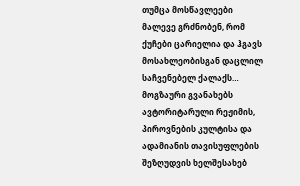თუმცა მოსწავლეები მალევე გრძნობენ, რომ ქუჩები ცარიელია და ჰგავს მოსახლეობისგან დაცლილ საჩვენებელ ქალაქს… მოგზაური გვანახებს ავტორიტარული რეჟიმის, პიროვნების კულტისა და ადამიანის თავისუფლების შეზღუდვის ხელშესახებ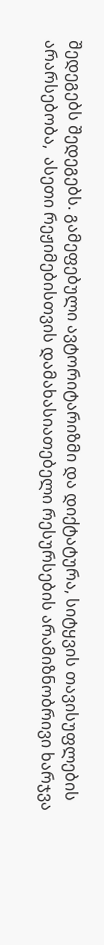შედეგებს შედეგებს. გამეფებული ავტორიტარიზმი და დიქტატურა, სიტყვის თავისუფლების არარსებობა,  ასეთი რეჟიმებისთვის დამახასიათებელი რესურსების არამიზნობრივი ხარჯვა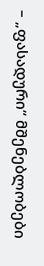– „ფასადური“ მშენებლობები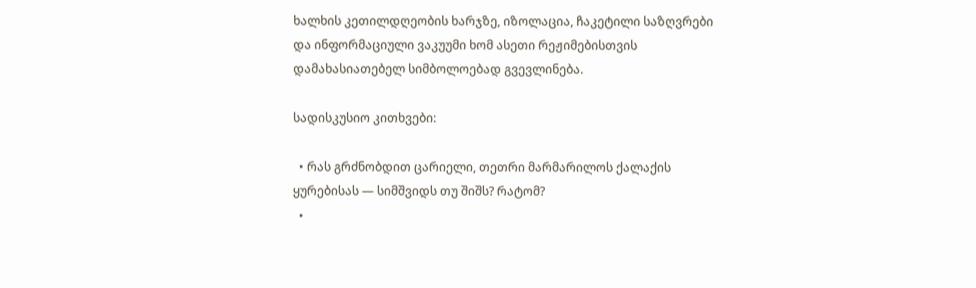ხალხის კეთილდღეობის ხარჯზე, იზოლაცია, ჩაკეტილი საზღვრები და ინფორმაციული ვაკუუმი ხომ ასეთი რეჟიმებისთვის დამახასიათებელ სიმბოლოებად გვევლინება.

სადისკუსიო კითხვები:

  • რას გრძნობდით ცარიელი, თეთრი მარმარილოს ქალაქის ყურებისას — სიმშვიდს თუ შიშს? რატომ?
  •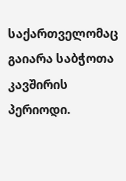საქართველომაც გაიარა საბჭოთა კავშირის პერიოდი.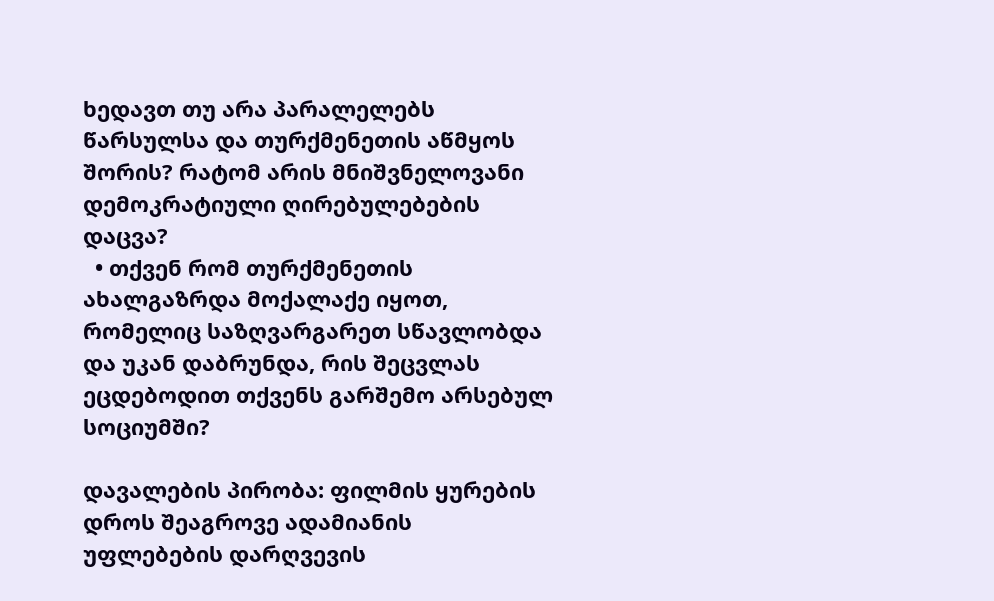ხედავთ თუ არა პარალელებს წარსულსა და თურქმენეთის აწმყოს შორის? რატომ არის მნიშვნელოვანი დემოკრატიული ღირებულებების დაცვა?
  • თქვენ რომ თურქმენეთის ახალგაზრდა მოქალაქე იყოთ, რომელიც საზღვარგარეთ სწავლობდა და უკან დაბრუნდა, რის შეცვლას ეცდებოდით თქვენს გარშემო არსებულ სოციუმში?

დავალების პირობა: ფილმის ყურების დროს შეაგროვე ადამიანის უფლებების დარღვევის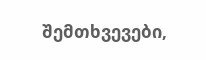შემთხვევები,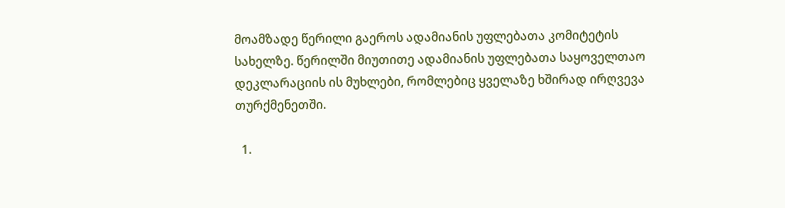მოამზადე წერილი გაეროს ადამიანის უფლებათა კომიტეტის სახელზე. წერილში მიუთითე ადამიანის უფლებათა საყოველთაო დეკლარაციის ის მუხლები, რომლებიც ყველაზე ხშირად ირღვევა თურქმენეთში.

  1.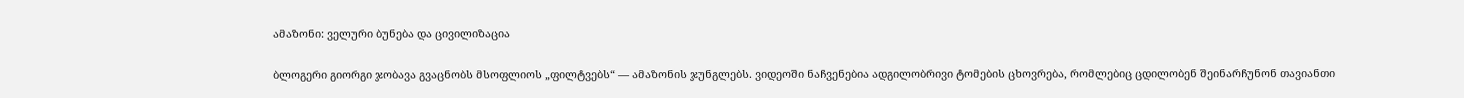ამაზონი: ველური ბუნება და ცივილიზაცია

ბლოგერი გიორგი ჯობავა გვაცნობს მსოფლიოს „ფილტვებს“ — ამაზონის ჯუნგლებს. ვიდეოში ნაჩვენებია ადგილობრივი ტომების ცხოვრება, რომლებიც ცდილობენ შეინარჩუნონ თავიანთი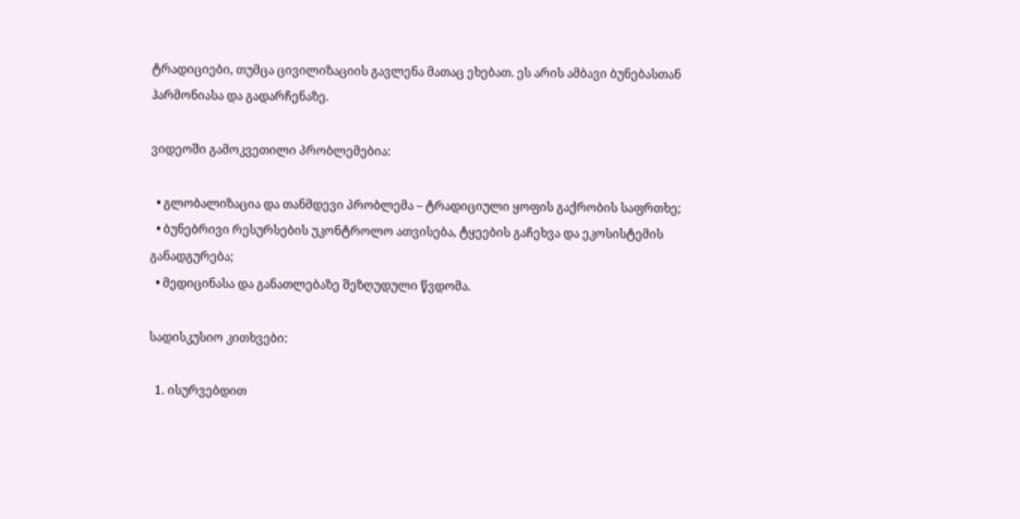ტრადიციები, თუმცა ცივილიზაციის გავლენა მათაც ეხებათ. ეს არის ამბავი ბუნებასთან ჰარმონიასა და გადარჩენაზე.

ვიდეოში გამოკვეთილი პრობლემებია:

  • გლობალიზაცია და თანმდევი პრობლემა – ტრადიციული ყოფის გაქრობის საფრთხე;
  • ბუნებრივი რესურსების უკონტროლო ათვისება, ტყეების გაჩეხვა და ეკოსისტემის განადგურება;
  • მედიცინასა და განათლებაზე შეზღუდული წვდომა.

სადისკუსიო კითხვები:

  1. ისურვებდით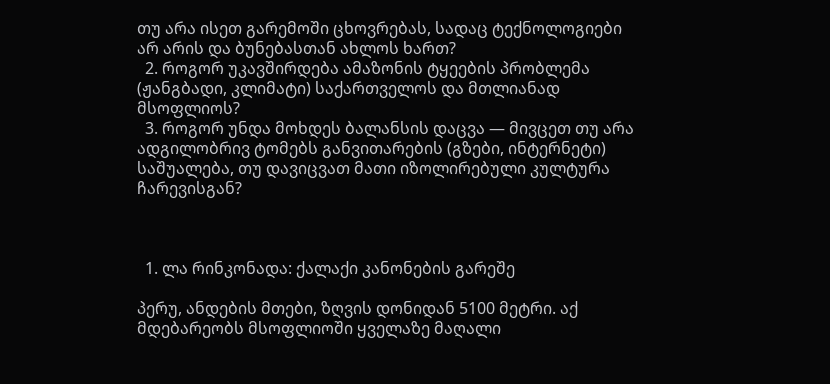თუ არა ისეთ გარემოში ცხოვრებას, სადაც ტექნოლოგიები არ არის და ბუნებასთან ახლოს ხართ?
  2. როგორ უკავშირდება ამაზონის ტყეების პრობლემა (ჟანგბადი, კლიმატი) საქართველოს და მთლიანად მსოფლიოს?
  3. როგორ უნდა მოხდეს ბალანსის დაცვა — მივცეთ თუ არა ადგილობრივ ტომებს განვითარების (გზები, ინტერნეტი) საშუალება, თუ დავიცვათ მათი იზოლირებული კულტურა ჩარევისგან?



  1. ლა რინკონადა: ქალაქი კანონების გარეშე

პერუ, ანდების მთები, ზღვის დონიდან 5100 მეტრი. აქ მდებარეობს მსოფლიოში ყველაზე მაღალი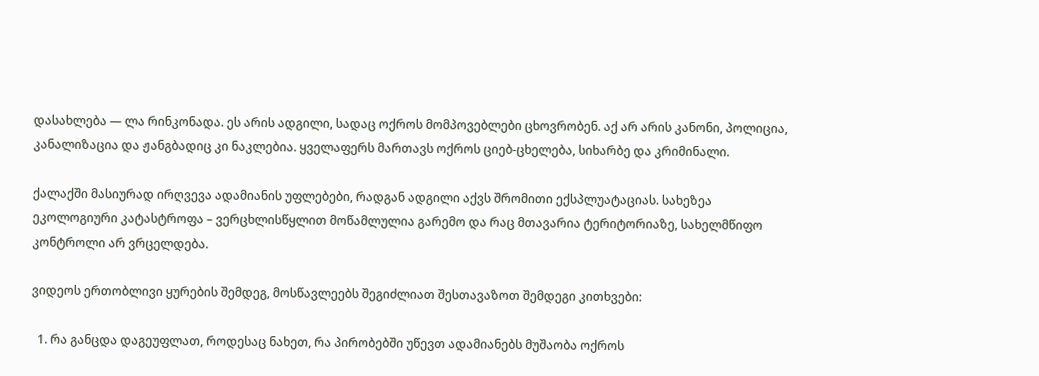დასახლება — ლა რინკონადა. ეს არის ადგილი, სადაც ოქროს მომპოვებლები ცხოვრობენ. აქ არ არის კანონი, პოლიცია, კანალიზაცია და ჟანგბადიც კი ნაკლებია. ყველაფერს მართავს ოქროს ციებ-ცხელება, სიხარბე და კრიმინალი.

ქალაქში მასიურად ირღვევა ადამიანის უფლებები, რადგან ადგილი აქვს შრომითი ექსპლუატაციას. სახეზეა ეკოლოგიური კატასტროფა – ვერცხლისწყლით მოწამლულია გარემო და რაც მთავარია ტერიტორიაზე, სახელმწიფო კონტროლი არ ვრცელდება.

ვიდეოს ერთობლივი ყურების შემდეგ, მოსწავლეებს შეგიძლიათ შესთავაზოთ შემდეგი კითხვები:

  1. რა განცდა დაგეუფლათ, როდესაც ნახეთ, რა პირობებში უწევთ ადამიანებს მუშაობა ოქროს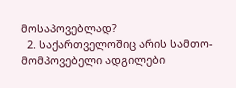მოსაპოვებლად?
  2. საქართველოშიც არის სამთო-მომპოვებელი ადგილები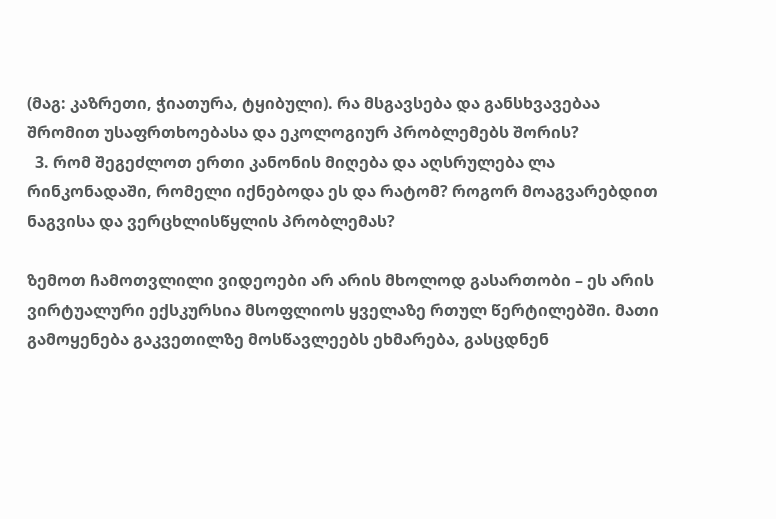(მაგ: კაზრეთი, ჭიათურა, ტყიბული). რა მსგავსება და განსხვავებაა შრომით უსაფრთხოებასა და ეკოლოგიურ პრობლემებს შორის?
  3. რომ შეგეძლოთ ერთი კანონის მიღება და აღსრულება ლა რინკონადაში, რომელი იქნებოდა ეს და რატომ? როგორ მოაგვარებდით ნაგვისა და ვერცხლისწყლის პრობლემას?

ზემოთ ჩამოთვლილი ვიდეოები არ არის მხოლოდ გასართობი – ეს არის ვირტუალური ექსკურსია მსოფლიოს ყველაზე რთულ წერტილებში. მათი გამოყენება გაკვეთილზე მოსწავლეებს ეხმარება, გასცდნენ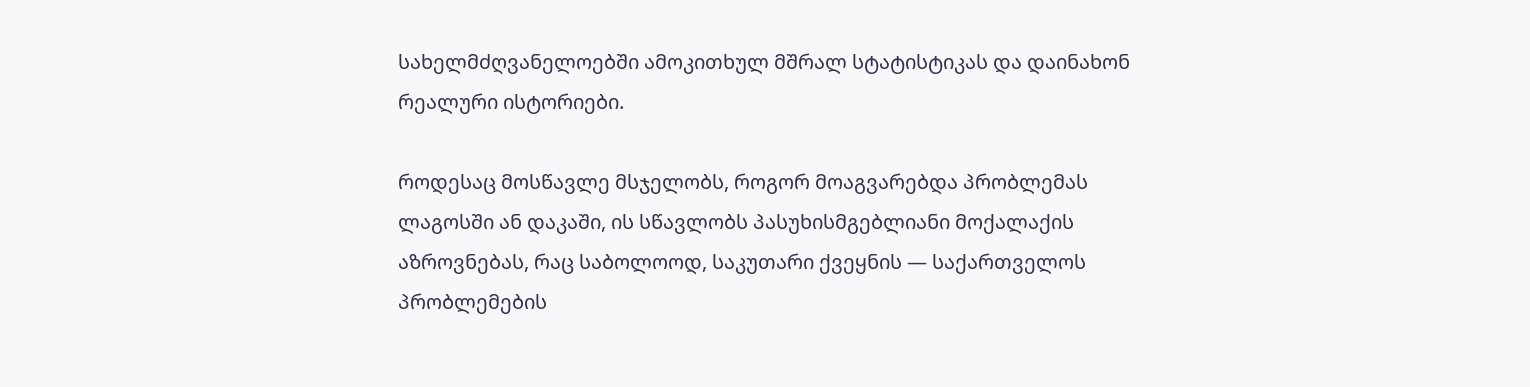სახელმძღვანელოებში ამოკითხულ მშრალ სტატისტიკას და დაინახონ რეალური ისტორიები.

როდესაც მოსწავლე მსჯელობს, როგორ მოაგვარებდა პრობლემას ლაგოსში ან დაკაში, ის სწავლობს პასუხისმგებლიანი მოქალაქის აზროვნებას, რაც საბოლოოდ, საკუთარი ქვეყნის — საქართველოს პრობლემების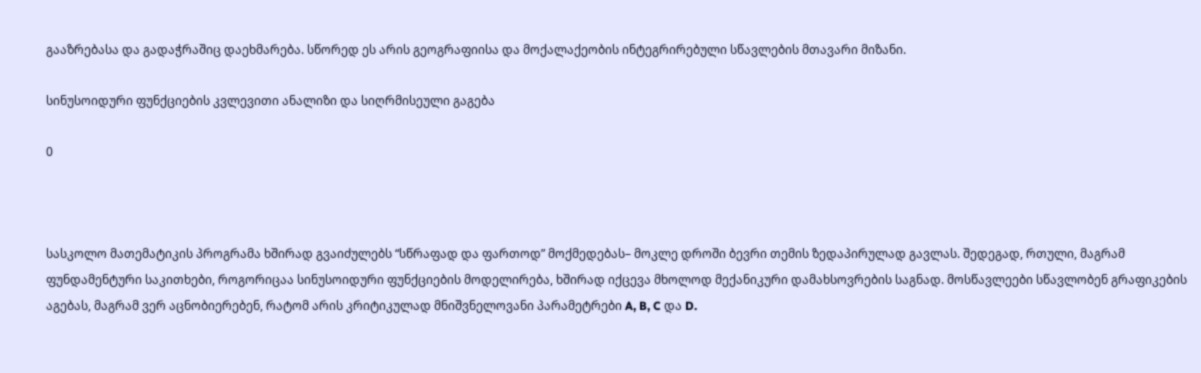გააზრებასა და გადაჭრაშიც დაეხმარება. სწორედ ეს არის გეოგრაფიისა და მოქალაქეობის ინტეგრირებული სწავლების მთავარი მიზანი.

სინუსოიდური ფუნქციების კვლევითი ანალიზი და სიღრმისეული გაგება

0



სასკოლო მათემატიკის პროგრამა ხშირად გვაიძულებს “სწრაფად და ფართოდ” მოქმედებას– მოკლე დროში ბევრი თემის ზედაპირულად გავლას. შედეგად, რთული, მაგრამ ფუნდამენტური საკითხები, როგორიცაა სინუსოიდური ფუნქციების მოდელირება, ხშირად იქცევა მხოლოდ მექანიკური დამახსოვრების საგნად. მოსწავლეები სწავლობენ გრაფიკების აგებას, მაგრამ ვერ აცნობიერებენ, რატომ არის კრიტიკულად მნიშვნელოვანი პარამეტრები A, B, C და D.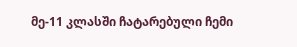მე-11 კლასში ჩატარებული ჩემი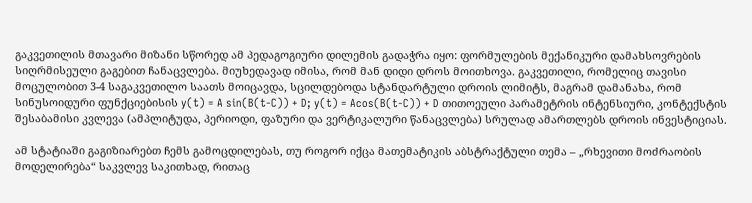გაკვეთილის მთავარი მიზანი სწორედ ამ პედაგოგიური დილემის გადაჭრა იყო: ფორმულების მექანიკური დამახსოვრების სიღრმისეული გაგებით ჩანაცვლება. მიუხედავად იმისა, რომ მან დიდი დროს მოითხოვა. გაკვეთილი, რომელიც თავისი მოცულობით 3-4 საგაკვეთილო საათს მოიცავდა, სცილდებოდა სტანდარტული დროის ლიმიტს, მაგრამ დამანახა, რომ სინუსოიდური ფუნქციებისის y(t) = A sin(B(t-C)) + D; y(t) = Acos(B(t-C)) + D თითოეული პარამეტრის ინტენსიური, კონტექსტის შესაბამისი კვლევა (ამპლიტუდა, პერიოდი, ფაზური და ვერტიკალური წანაცვლება) სრულად ამართლებს დროის ინვესტიციას.

ამ სტატიაში გაგიზიარებთ ჩემს გამოცდილებას, თუ როგორ იქცა მათემატიკის აბსტრაქტული თემა – „რხევითი მოძრაობის მოდელირება“ საკვლევ საკითხად, რითაც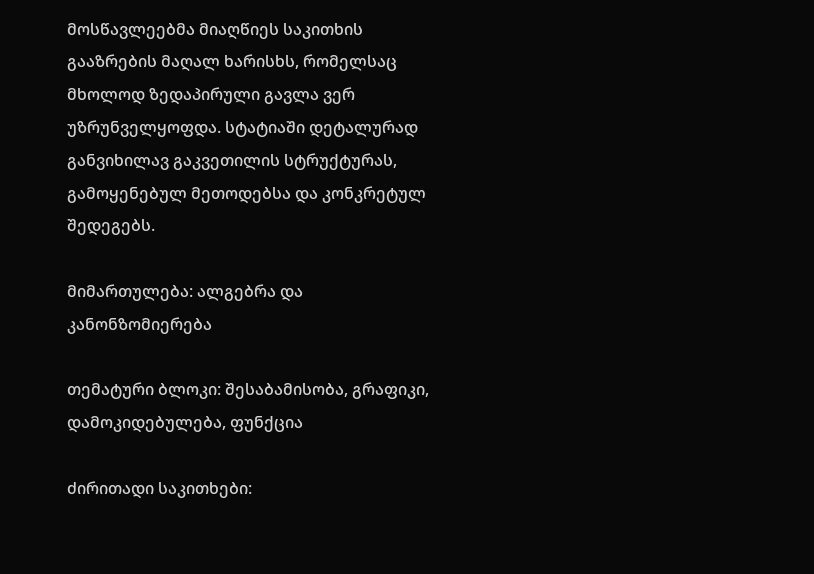მოსწავლეებმა მიაღწიეს საკითხის გააზრების მაღალ ხარისხს, რომელსაც მხოლოდ ზედაპირული გავლა ვერ უზრუნველყოფდა. სტატიაში დეტალურად განვიხილავ გაკვეთილის სტრუქტურას, გამოყენებულ მეთოდებსა და კონკრეტულ შედეგებს.

მიმართულება: ალგებრა და კანონზომიერება

თემატური ბლოკი: შესაბამისობა, გრაფიკი, დამოკიდებულება, ფუნქცია

ძირითადი საკითხები: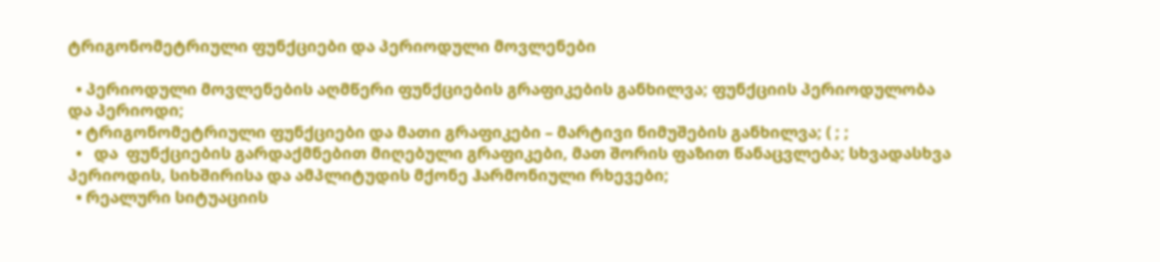ტრიგონომეტრიული ფუნქციები და პერიოდული მოვლენები

  • პერიოდული მოვლენების აღმწერი ფუნქციების გრაფიკების განხილვა; ფუნქციის პერიოდულობა და პერიოდი;
  • ტრიგონომეტრიული ფუნქციები და მათი გრაფიკები – მარტივი ნიმუშების განხილვა; ( ; ;
  •   და  ფუნქციების გარდაქმნებით მიღებული გრაფიკები, მათ შორის ფაზით წანაცვლება; სხვადასხვა პერიოდის, სიხშირისა და ამპლიტუდის მქონე ჰარმონიული რხევები;
  • რეალური სიტუაციის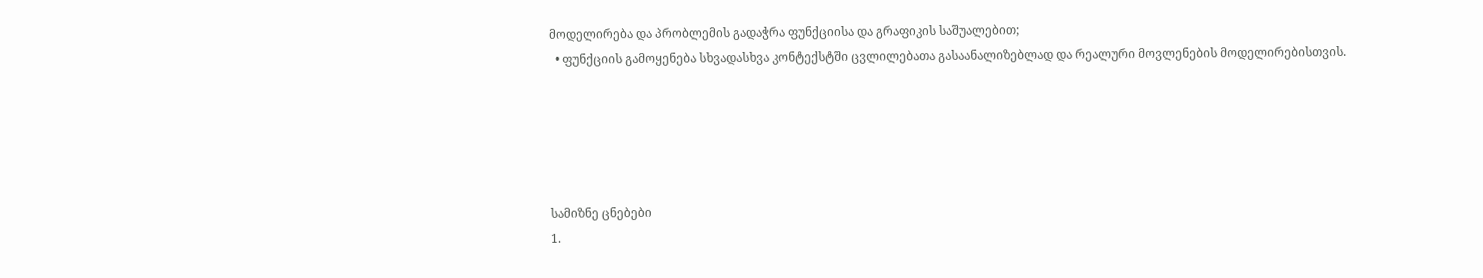მოდელირება და პრობლემის გადაჭრა ფუნქციისა და გრაფიკის საშუალებით;
  • ფუნქციის გამოყენება სხვადასხვა კონტექსტში ცვლილებათა გასაანალიზებლად და რეალური მოვლენების მოდელირებისთვის.





სამიზნე ცნებები
1.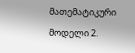მათემატიკური მოდელი 2.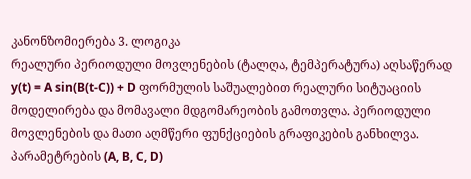კანონზომიერება 3. ლოგიკა
რეალური პერიოდული მოვლენების (ტალღა, ტემპერატურა) აღსაწერად y(t) = A sin(B(t-C)) + D ფორმულის საშუალებით რეალური სიტუაციის მოდელირება და მომავალი მდგომარეობის გამოთვლა. პერიოდული მოვლენების და მათი აღმწერი ფუნქციების გრაფიკების განხილვა. პარამეტრების (A, B, C, D)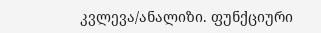კვლევა/ანალიზი. ფუნქციური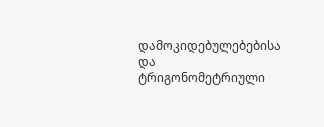დამოკიდებულებებისა და ტრიგონომეტრიული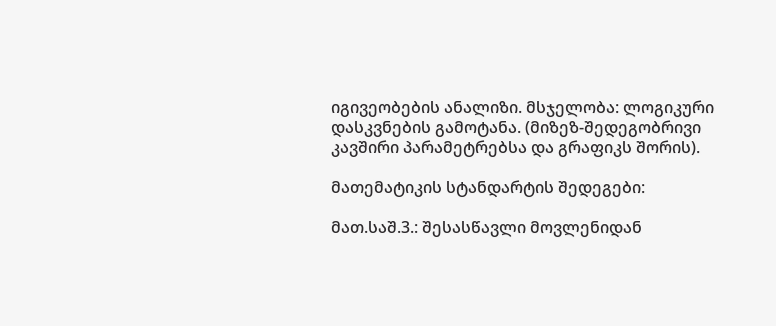იგივეობების ანალიზი. მსჯელობა: ლოგიკური დასკვნების გამოტანა. (მიზეზ-შედეგობრივი კავშირი პარამეტრებსა და გრაფიკს შორის).

მათემატიკის სტანდარტის შედეგები:

მათ.საშ.3.: შესასწავლი მოვლენიდან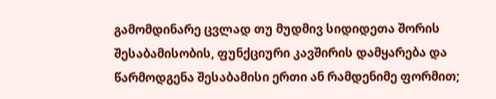გამომდინარე ცვლად თუ მუდმივ სიდიდეთა შორის შესაბამისობის, ფუნქციური კავშირის დამყარება და წარმოდგენა შესაბამისი ერთი ან რამდენიმე ფორმით;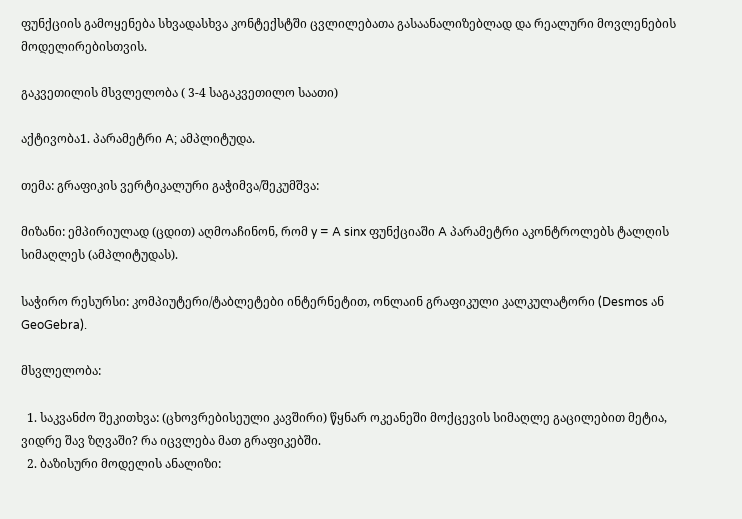ფუნქციის გამოყენება სხვადასხვა კონტექსტში ცვლილებათა გასაანალიზებლად და რეალური მოვლენების მოდელირებისთვის.

გაკვეთილის მსვლელობა ( 3-4 საგაკვეთილო საათი)

აქტივობა1. პარამეტრი A; ამპლიტუდა.

თემა: გრაფიკის ვერტიკალური გაჭიმვა/შეკუმშვა:

მიზანი: ემპირიულად (ცდით) აღმოაჩინონ, რომ y = A sinx ფუნქციაში A პარამეტრი აკონტროლებს ტალღის სიმაღლეს (ამპლიტუდას).

საჭირო რესურსი: კომპიუტერი/ტაბლეტები ინტერნეტით, ონლაინ გრაფიკული კალკულატორი (Desmos ან GeoGebra).

მსვლელობა:

  1. საკვანძო შეკითხვა: (ცხოვრებისეული კავშირი) წყნარ ოკეანეში მოქცევის სიმაღლე გაცილებით მეტია, ვიდრე შავ ზღვაში? რა იცვლება მათ გრაფიკებში.
  2. ბაზისური მოდელის ანალიზი: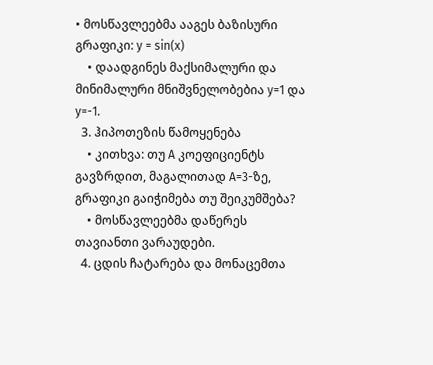• მოსწავლეებმა ააგეს ბაზისური გრაფიკი: y = sin(x)
    • დაადგინეს მაქსიმალური და მინიმალური მნიშვნელობებია y=1 და y=-1.
  3. ჰიპოთეზის წამოყენება
    • კითხვა: თუ A კოეფიციენტს გავზრდით, მაგალითად A=3-ზე, გრაფიკი გაიჭიმება თუ შეიკუმშება?
    • მოსწავლეებმა დაწერეს თავიანთი ვარაუდები.
  4. ცდის ჩატარება და მონაცემთა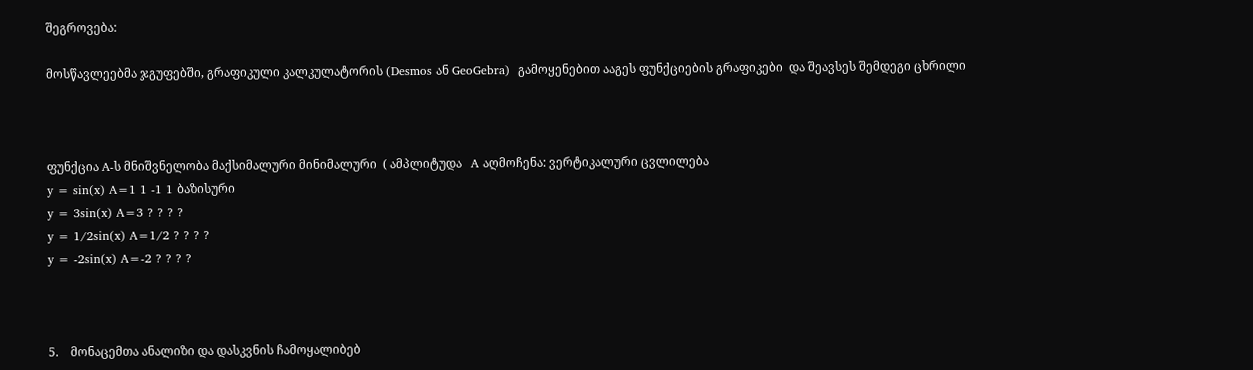შეგროვება:

მოსწავლეებმა ჯგუფებში, გრაფიკული კალკულატორის (Desmos ან GeoGebra)  გამოყენებით ააგეს ფუნქციების გრაფიკები  და შეავსეს შემდეგი ცხრილი



ფუნქცია A-ს მნიშვნელობა მაქსიმალური მინიმალური  ( ამპლიტუდა   A აღმოჩენა: ვერტიკალური ცვლილება
y = sin(x) A=1 1 -1 1 ბაზისური
y = 3sin(x) A=3 ? ? ? ?
y = 1/2sin(x) A=1/2 ? ? ? ?
y = -2sin(x) A=-2 ? ? ? ?



5.    მონაცემთა ანალიზი და დასკვნის ჩამოყალიბებ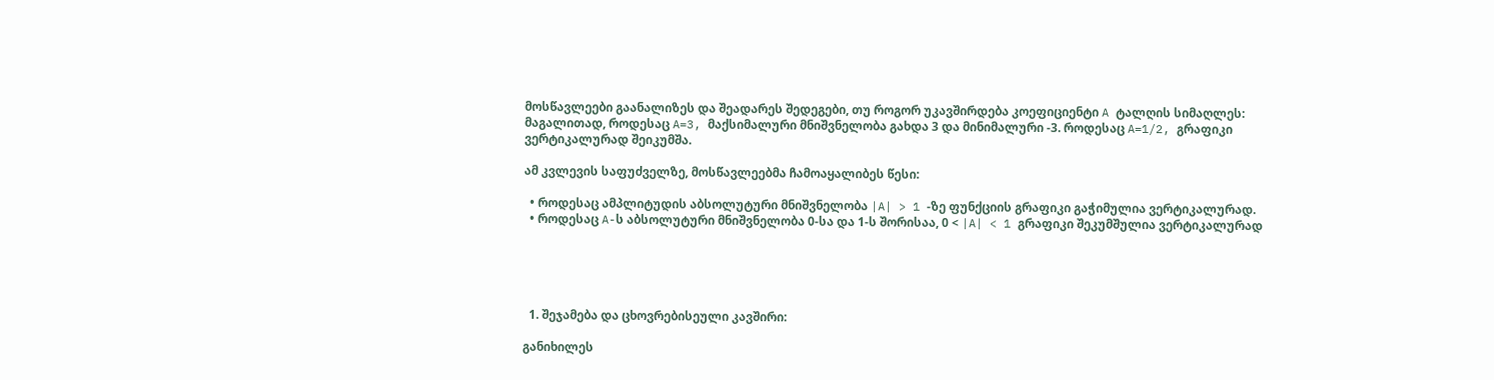მოსწავლეები გაანალიზეს და შეადარეს შედეგები, თუ როგორ უკავშირდება კოეფიციენტი A ტალღის სიმაღლეს: მაგალითად, როდესაც A=3, მაქსიმალური მნიშვნელობა გახდა 3 და მინიმალური -3. როდესაც A=1/2, გრაფიკი ვერტიკალურად შეიკუმშა.

ამ კვლევის საფუძველზე, მოსწავლეებმა ჩამოაყალიბეს წესი:

  • როდესაც ამპლიტუდის აბსოლუტური მნიშვნელობა |A| > 1 -ზე ფუნქციის გრაფიკი გაჭიმულია ვერტიკალურად.
  • როდესაც A-ს აბსოლუტური მნიშვნელობა 0-სა და 1-ს შორისაა, 0 < |A| < 1 გრაფიკი შეკუმშულია ვერტიკალურად





  1. შეჯამება და ცხოვრებისეული კავშირი:

განიხილეს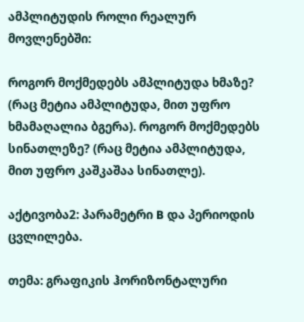ამპლიტუდის როლი რეალურ მოვლენებში:

როგორ მოქმედებს ამპლიტუდა ხმაზე? (რაც მეტია ამპლიტუდა, მით უფრო ხმამაღალია ბგერა). როგორ მოქმედებს სინათლეზე? (რაც მეტია ამპლიტუდა, მით უფრო კაშკაშაა სინათლე).

აქტივობა2: პარამეტრი B და პერიოდის ცვლილება.

თემა: გრაფიკის ჰორიზონტალური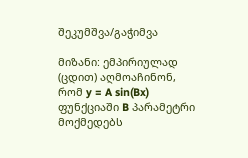შეკუმშვა/გაჭიმვა

მიზანი: ემპირიულად (ცდით) აღმოაჩინონ, რომ y = A sin(Bx) ფუნქციაში B პარამეტრი მოქმედებს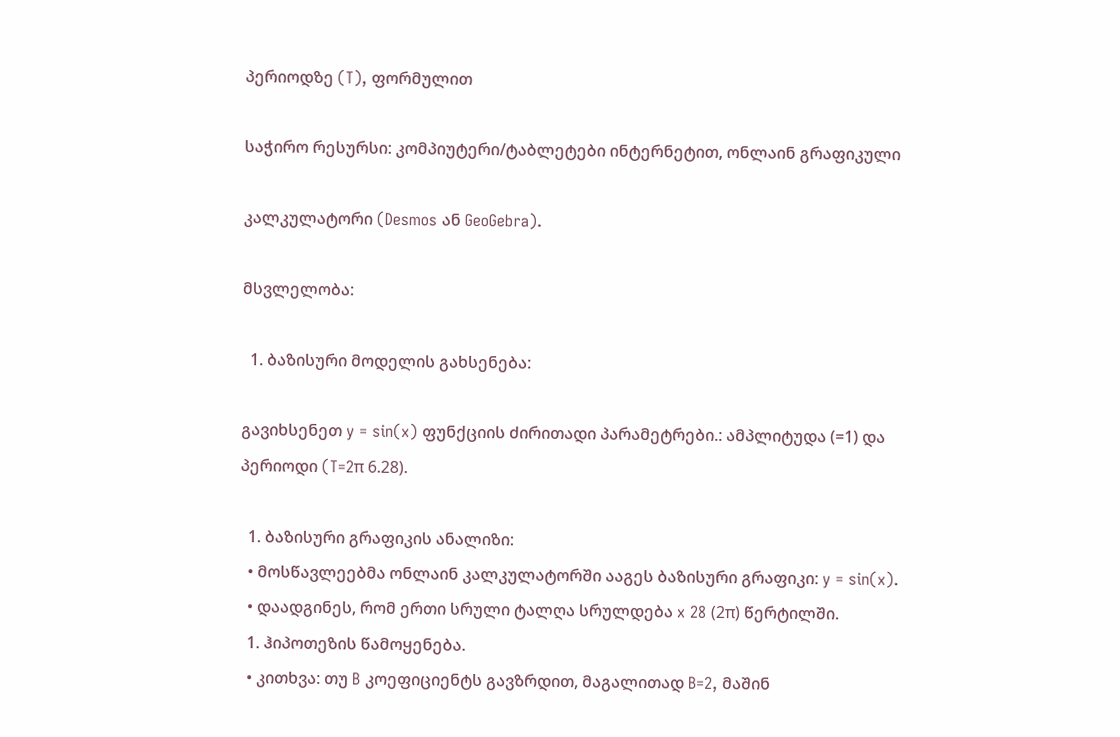პერიოდზე (T), ფორმულით

საჭირო რესურსი: კომპიუტერი/ტაბლეტები ინტერნეტით, ონლაინ გრაფიკული

კალკულატორი (Desmos ან GeoGebra).

მსვლელობა:

  1. ბაზისური მოდელის გახსენება:

გავიხსენეთ y = sin(x) ფუნქციის ძირითადი პარამეტრები.: ამპლიტუდა (=1) და პერიოდი (T=2π 6.28).

  1. ბაზისური გრაფიკის ანალიზი:
  • მოსწავლეებმა ონლაინ კალკულატორში ააგეს ბაზისური გრაფიკი: y = sin(x).
  • დაადგინეს, რომ ერთი სრული ტალღა სრულდება x 28 (2π) წერტილში.
  1. ჰიპოთეზის წამოყენება.
  • კითხვა: თუ B კოეფიციენტს გავზრდით, მაგალითად B=2, მაშინ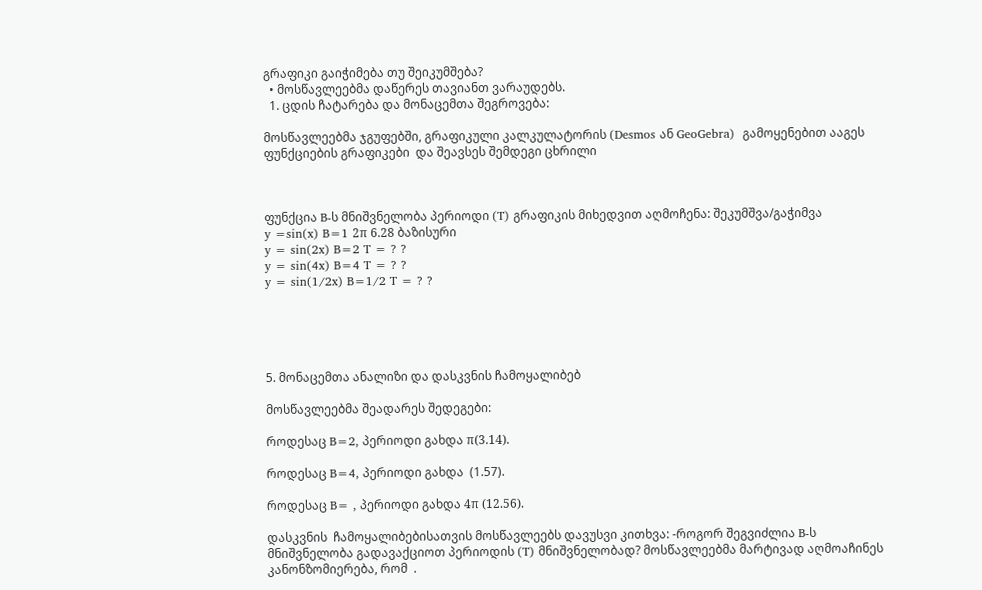გრაფიკი გაიჭიმება თუ შეიკუმშება?
  • მოსწავლეებმა დაწერეს თავიანთ ვარაუდებს.
  1. ცდის ჩატარება და მონაცემთა შეგროვება:

მოსწავლეებმა ჯგუფებში, გრაფიკული კალკულატორის (Desmos ან GeoGebra)  გამოყენებით ააგეს ფუნქციების გრაფიკები  და შეავსეს შემდეგი ცხრილი



ფუნქცია B-ს მნიშვნელობა პერიოდი (T) გრაფიკის მიხედვით აღმოჩენა: შეკუმშვა/გაჭიმვა
y =sin(x) B=1 2π 6.28 ბაზისური
y = sin(2x) B=2 T = ? ?
y = sin(4x) B=4 T = ? ?
y = sin(1/2x) B=1/2 T = ? ?





5. მონაცემთა ანალიზი და დასკვნის ჩამოყალიბებ

მოსწავლეებმა შეადარეს შედეგები:

როდესაც B=2, პერიოდი გახდა π(3.14).

როდესაც B=4, პერიოდი გახდა  (1.57).

როდესაც B= , პერიოდი გახდა 4π (12.56).

დასკვნის  ჩამოყალიბებისათვის მოსწავლეებს დავუსვი კითხვა: -როგორ შეგვიძლია B-ს მნიშვნელობა გადავაქციოთ პერიოდის (T) მნიშვნელობად? მოსწავლეებმა მარტივად აღმოაჩინეს კანონზომიერება, რომ  .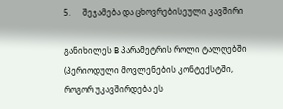5.      შეჯამება და ცხოვრებისეული კავშირი

განიხილეს B პარამეტრის როლი ტალღებში (პერიოდული მოვლენების კონტექსტში, როგორ უკავშირდება ეს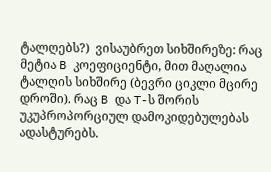ტალღებს?)  ვისაუბრეთ სიხშირეზე: რაც მეტია B კოეფიციენტი, მით მაღალია ტალღის სიხშირე (ბევრი ციკლი მცირე დროში). რაც B და T-ს შორის უკუპროპორციულ დამოკიდებულებას ადასტურებს.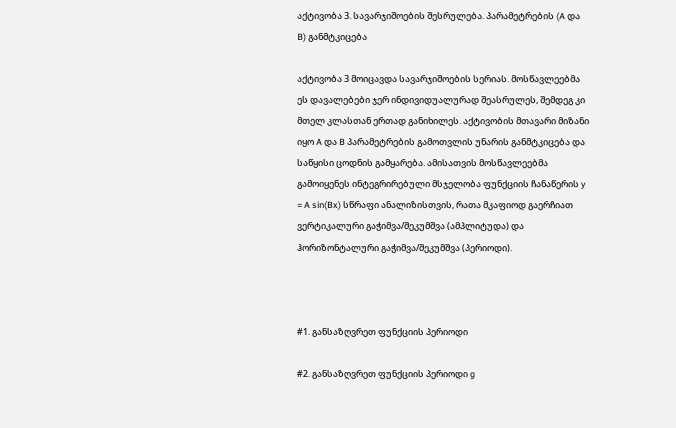აქტივობა 3. სავარჯიშოების შესრულება. პარამეტრების (A და B) განმტკიცება

აქტივობა 3 მოიცავდა სავარჯიშოების სერიას. მოსწავლეებმა ეს დავალებები ჯერ ინდივიდუალურად შეასრულეს, შემდეგ კი მთელ კლასთან ერთად განიხილეს. აქტივობის მთავარი მიზანი იყო A და B პარამეტრების გამოთვლის უნარის განმტკიცება და საწყისი ცოდნის გამყარება. ამისათვის მოსწავლეებმა გამოიყენეს ინტეგრირებული მსჯელობა ფუნქციის ჩანაწერის y = A sin(Bx) სწრაფი ანალიზისთვის, რათა მკაფიოდ გაერჩიათ ვერტიკალური გაჭიმვა/შეკუმშვა (ამპლიტუდა) და ჰორიზონტალური გაჭიმვა/შეკუმშვა (პერიოდი).



#1. განსაზღვრეთ ფუნქციის პერიოდი

#2. განსაზღვრეთ ფუნქციის პერიოდი g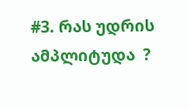#3. რას უდრის ამპლიტუდა  ?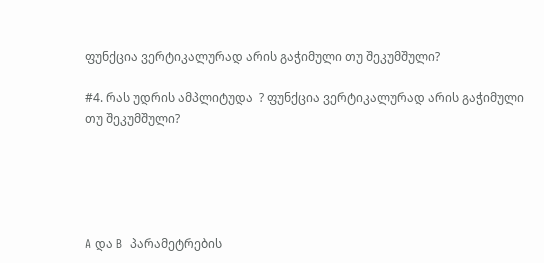ფუნქცია ვერტიკალურად არის გაჭიმული თუ შეკუმშული?

#4. რას უდრის ამპლიტუდა  ? ფუნქცია ვერტიკალურად არის გაჭიმული თუ შეკუმშული?





A და B  პარამეტრების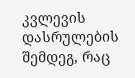კვლევის დასრულების შემდეგ, რაც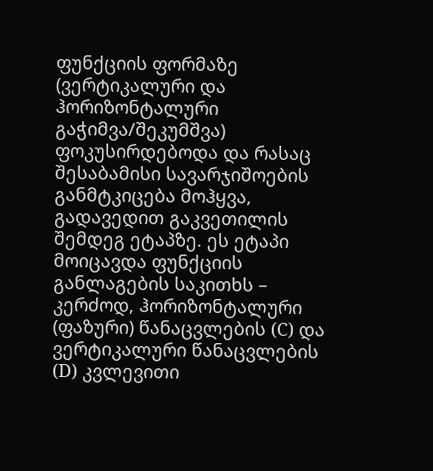ფუნქციის ფორმაზე (ვერტიკალური და ჰორიზონტალური გაჭიმვა/შეკუმშვა) ფოკუსირდებოდა და რასაც შესაბამისი სავარჯიშოების განმტკიცება მოჰყვა, გადავედით გაკვეთილის შემდეგ ეტაპზე. ეს ეტაპი მოიცავდა ფუნქციის განლაგების საკითხს – კერძოდ, ჰორიზონტალური (ფაზური) წანაცვლების (C) და ვერტიკალური წანაცვლების (D) კვლევითი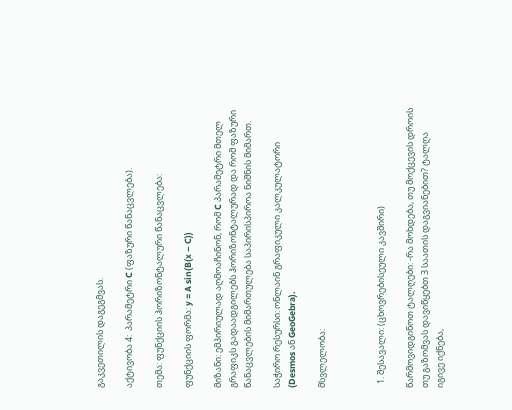გაკვეთილის დაგეგმვას.

აქტივობა 4:  პარამეტრი C (ფაზური წანაცვლება).

თემა: ფუნქციის ჰორიზონტალური წანაცვლება:

ფუნქციის ფორმა: y = A sin(B(x – C))

მიზანი: ემპირიულად აღმოაჩინონ, რომ C პარამეტრი მთელ გრაფიკს გადაადგილებს ჰორიზონტალურად და რომ ფაზური წანაცვლების მიმართულება საპირისპიროა ნიშნის მიმართ.

საჭირო რესურსი: ონლაინ გრაფიკული კალკულატორი (Desmos ან GeoGebra).

მსვლელობა:



  1. შესავალი: (ცხოვრებისეული კავშირი)

წარმოვიდგინოთ ტალღები: -რა მოხდება, თუ მოქცევის დროის თუ გაზომვას დავიწყებთ 3 საათის დაგვიანებით? ტალღა იგივე იქნება,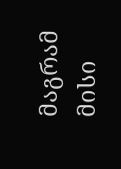მაგრამ მისი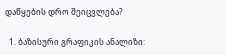დაწყების დრო შეიცვლება?

  1. ბაზისური გრაფიკის ანალიზი: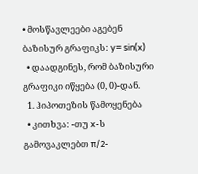• მოსწავლეები აგებენ ბაზისურ გრაფიკს: y= sin(x)
  • დაადგინეს, რომ ბაზისური გრაფიკი იწყება (0, 0)-დან.
  1. ჰიპოთეზის წამოყენება
  • კითხვა: -თუ x-ს გამოვაკლებთ π/2-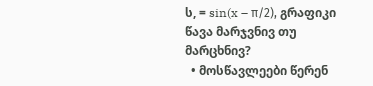ს, = sin(x – π/2), გრაფიკი წავა მარჯვნივ თუ მარცხნივ?
  • მოსწავლეები წერენ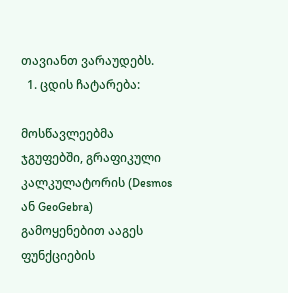თავიანთ ვარაუდებს.
  1. ცდის ჩატარება:

მოსწავლეებმა ჯგუფებში, გრაფიკული კალკულატორის (Desmos ან GeoGebra)  გამოყენებით ააგეს ფუნქციების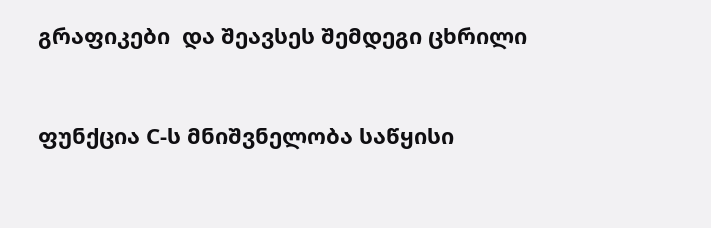გრაფიკები  და შეავსეს შემდეგი ცხრილი



ფუნქცია C-ს მნიშვნელობა საწყისი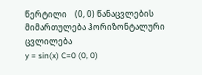წერტილი    (0, 0) წანაცვლების მიმართულება ჰორიზონტალური ცვლილება
y = sin(x) C=0 (0, 0)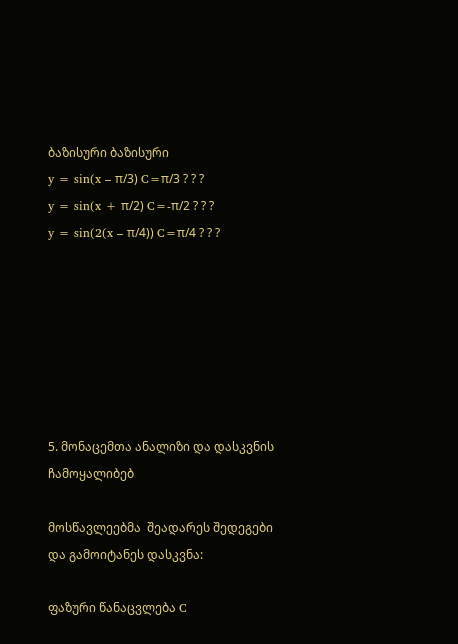ბაზისური ბაზისური
y = sin(x – π/3) C=π/3 ? ? ?
y = sin(x + π/2) C=-π/2 ? ? ?
y = sin(2(x – π/4)) C=π/4 ? ? ?







5. მონაცემთა ანალიზი და დასკვნის ჩამოყალიბებ

მოსწავლეებმა  შეადარეს შედეგები და გამოიტანეს დასკვნა:

ფაზური წანაცვლება C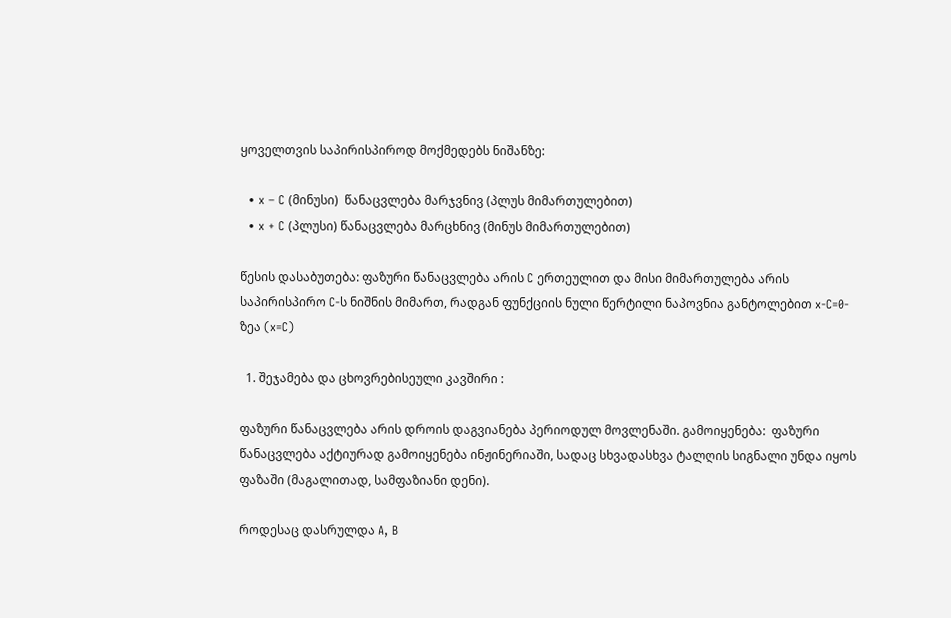ყოველთვის საპირისპიროდ მოქმედებს ნიშანზე:

  • x – C (მინუსი)  წანაცვლება მარჯვნივ (პლუს მიმართულებით)
  • x + C (პლუსი) წანაცვლება მარცხნივ (მინუს მიმართულებით)

წესის დასაბუთება: ფაზური წანაცვლება არის C ერთეულით და მისი მიმართულება არის საპირისპირო C-ს ნიშნის მიმართ, რადგან ფუნქციის ნული წერტილი ნაპოვნია განტოლებით x-C=0-ზეა (x=C)

  1. შეჯამება და ცხოვრებისეული კავშირი :

ფაზური წანაცვლება არის დროის დაგვიანება პერიოდულ მოვლენაში. გამოიყენება:  ფაზური წანაცვლება აქტიურად გამოიყენება ინჟინერიაში, სადაც სხვადასხვა ტალღის სიგნალი უნდა იყოს ფაზაში (მაგალითად, სამფაზიანი დენი).

როდესაც დასრულდა A, B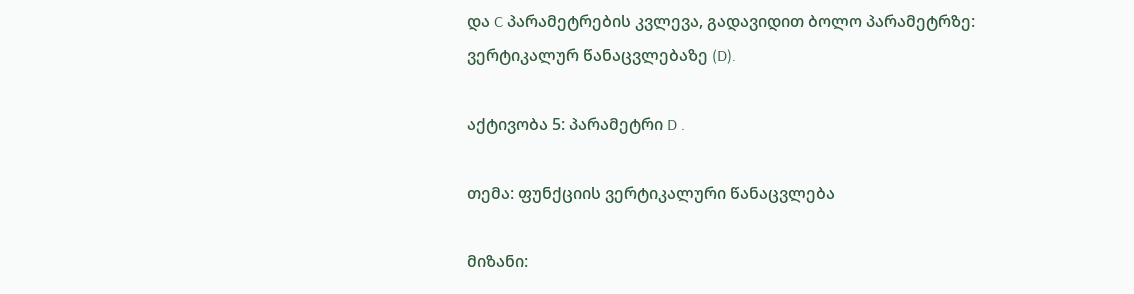და C პარამეტრების კვლევა, გადავიდით ბოლო პარამეტრზე: ვერტიკალურ წანაცვლებაზე (D).

აქტივობა 5: პარამეტრი D .

თემა: ფუნქციის ვერტიკალური წანაცვლება

მიზანი: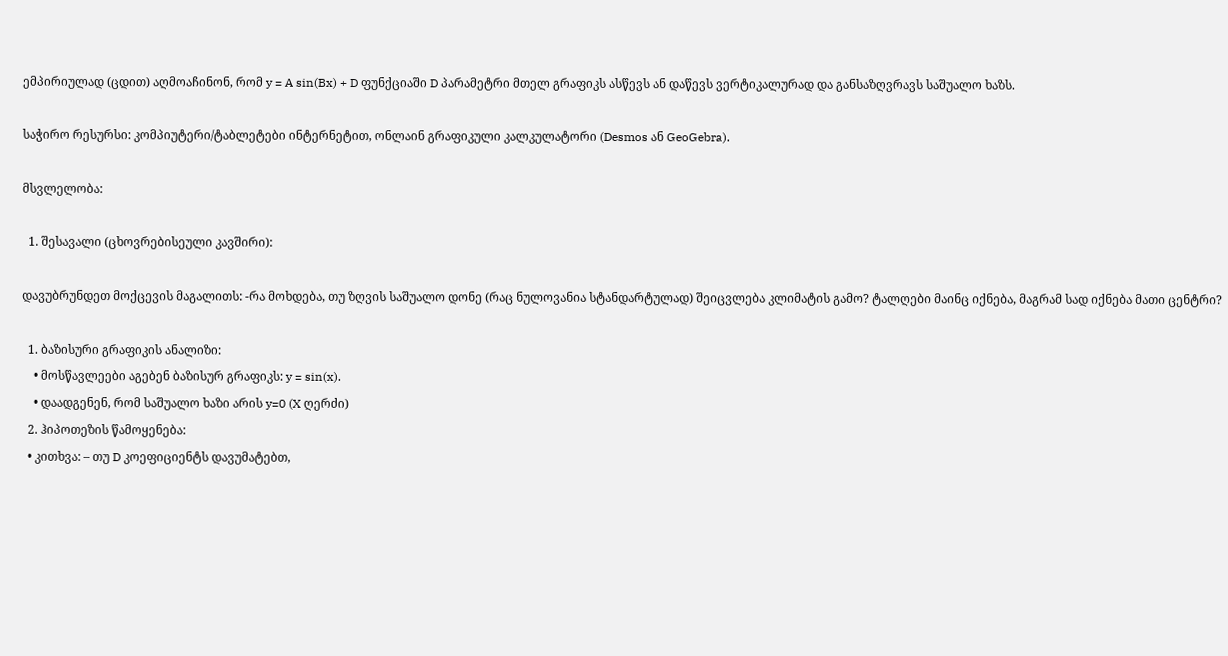ემპირიულად (ცდით) აღმოაჩინონ, რომ y = A sin(Bx) + D ფუნქციაში D პარამეტრი მთელ გრაფიკს ასწევს ან დაწევს ვერტიკალურად და განსაზღვრავს საშუალო ხაზს.

საჭირო რესურსი: კომპიუტერი/ტაბლეტები ინტერნეტით, ონლაინ გრაფიკული კალკულატორი (Desmos ან GeoGebra).

მსვლელობა:

  1. შესავალი (ცხოვრებისეული კავშირი):

დავუბრუნდეთ მოქცევის მაგალითს: -რა მოხდება, თუ ზღვის საშუალო დონე (რაც ნულოვანია სტანდარტულად) შეიცვლება კლიმატის გამო? ტალღები მაინც იქნება, მაგრამ სად იქნება მათი ცენტრი?

  1. ბაზისური გრაფიკის ანალიზი:
    • მოსწავლეები აგებენ ბაზისურ გრაფიკს: y = sin(x).
    • დაადგენენ, რომ საშუალო ხაზი არის y=0 (X ღერძი)
  2. ჰიპოთეზის წამოყენება:
  • კითხვა: – თუ D კოეფიციენტს დავუმატებთ,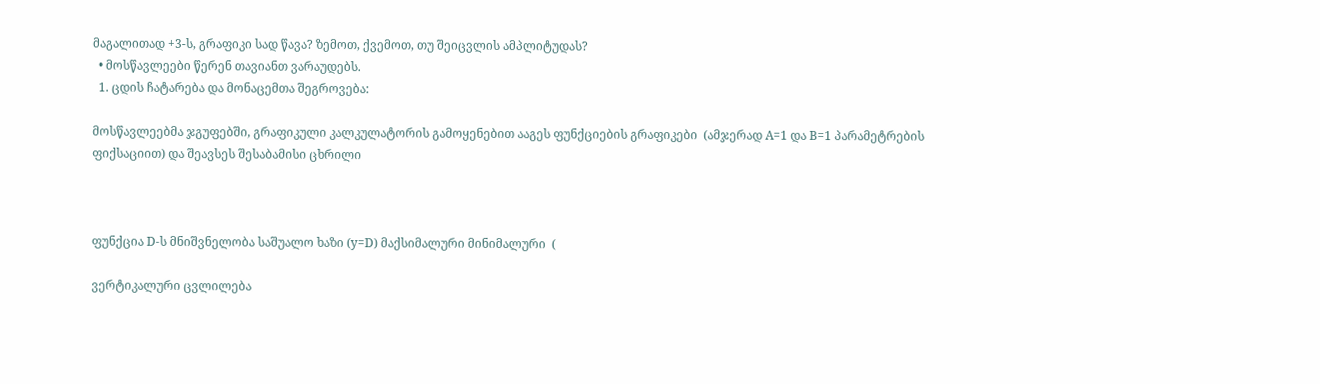მაგალითად +3-ს, გრაფიკი სად წავა? ზემოთ, ქვემოთ, თუ შეიცვლის ამპლიტუდას?
  • მოსწავლეები წერენ თავიანთ ვარაუდებს.
  1. ცდის ჩატარება და მონაცემთა შეგროვება:

მოსწავლეებმა ჯგუფებში, გრაფიკული კალკულატორის გამოყენებით ააგეს ფუნქციების გრაფიკები  (ამჯერად A=1 და B=1 პარამეტრების ფიქსაციით) და შეავსეს შესაბამისი ცხრილი



ფუნქცია D-ს მნიშვნელობა საშუალო ხაზი (y=D) მაქსიმალური მინიმალური  (

ვერტიკალური ცვლილება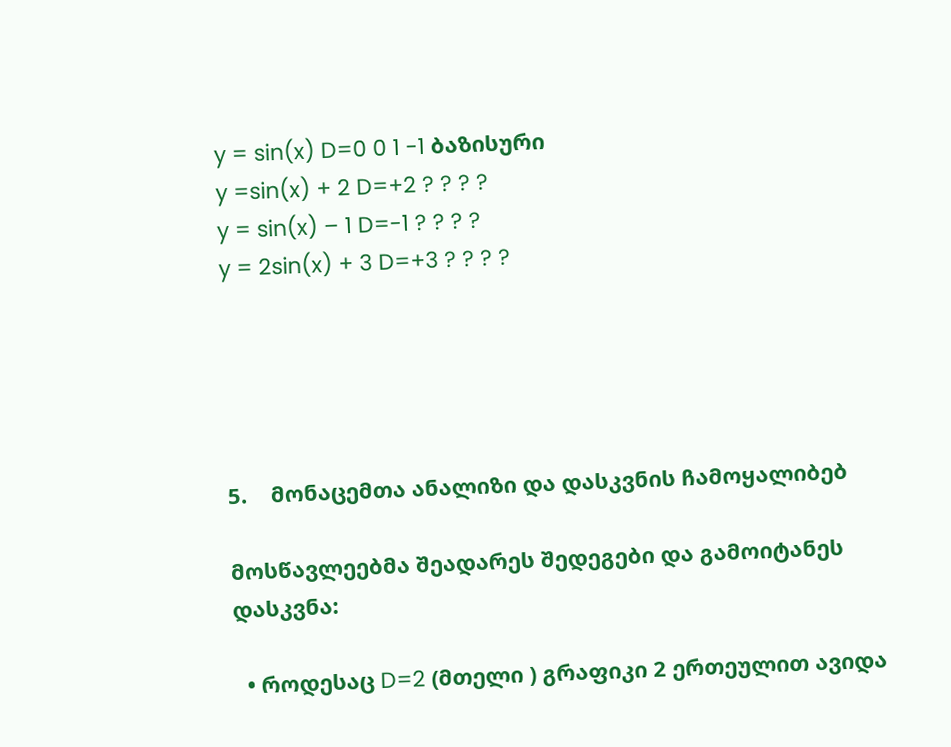y = sin(x) D=0 0 1 -1 ბაზისური
y =sin(x) + 2 D=+2 ? ? ? ?
y = sin(x) – 1 D=-1 ? ? ? ?
y = 2sin(x) + 3 D=+3 ? ? ? ?





5.    მონაცემთა ანალიზი და დასკვნის ჩამოყალიბებ

მოსწავლეებმა შეადარეს შედეგები და გამოიტანეს დასკვნა:

  • როდესაც D=2 (მთელი ) გრაფიკი 2 ერთეულით ავიდა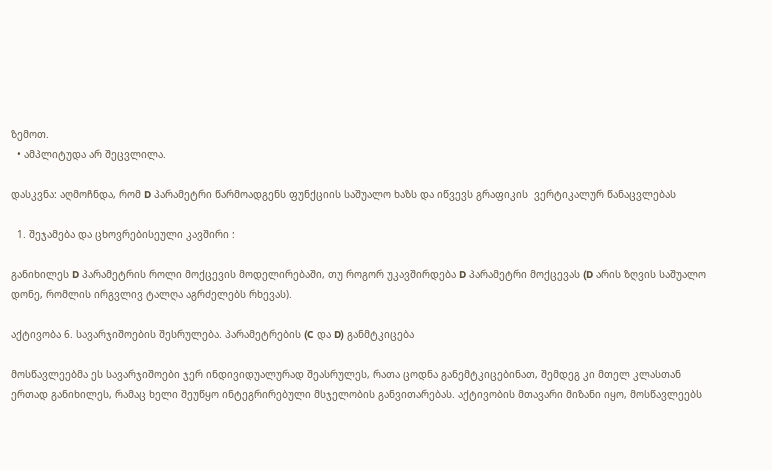ზემოთ.
  • ამპლიტუდა არ შეცვლილა.

დასკვნა: აღმოჩნდა, რომ D პარამეტრი წარმოადგენს ფუნქციის საშუალო ხაზს და იწვევს გრაფიკის  ვერტიკალურ წანაცვლებას

  1. შეჯამება და ცხოვრებისეული კავშირი :

განიხილეს D პარამეტრის როლი მოქცევის მოდელირებაში, თუ როგორ უკავშირდება D პარამეტრი მოქცევას (D არის ზღვის საშუალო დონე, რომლის ირგვლივ ტალღა აგრძელებს რხევას).

აქტივობა 6. სავარჯიშოების შესრულება. პარამეტრების (C და D) განმტკიცება

მოსწავლეებმა ეს სავარჯიშოები ჯერ ინდივიდუალურად შეასრულეს, რათა ცოდნა განემტკიცებინათ, შემდეგ კი მთელ კლასთან ერთად განიხილეს, რამაც ხელი შეუწყო ინტეგრირებული მსჯელობის განვითარებას. აქტივობის მთავარი მიზანი იყო, მოსწავლეებს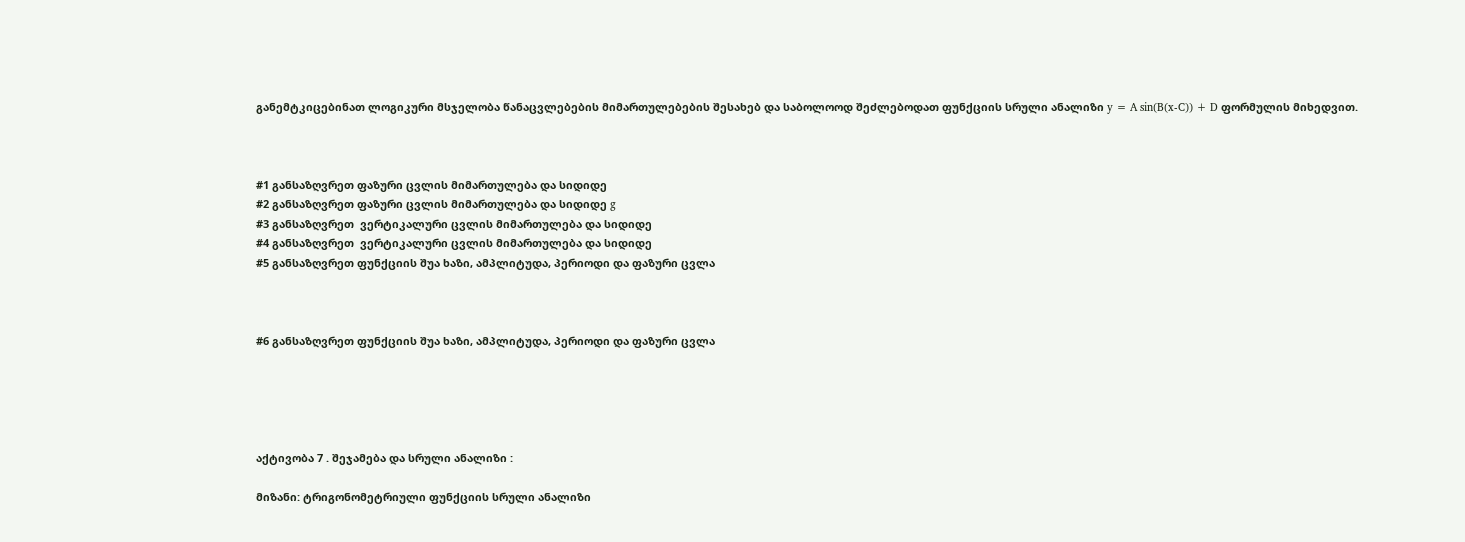განემტკიცებინათ ლოგიკური მსჯელობა წანაცვლებების მიმართულებების შესახებ და საბოლოოდ შეძლებოდათ ფუნქციის სრული ანალიზი y = A sin(B(x-C)) + D ფორმულის მიხედვით.



#1 განსაზღვრეთ ფაზური ცვლის მიმართულება და სიდიდე
#2 განსაზღვრეთ ფაზური ცვლის მიმართულება და სიდიდე g
#3 განსაზღვრეთ  ვერტიკალური ცვლის მიმართულება და სიდიდე
#4 განსაზღვრეთ  ვერტიკალური ცვლის მიმართულება და სიდიდე
#5 განსაზღვრეთ ფუნქციის შუა ხაზი, ამპლიტუდა, პერიოდი და ფაზური ცვლა



#6 განსაზღვრეთ ფუნქციის შუა ხაზი, ამპლიტუდა, პერიოდი და ფაზური ცვლა





აქტივობა 7 . შეჯამება და სრული ანალიზი :

მიზანი: ტრიგონომეტრიული ფუნქციის სრული ანალიზი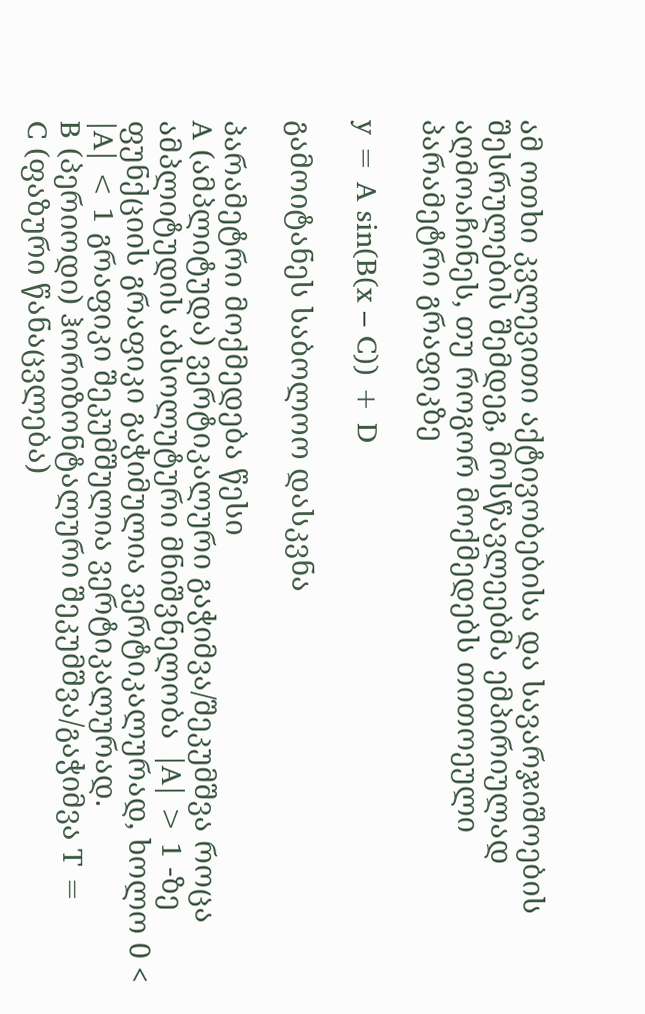ამ ოთხი კვლევითი აქტივობებისა და სავარჯიშოების შესრულების შემდეგ, მოსწავლეებმა ემპირიულად აღმოაჩინეს, თუ როგორ მოქმედებს თითოეული პარამეტრი გრაფიკზე

y = A sin(B(x – C)) + D

გამოიტანეს საბოლოო დასკვნა

პარამეტრი მოქმედება წესი
A (ამპლიტუდა) ვერტიკალური გაჭიმვა/შეკუმშვა როცა  ამპლიტუდის აბსოლუტური მნიშვნელობა  |A| > 1 -ზე ფუნქციის გრაფიკი გაჭიმულია ვერტიკალურად, ხოლო 0 < |A| < 1 გრაფიკი შეკუმშულია ვერტიკალურად.
B (პერიოდი) ჰორიზონტალური შეკუმშვა/გაჭიმვა T =
C (ფაზური წანაცვლება)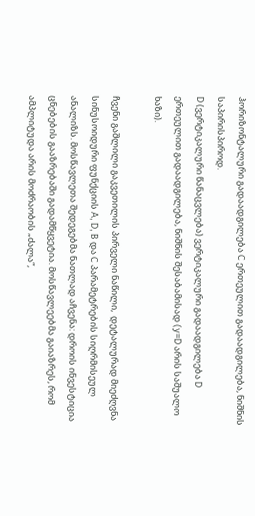ჰორიზონტალური გადაადგილება C ერთეულით გადაადგილება, ნიშნის საპირისპიროდ.
D (ვერტიკალური წანაცვლება) ვერტიკალური გადაადგილება D ერთეულით გადაადგილება, ნიშნის შესაბამისად (y=D არის საშუალო ხაზი).

ჩვენი გაშლილი გაკვეთილის პირველი ნაწილი,  დეტალურად მიეძღვნა სინუსოიდური ფუნქციის A, D, B და C პარამეტრების სიღრმისეულ ანალიზს. მოსწავლეთა შედეგებმა ნათლად აჩვენა: დროის ინვესტიცია ცნებების გააზრებაში გადამწყვეტია. მოსწავლეებმა გაიაზრეს, რომ ამპლიტუდა არის მოძრაობის „ძალა“,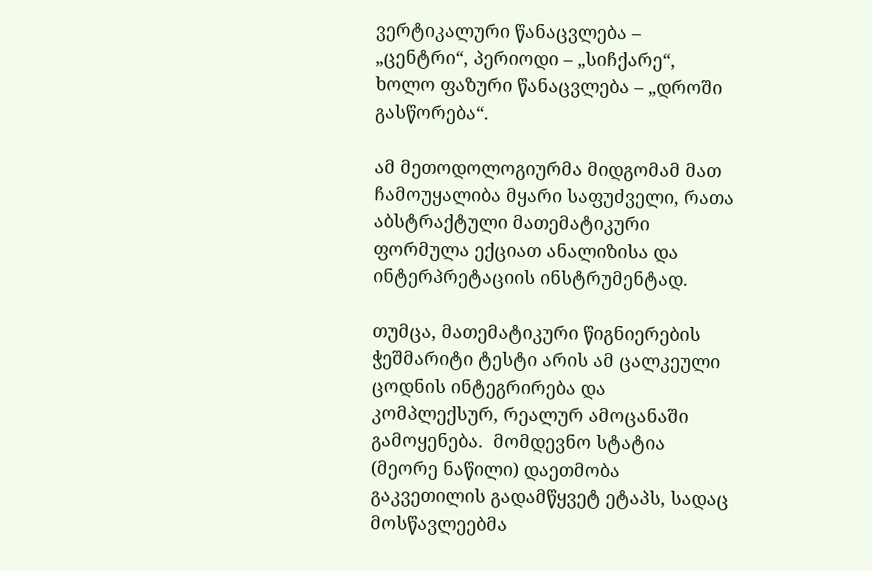ვერტიკალური წანაცვლება – „ცენტრი“, პერიოდი – „სიჩქარე“, ხოლო ფაზური წანაცვლება – „დროში გასწორება“.

ამ მეთოდოლოგიურმა მიდგომამ მათ ჩამოუყალიბა მყარი საფუძველი, რათა აბსტრაქტული მათემატიკური ფორმულა ექციათ ანალიზისა და ინტერპრეტაციის ინსტრუმენტად.

თუმცა, მათემატიკური წიგნიერების ჭეშმარიტი ტესტი არის ამ ცალკეული ცოდნის ინტეგრირება და კომპლექსურ, რეალურ ამოცანაში გამოყენება.  მომდევნო სტატია (მეორე ნაწილი) დაეთმობა გაკვეთილის გადამწყვეტ ეტაპს, სადაც მოსწავლეებმა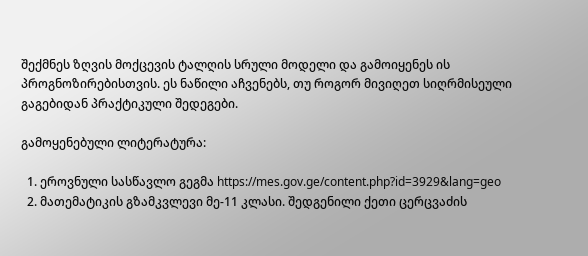შექმნეს ზღვის მოქცევის ტალღის სრული მოდელი და გამოიყენეს ის პროგნოზირებისთვის. ეს ნაწილი აჩვენებს, თუ როგორ მივიღეთ სიღრმისეული გაგებიდან პრაქტიკული შედეგები.

გამოყენებული ლიტერატურა:

  1. ეროვნული სასწავლო გეგმა https://mes.gov.ge/content.php?id=3929&lang=geo
  2. მათემატიკის გზამკვლევი მე-11 კლასი. შედგენილი ქეთი ცერცვაძის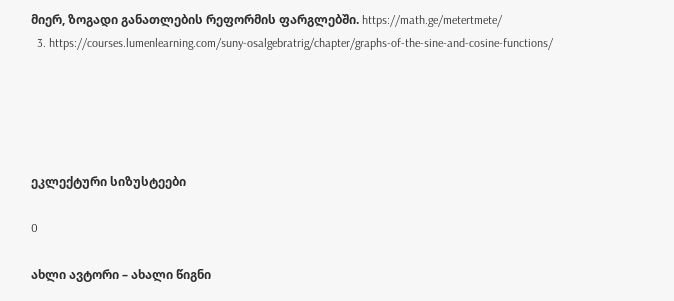მიერ, ზოგადი განათლების რეფორმის ფარგლებში. https://math.ge/metertmete/
  3. https://courses.lumenlearning.com/suny-osalgebratrig/chapter/graphs-of-the-sine-and-cosine-functions/





ეკლექტური სიზუსტეები

0

ახლი ავტორი – ახალი წიგნი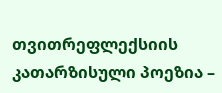თვითრეფლექსიის კათარზისული პოეზია –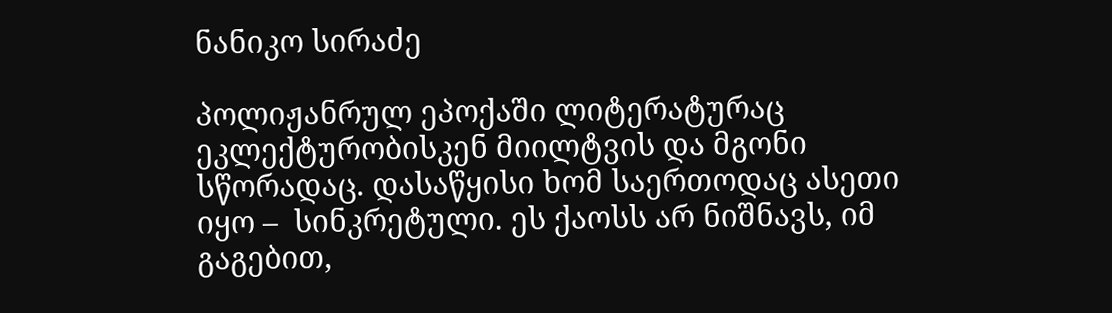ნანიკო სირაძე

პოლიჟანრულ ეპოქაში ლიტერატურაც ეკლექტურობისკენ მიილტვის და მგონი სწორადაც. დასაწყისი ხომ საერთოდაც ასეთი იყო –  სინკრეტული. ეს ქაოსს არ ნიშნავს, იმ გაგებით,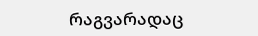რაგვარადაც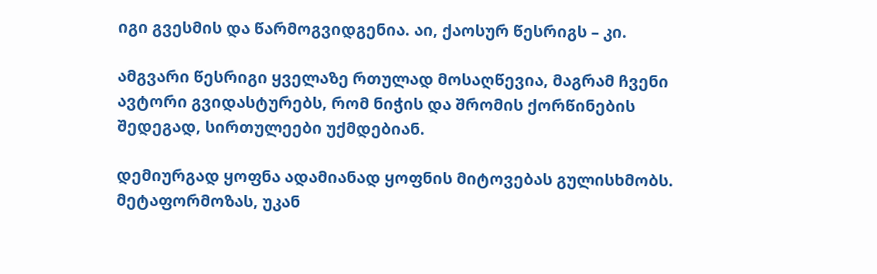იგი გვესმის და წარმოგვიდგენია. აი, ქაოსურ წესრიგს – კი.

ამგვარი წესრიგი ყველაზე რთულად მოსაღწევია, მაგრამ ჩვენი ავტორი გვიდასტურებს, რომ ნიჭის და შრომის ქორწინების შედეგად, სირთულეები უქმდებიან.

დემიურგად ყოფნა ადამიანად ყოფნის მიტოვებას გულისხმობს. მეტაფორმოზას, უკან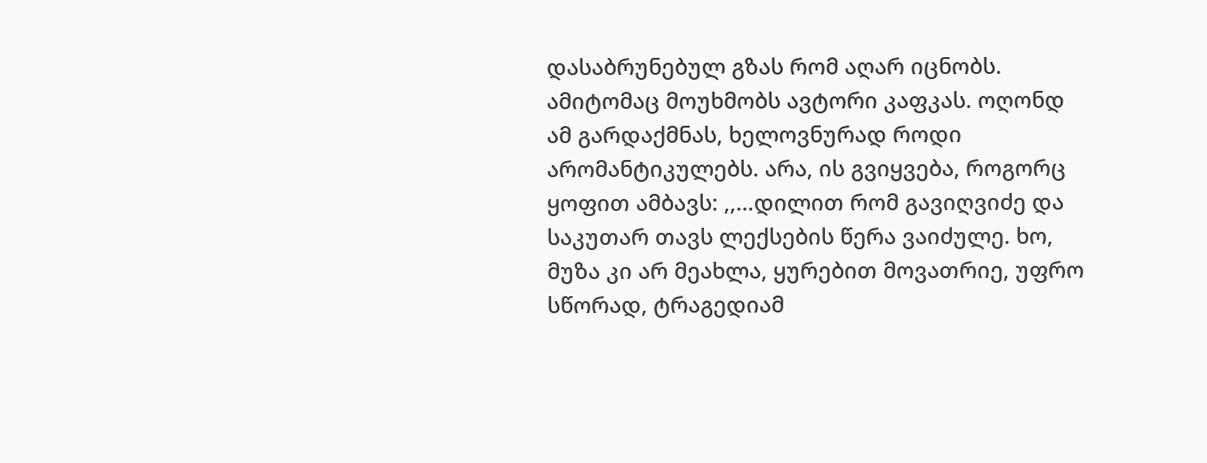დასაბრუნებულ გზას რომ აღარ იცნობს. ამიტომაც მოუხმობს ავტორი კაფკას. ოღონდ ამ გარდაქმნას, ხელოვნურად როდი არომანტიკულებს. არა, ის გვიყვება, როგორც ყოფით ამბავს: ,,…დილით რომ გავიღვიძე და საკუთარ თავს ლექსების წერა ვაიძულე. ხო, მუზა კი არ მეახლა, ყურებით მოვათრიე, უფრო სწორად, ტრაგედიამ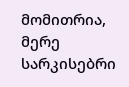მომითრია, მერე სარკისებრი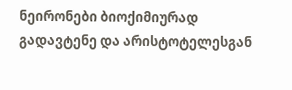ნეირონები ბიოქიმიურად გადავტენე და არისტოტელესგან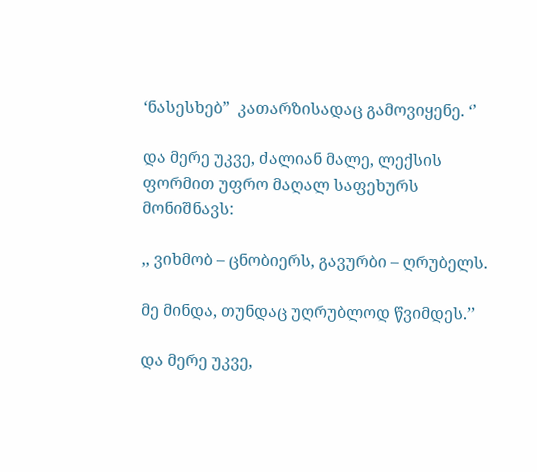‘ნასესხებ”  კათარზისადაც გამოვიყენე. ‘’

და მერე უკვე, ძალიან მალე, ლექსის ფორმით უფრო მაღალ საფეხურს მონიშნავს:

,, ვიხმობ – ცნობიერს, გავურბი – ღრუბელს.

მე მინდა, თუნდაც უღრუბლოდ წვიმდეს.’’

და მერე უკვე,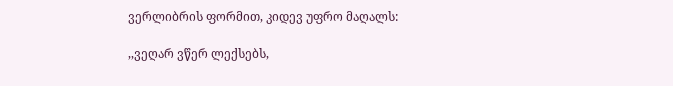ვერლიბრის ფორმით, კიდევ უფრო მაღალს:

,,ვეღარ ვწერ ლექსებს,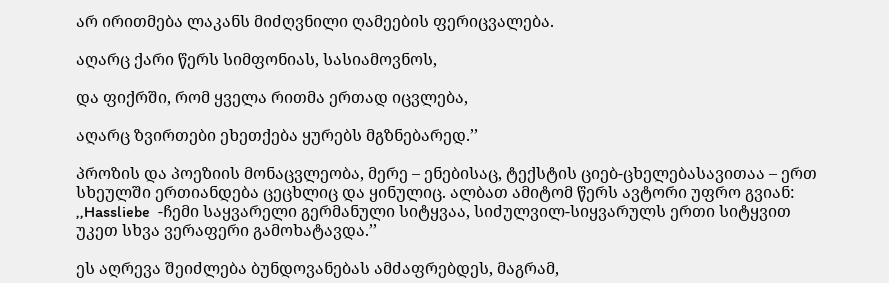არ ირითმება ლაკანს მიძღვნილი ღამეების ფერიცვალება.

აღარც ქარი წერს სიმფონიას, სასიამოვნოს,

და ფიქრში, რომ ყველა რითმა ერთად იცვლება,

აღარც ზვირთები ეხეთქება ყურებს მგზნებარედ.’’

პროზის და პოეზიის მონაცვლეობა, მერე – ენებისაც, ტექსტის ციებ-ცხელებასავითაა – ერთ სხეულში ერთიანდება ცეცხლიც და ყინულიც. ალბათ ამიტომ წერს ავტორი უფრო გვიან: ,,Hassliebe  -ჩემი საყვარელი გერმანული სიტყვაა, სიძულვილ-სიყვარულს ერთი სიტყვით უკეთ სხვა ვერაფერი გამოხატავდა.’’

ეს აღრევა შეიძლება ბუნდოვანებას ამძაფრებდეს, მაგრამ,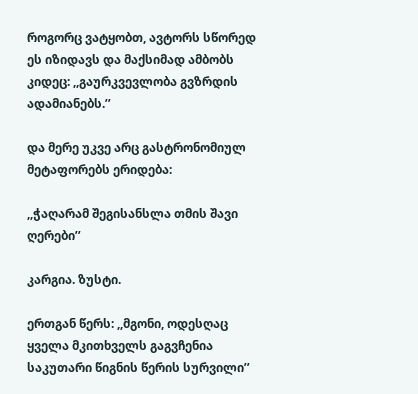როგორც ვატყობთ, ავტორს სწორედ ეს იზიდავს და მაქსიმად ამბობს კიდეც: ,,გაურკვევლობა გვზრდის ადამიანებს.’’

და მერე უკვე არც გასტრონომიულ მეტაფორებს ერიდება:

,,ჭაღარამ შეგისანსლა თმის შავი ღერები’’

კარგია. ზუსტი.

ერთგან წერს: ,,მგონი, ოდესღაც ყველა მკითხველს გაგვჩენია საკუთარი წიგნის წერის სურვილი’’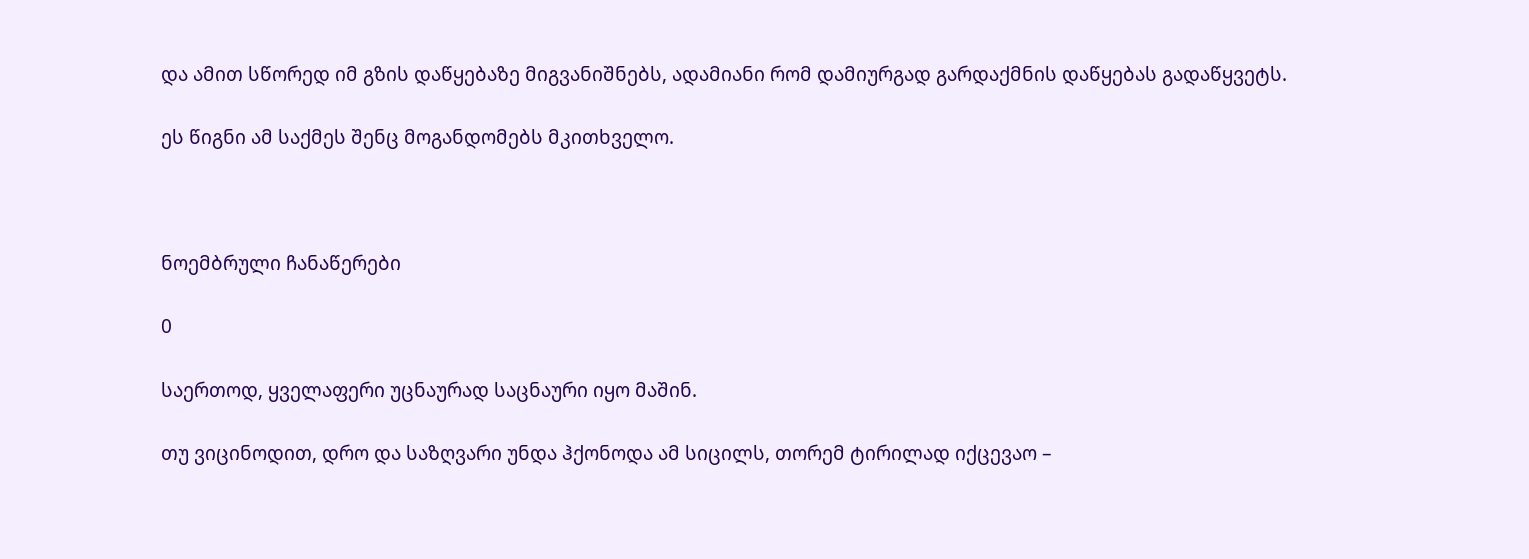და ამით სწორედ იმ გზის დაწყებაზე მიგვანიშნებს, ადამიანი რომ დამიურგად გარდაქმნის დაწყებას გადაწყვეტს.

ეს წიგნი ამ საქმეს შენც მოგანდომებს მკითხველო.



ნოემბრული ჩანაწერები

0

საერთოდ, ყველაფერი უცნაურად საცნაური იყო მაშინ.

თუ ვიცინოდით, დრო და საზღვარი უნდა ჰქონოდა ამ სიცილს, თორემ ტირილად იქცევაო –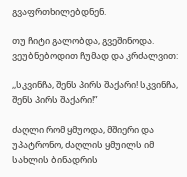გვაფრთხილებდნენ.

თუ ჩიტი გალობდა, გვეშინოდა. ვეუბნებოდით ჩუმად და კრძალვით:

,,სკვინჩა, შენს პირს შაქარი! სკვინჩა, შენს პირს შაქარი!”

ძაღლი რომ ყმუოდა, მშიერი და უპატრონო, ძაღლის ყმუილს იმ სახლის ბინადრის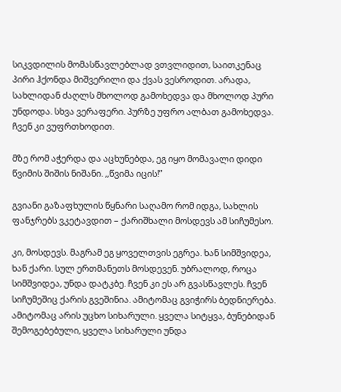სიკვდილის მომასწავლებლად ვთვლიდით, საითკენაც პირი ჰქონდა მიშვერილი და ქვას ვესროდით. არადა, სახლიდან ძაღლს მხოლოდ გამოხედვა და მხოლოდ პური უნდოდა. სხვა ვერაფერი. პურზე უფრო ალბათ გამოხედვა. ჩვენ კი ვუფრთხოდით.

მზე რომ აჭერდა და აცხუნებდა, ეგ იყო მომავალი დიდი წვიმის შიშის ნიშანი. ,,წვიმა იცის!”

გვიანი გაზაფხულის წყნარი საღამო რომ იდგა, სახლის ფანჯრებს ვკეტავდით – ქარიშხალი მოსდევს ამ სიჩუმესო.

კი, მოსდევს. მაგრამ ეგ ყოველთვის ეგრეა. ხან სიმშვიდეა, ხან ქარი. სულ ერთმანეთს მოსდევენ. უბრალოდ, როცა სიმშვიდეა, უნდა დატკბე. ჩვენ კი ეს არ გვასწავლეს. ჩვენ სიჩუმეშიც ქარის გვეშინია. ამიტომაც გვიჭირს ბედნიერება. ამიტომაც არის უცხო სიხარული. ყველა სიტყვა, ბუნებიდან შემოგებებული, ყველა სიხარული უნდა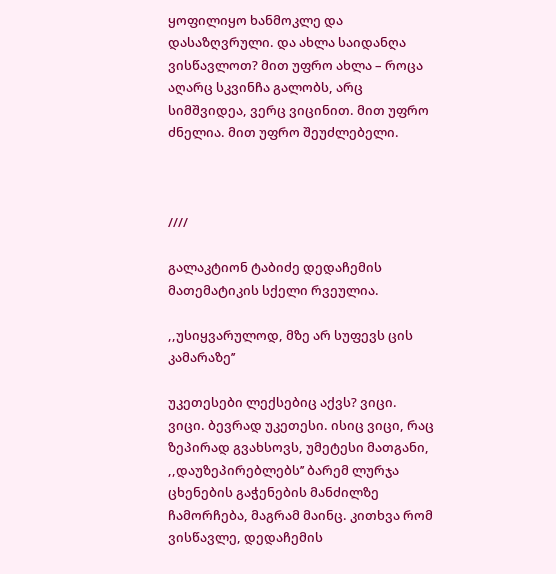ყოფილიყო ხანმოკლე და დასაზღვრული. და ახლა საიდანღა ვისწავლოთ? მით უფრო ახლა – როცა აღარც სკვინჩა გალობს, არც სიმშვიდეა, ვერც ვიცინით. მით უფრო ძნელია. მით უფრო შეუძლებელი.



////

გალაკტიონ ტაბიძე დედაჩემის მათემატიკის სქელი რვეულია.

,,უსიყვარულოდ, მზე არ სუფევს ცის კამარაზე’’

უკეთესები ლექსებიც აქვს? ვიცი. ვიცი. ბევრად უკეთესი. ისიც ვიცი, რაც ზეპირად გვახსოვს, უმეტესი მათგანი, ,,დაუზეპირებლებს’’ ბარემ ლურჯა ცხენების გაჭენების მანძილზე ჩამორჩება, მაგრამ მაინც. კითხვა რომ ვისწავლე, დედაჩემის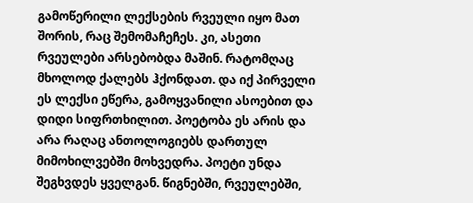გამოწერილი ლექსების რვეული იყო მათ შორის, რაც შემომაჩეჩეს. კი, ასეთი რვეულები არსებობდა მაშინ. რატომღაც მხოლოდ ქალებს ჰქონდათ. და იქ პირველი ეს ლექსი ეწერა, გამოყვანილი ასოებით და დიდი სიფრთხილით. პოეტობა ეს არის და არა რაღაც ანთოლოგიებს დართულ მიმოხილვებში მოხვედრა. პოეტი უნდა შეგხვდეს ყველგან. წიგნებში, რვეულებში,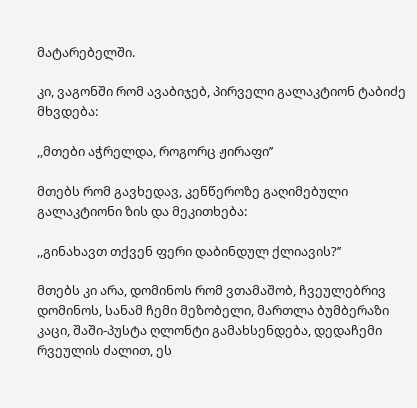მატარებელში.

კი, ვაგონში რომ ავაბიჯებ, პირველი გალაკტიონ ტაბიძე მხვდება:

,,მთები აჭრელდა, როგორც ჟირაფი’’

მთებს რომ გავხედავ, კენწეროზე გაღიმებული გალაკტიონი ზის და მეკითხება:

,,გინახავთ თქვენ ფერი დაბინდულ ქლიავის?’’

მთებს კი არა, დომინოს რომ ვთამაშობ, ჩვეულებრივ დომინოს, სანამ ჩემი მეზობელი, მართლა ბუმბერაზი კაცი, შაში-პუსტა ღლონტი გამახსენდება, დედაჩემი რვეულის ძალით, ეს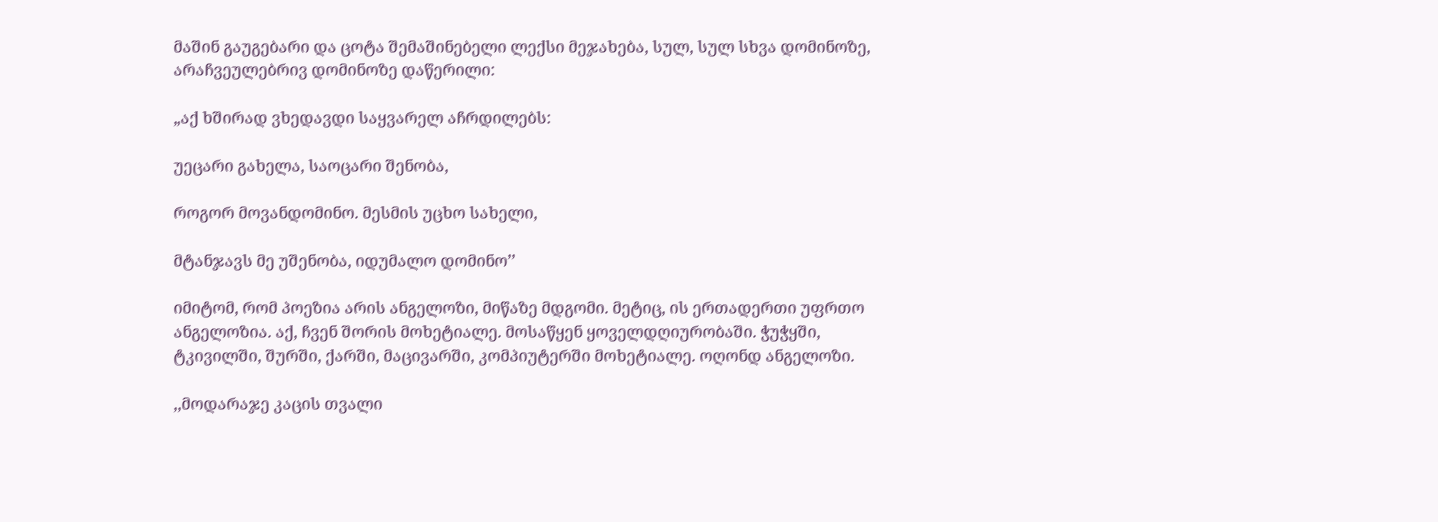მაშინ გაუგებარი და ცოტა შემაშინებელი ლექსი მეჯახება, სულ, სულ სხვა დომინოზე, არაჩვეულებრივ დომინოზე დაწერილი:

„აქ ხშირად ვხედავდი საყვარელ აჩრდილებს:

უეცარი გახელა, საოცარი შენობა,

როგორ მოვანდომინო. მესმის უცხო სახელი,

მტანჯავს მე უშენობა, იდუმალო დომინო’’

იმიტომ, რომ პოეზია არის ანგელოზი, მიწაზე მდგომი. მეტიც, ის ერთადერთი უფრთო ანგელოზია. აქ, ჩვენ შორის მოხეტიალე. მოსაწყენ ყოველდღიურობაში. ჭუჭყში, ტკივილში, შურში, ქარში, მაცივარში, კომპიუტერში მოხეტიალე. ოღონდ ანგელოზი.

,,მოდარაჯე კაცის თვალი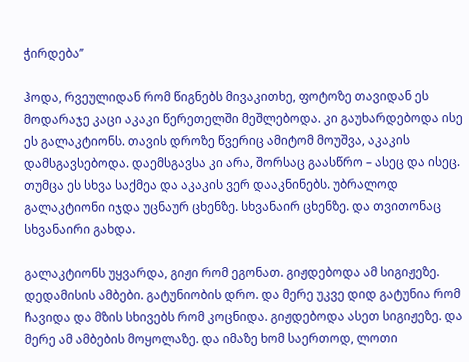ჭირდება’’

ჰოდა, რვეულიდან რომ წიგნებს მივაკითხე, ფოტოზე თავიდან ეს მოდარაჯე კაცი აკაკი წერეთელში მეშლებოდა. კი გაუხარდებოდა ისე ეს გალაკტიონს. თავის დროზე წვერიც ამიტომ მოუშვა, აკაკის დამსგავსებოდა. დაემსგავსა კი არა, შორსაც გაასწრო – ასეც და ისეც. თუმცა ეს სხვა საქმეა და აკაკის ვერ დააკნინებს. უბრალოდ გალაკტიონი იჯდა უცნაურ ცხენზე. სხვანაირ ცხენზე. და თვითონაც სხვანაირი გახდა.

გალაკტიონს უყვარდა, გიჟი რომ ეგონათ. გიჟდებოდა ამ სიგიჟეზე. დედამისის ამბები. გატუნიობის დრო. და მერე უკვე დიდ გატუნია რომ ჩავიდა და მზის სხივებს რომ კოცნიდა. გიჟდებოდა ასეთ სიგიჟეზე. და მერე ამ ამბების მოყოლაზე. და იმაზე ხომ საერთოდ, ლოთი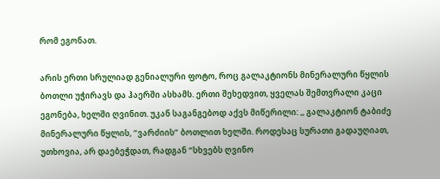რომ ეგონათ.

არის ერთი სრულიად გენიალური ფოტო, როც გალაკტიონს მინერალური წყლის ბოთლი უჭირავს და ჰაერში ასხამს. ერთი შეხედვით, ყველას შემთვრალი კაცი ეგონება, ხელში ღვინით. უკან საგანგებოდ აქვს მიწერილი: ,, გალაკტიონ ტაბიძე მინერალური წყლის, “ვარძიის” ბოთლით ხელში. როდესაც სურათი გადაუღიათ, უთხოვია, არ დაებეჭდათ, რადგან “სხვებს ღვინო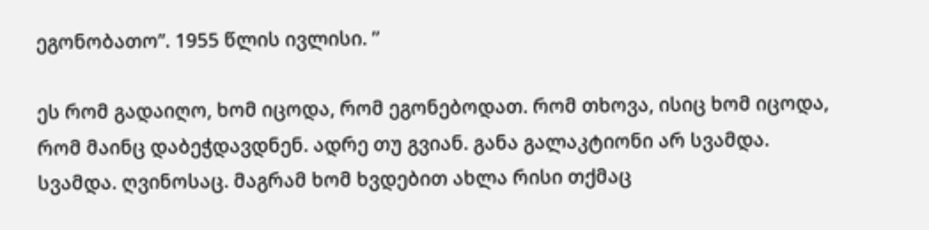ეგონობათო”. 1955 წლის ივლისი. ’’

ეს რომ გადაიღო, ხომ იცოდა, რომ ეგონებოდათ. რომ თხოვა, ისიც ხომ იცოდა, რომ მაინც დაბეჭდავდნენ. ადრე თუ გვიან. განა გალაკტიონი არ სვამდა. სვამდა. ღვინოსაც. მაგრამ ხომ ხვდებით ახლა რისი თქმაც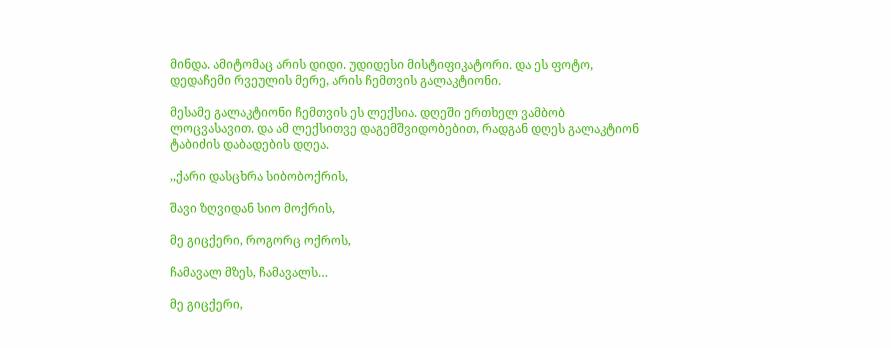მინდა. ამიტომაც არის დიდი. უდიდესი მისტიფიკატორი. და ეს ფოტო, დედაჩემი რვეულის მერე, არის ჩემთვის გალაკტიონი.

მესამე გალაკტიონი ჩემთვის ეს ლექსია. დღეში ერთხელ ვამბობ ლოცვასავით. და ამ ლექსითვე დაგემშვიდობებით, რადგან დღეს გალაკტიონ ტაბიძის დაბადების დღეა.

,,ქარი დასცხრა სიბობოქრის,

შავი ზღვიდან სიო მოქრის,

მე გიცქერი, როგორც ოქროს,

ჩამავალ მზეს, ჩამავალს…

მე გიცქერი,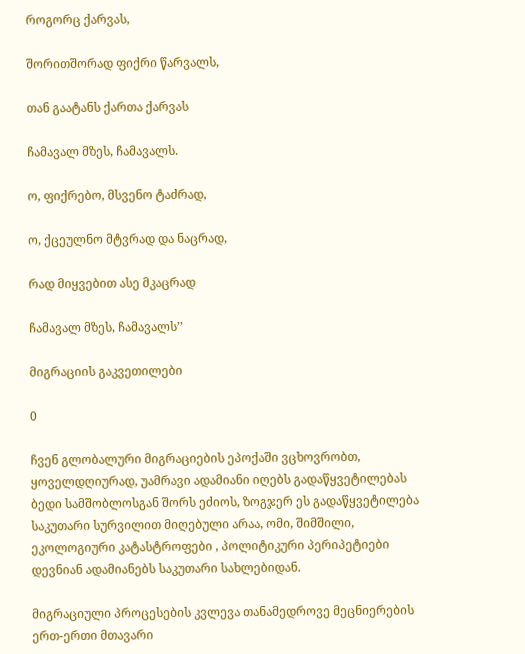როგორც ქარვას,

შორითშორად ფიქრი წარვალს,

თან გაატანს ქართა ქარვას

ჩამავალ მზეს, ჩამავალს.

ო, ფიქრებო, მსვენო ტაძრად,

ო, ქცეულნო მტვრად და ნაცრად,

რად მიყვებით ასე მკაცრად

ჩამავალ მზეს, ჩამავალს’’

მიგრაციის გაკვეთილები

0

ჩვენ გლობალური მიგრაციების ეპოქაში ვცხოვრობთ, ყოველდღიურად, უამრავი ადამიანი იღებს გადაწყვეტილებას ბედი სამშობლოსგან შორს ეძიოს, ზოგჯერ ეს გადაწყვეტილება საკუთარი სურვილით მიღებული არაა, ომი, შიმშილი, ეკოლოგიური კატასტროფები , პოლიტიკური პერიპეტიები დევნიან ადამიანებს საკუთარი სახლებიდან.

მიგრაციული პროცესების კვლევა თანამედროვე მეცნიერების ერთ-ერთი მთავარი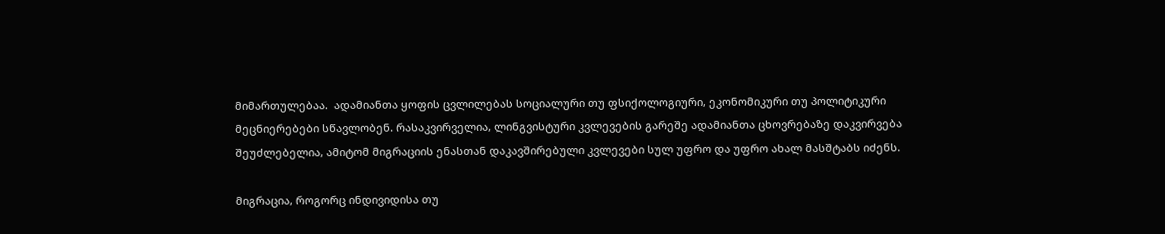მიმართულებაა.  ადამიანთა ყოფის ცვლილებას სოციალური თუ ფსიქოლოგიური, ეკონომიკური თუ პოლიტიკური მეცნიერებები სწავლობენ. რასაკვირველია, ლინგვისტური კვლევების გარეშე ადამიანთა ცხოვრებაზე დაკვირვება შეუძლებელია, ამიტომ მიგრაციის ენასთან დაკავშირებული კვლევები სულ უფრო და უფრო ახალ მასშტაბს იძენს.

მიგრაცია, როგორც ინდივიდისა თუ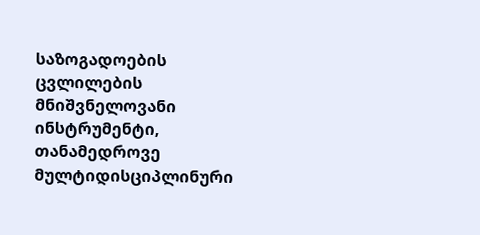საზოგადოების ცვლილების მნიშვნელოვანი ინსტრუმენტი, თანამედროვე მულტიდისციპლინური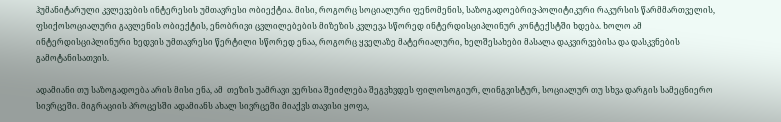ჰუმანიტარული კვლევების ინტერესის უმთავრესი ობიექტია. მისი, როგორც სოციალური ფენომენის, საზოგადოებრივ-პოლიტიკური რაკურსის წარმმართველის, ფსიქოსოციალური გავლენის ობიექტის, ენობრივი ცვლილებების მიზეზის კვლევა სწორედ ინტერდისციპლინურ კონტექსტში ხდება. ხოლო ამ ინტერდისციპლინური ხედვის უმთავრესი წერტილი სწორედ ენაა, როგორც ყველაზე მატერიალური, ხელშესახები მასალა დაკვირვებისა და დასკვნების გამოტანისათვის.

ადამიანი თუ საზოგადოება არის მისი ენა, ამ  თეზის უამრავი ვერსია შეიძლება შეგვხვდეს ფილოსოგიურ, ლინგვისტურ, სოციალურ თუ სხვა დარგის სამეცნიერო სივრცეში. მიგრაციის პროცესში ადამიანს ახალ სივრცეში მიაქვს თავისი ყოფა,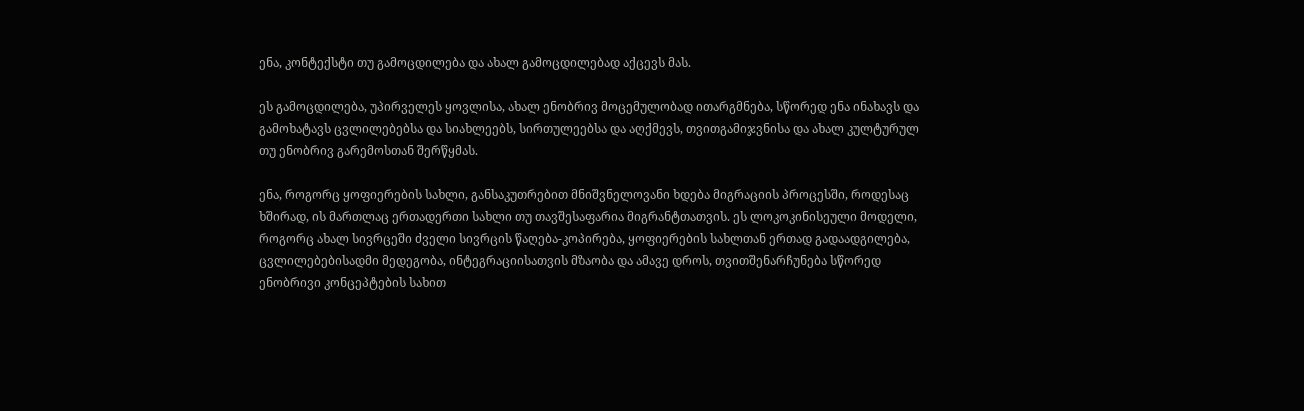ენა, კონტექსტი თუ გამოცდილება და ახალ გამოცდილებად აქცევს მას.

ეს გამოცდილება, უპირველეს ყოვლისა, ახალ ენობრივ მოცემულობად ითარგმნება, სწორედ ენა ინახავს და გამოხატავს ცვლილებებსა და სიახლეებს, სირთულეებსა და აღქმევს, თვითგამიჯვნისა და ახალ კულტურულ თუ ენობრივ გარემოსთან შერწყმას.

ენა, როგორც ყოფიერების სახლი, განსაკუთრებით მნიშვნელოვანი ხდება მიგრაციის პროცესში, როდესაც ხშირად, ის მართლაც ერთადერთი სახლი თუ თავშესაფარია მიგრანტთათვის. ეს ლოკოკინისეული მოდელი, როგორც ახალ სივრცეში ძველი სივრცის წაღება-კოპირება, ყოფიერების სახლთან ერთად გადაადგილება, ცვლილებებისადმი მედეგობა, ინტეგრაციისათვის მზაობა და ამავე დროს, თვითშენარჩუნება სწორედ ენობრივი კონცეპტების სახით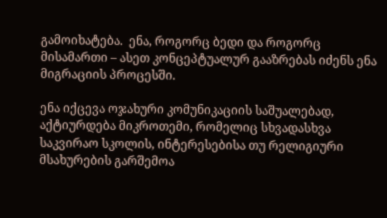გამოიხატება.  ენა, როგორც ბედი და როგორც მისამართი – ასეთ კონცეპტუალურ გააზრებას იძენს ენა მიგრაციის პროცესში.

ენა იქცევა ოჯახური კომუნიკაციის საშუალებად, აქტიურდება მიკროთემი, რომელიც სხვადასხვა საკვირაო სკოლის, ინტერესებისა თუ რელიგიური მსახურების გარშემოა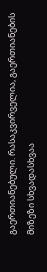გაერთიანებული. რასაკვირველია, გაერთიანების მიზეზი სხვადასხვაა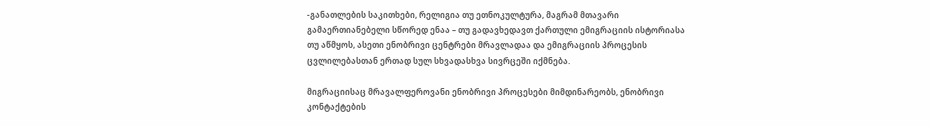-განათლების საკითხები, რელიგია თუ ეთნოკულტურა, მაგრამ მთავარი გამაერთიანებელი სწორედ ენაა – თუ გადავხედავთ ქართული ემიგრაციის ისტორიასა თუ აწმყოს, ასეთი ენობრივი ცენტრები მრავლადაა და ემიგრაციის პროცესის ცვლილებასთან ერთად სულ სხვადასხვა სივრცეში იქმნება.

მიგრაციისაც მრავალფეროვანი ენობრივი პროცესები მიმდინარეობს, ენობრივი კონტაქტების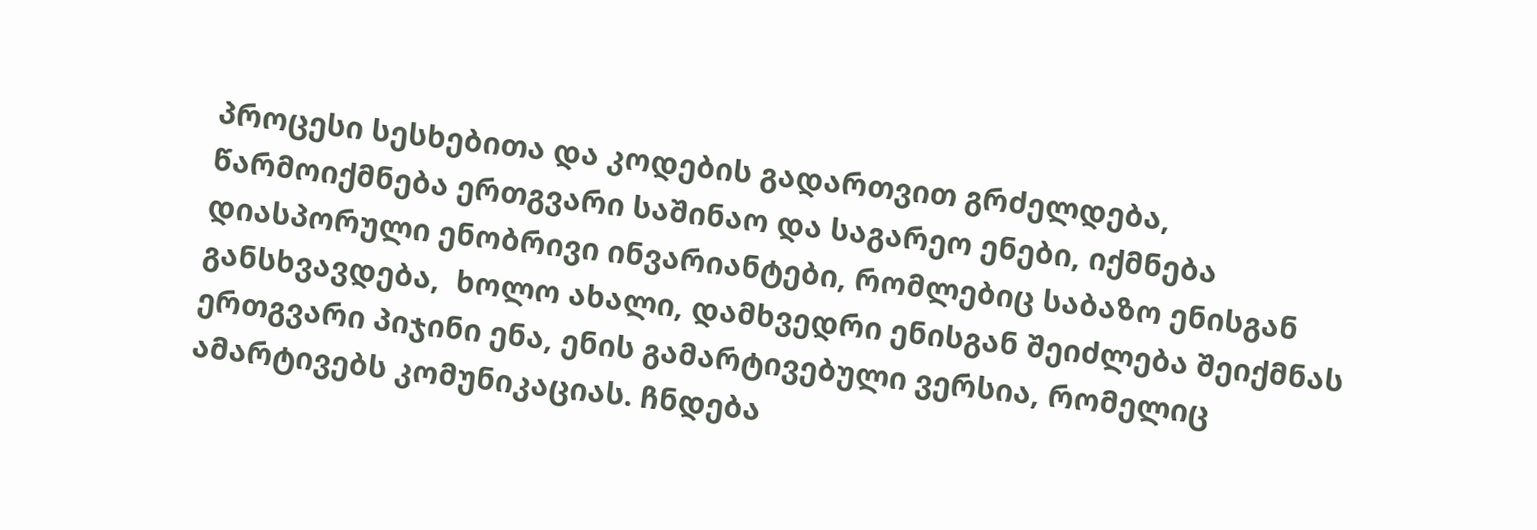პროცესი სესხებითა და კოდების გადართვით გრძელდება, წარმოიქმნება ერთგვარი საშინაო და საგარეო ენები, იქმნება დიასპორული ენობრივი ინვარიანტები, რომლებიც საბაზო ენისგან განსხვავდება,  ხოლო ახალი, დამხვედრი ენისგან შეიძლება შეიქმნას ერთგვარი პიჯინი ენა, ენის გამარტივებული ვერსია, რომელიც ამარტივებს კომუნიკაციას. ჩნდება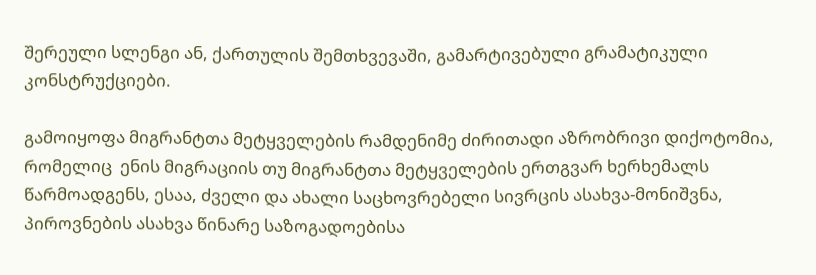შერეული სლენგი ან, ქართულის შემთხვევაში, გამარტივებული გრამატიკული კონსტრუქციები.

გამოიყოფა მიგრანტთა მეტყველების რამდენიმე ძირითადი აზრობრივი დიქოტომია, რომელიც  ენის მიგრაციის თუ მიგრანტთა მეტყველების ერთგვარ ხერხემალს წარმოადგენს, ესაა, ძველი და ახალი საცხოვრებელი სივრცის ასახვა-მონიშვნა, პიროვნების ასახვა წინარე საზოგადოებისა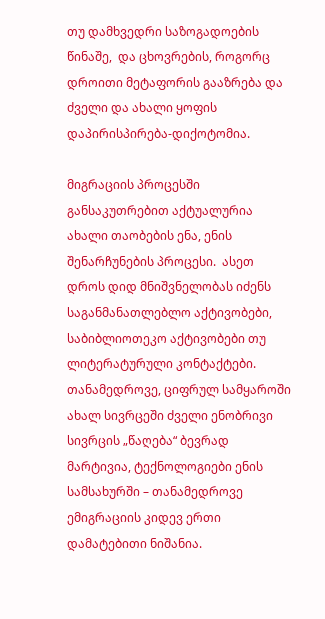თუ დამხვედრი საზოგადოების წინაშე,  და ცხოვრების, როგორც დროითი მეტაფორის გააზრება და ძველი და ახალი ყოფის დაპირისპირება-დიქოტომია.

მიგრაციის პროცესში განსაკუთრებით აქტუალურია ახალი თაობების ენა, ენის შენარჩუნების პროცესი.  ასეთ დროს დიდ მნიშვნელობას იძენს საგანმანათლებლო აქტივობები, საბიბლიოთეკო აქტივობები თუ ლიტერატურული კონტაქტები.   თანამედროვე, ციფრულ სამყაროში ახალ სივრცეში ძველი ენობრივი სივრცის „წაღება“ ბევრად მარტივია, ტექნოლოგიები ენის სამსახურში – თანამედროვე ემიგრაციის კიდევ ერთი დამატებითი ნიშანია.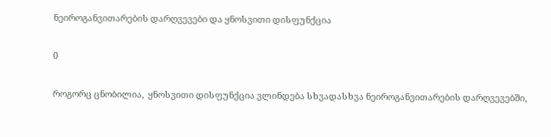ნეიროგანვითარების დარღვევები და ყნოსვითი დისფუნქცია

0

როგორც ცნობილია,  ყნოსვითი დისფუნქცია ვლინდება სხვადასხვა ნეიროგანვითარების დარღვევებში,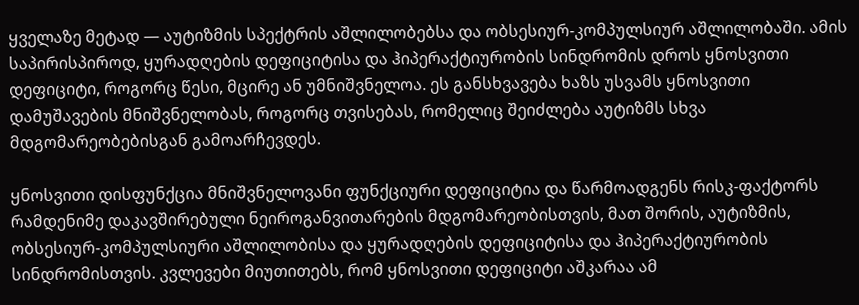ყველაზე მეტად — აუტიზმის სპექტრის აშლილობებსა და ობსესიურ-კომპულსიურ აშლილობაში. ამის საპირისპიროდ, ყურადღების დეფიციტისა და ჰიპერაქტიურობის სინდრომის დროს ყნოსვითი დეფიციტი, როგორც წესი, მცირე ან უმნიშვნელოა. ეს განსხვავება ხაზს უსვამს ყნოსვითი დამუშავების მნიშვნელობას, როგორც თვისებას, რომელიც შეიძლება აუტიზმს სხვა მდგომარეობებისგან გამოარჩევდეს.

ყნოსვითი დისფუნქცია მნიშვნელოვანი ფუნქციური დეფიციტია და წარმოადგენს რისკ-ფაქტორს რამდენიმე დაკავშირებული ნეიროგანვითარების მდგომარეობისთვის, მათ შორის, აუტიზმის, ობსესიურ-კომპულსიური აშლილობისა და ყურადღების დეფიციტისა და ჰიპერაქტიურობის სინდრომისთვის. კვლევები მიუთითებს, რომ ყნოსვითი დეფიციტი აშკარაა ამ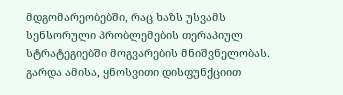მდგომარეობებში, რაც ხაზს უსვამს სენსორული პრობლემების თერაპიულ სტრატეგიებში მოგვარების მნიშვნელობას. გარდა ამისა, ყნოსვითი დისფუნქციით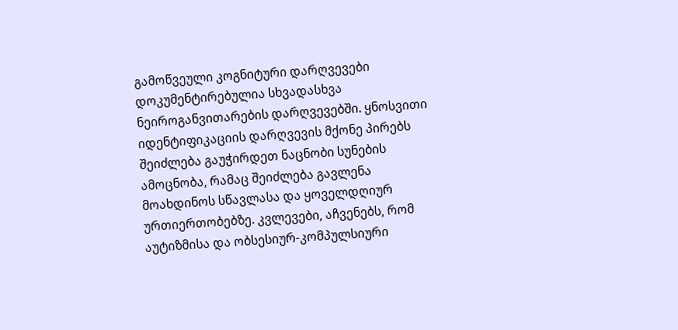გამოწვეული კოგნიტური დარღვევები დოკუმენტირებულია სხვადასხვა ნეიროგანვითარების დარღვევებში. ყნოსვითი იდენტიფიკაციის დარღვევის მქონე პირებს შეიძლება გაუჭირდეთ ნაცნობი სუნების ამოცნობა, რამაც შეიძლება გავლენა მოახდინოს სწავლასა და ყოველდღიურ ურთიერთობებზე. კვლევები, აჩვენებს, რომ აუტიზმისა და ობსესიურ-კომპულსიური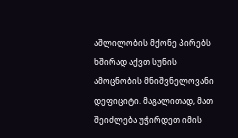აშლილობის მქონე პირებს ხშირად აქვთ სუნის ამოცნობის მნიშვნელოვანი დეფიციტი. მაგალითად, მათ შეიძლება უჭირდეთ იმის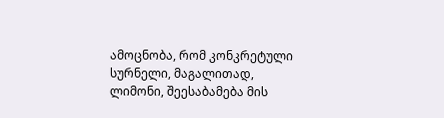ამოცნობა, რომ კონკრეტული სურნელი, მაგალითად, ლიმონი, შეესაბამება მის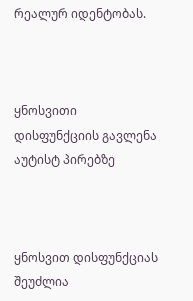რეალურ იდენტობას.



ყნოსვითი დისფუნქციის გავლენა აუტისტ პირებზე



ყნოსვით დისფუნქციას შეუძლია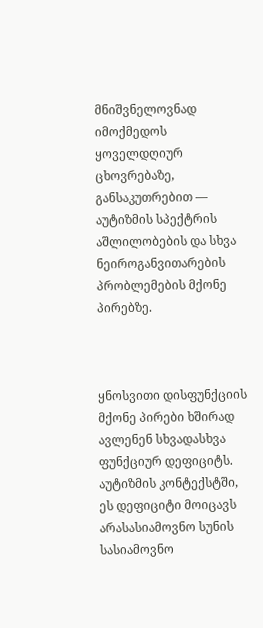მნიშვნელოვნად იმოქმედოს ყოველდღიურ ცხოვრებაზე, განსაკუთრებით — აუტიზმის სპექტრის აშლილობების და სხვა ნეიროგანვითარების პრობლემების მქონე პირებზე.



ყნოსვითი დისფუნქციის მქონე პირები ხშირად ავლენენ სხვადასხვა ფუნქციურ დეფიციტს. აუტიზმის კონტექსტში, ეს დეფიციტი მოიცავს არასასიამოვნო სუნის სასიამოვნო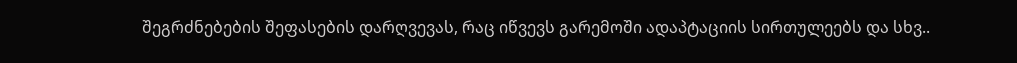შეგრძნებების შეფასების დარღვევას, რაც იწვევს გარემოში ადაპტაციის სირთულეებს და სხვ..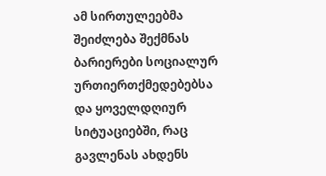ამ სირთულეებმა შეიძლება შექმნას ბარიერები სოციალურ ურთიერთქმედებებსა და ყოველდღიურ სიტუაციებში, რაც გავლენას ახდენს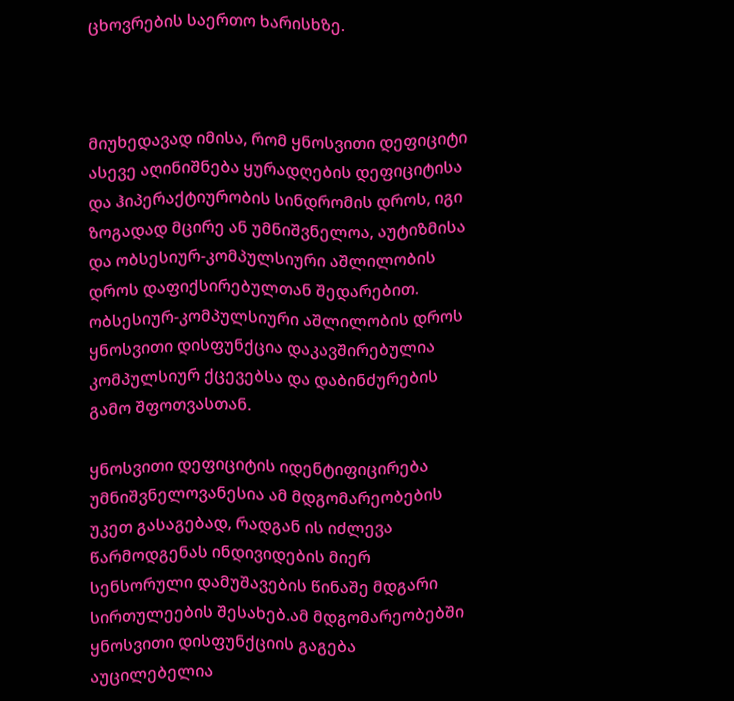ცხოვრების საერთო ხარისხზე.



მიუხედავად იმისა, რომ ყნოსვითი დეფიციტი ასევე აღინიშნება ყურადღების დეფიციტისა და ჰიპერაქტიურობის სინდრომის დროს, იგი ზოგადად მცირე ან უმნიშვნელოა, აუტიზმისა და ობსესიურ-კომპულსიური აშლილობის დროს დაფიქსირებულთან შედარებით. ობსესიურ-კომპულსიური აშლილობის დროს ყნოსვითი დისფუნქცია დაკავშირებულია კომპულსიურ ქცევებსა და დაბინძურების გამო შფოთვასთან.

ყნოსვითი დეფიციტის იდენტიფიცირება უმნიშვნელოვანესია ამ მდგომარეობების უკეთ გასაგებად, რადგან ის იძლევა წარმოდგენას ინდივიდების მიერ სენსორული დამუშავების წინაშე მდგარი სირთულეების შესახებ.ამ მდგომარეობებში ყნოსვითი დისფუნქციის გაგება აუცილებელია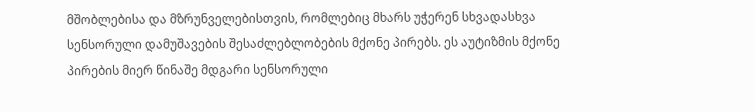მშობლებისა და მზრუნველებისთვის, რომლებიც მხარს უჭერენ სხვადასხვა სენსორული დამუშავების შესაძლებლობების მქონე პირებს. ეს აუტიზმის მქონე პირების მიერ წინაშე მდგარი სენსორული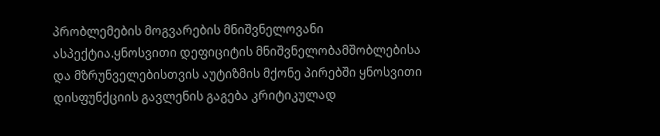პრობლემების მოგვარების მნიშვნელოვანი ასპექტია.ყნოსვითი დეფიციტის მნიშვნელობამშობლებისა და მზრუნველებისთვის აუტიზმის მქონე პირებში ყნოსვითი დისფუნქციის გავლენის გაგება კრიტიკულად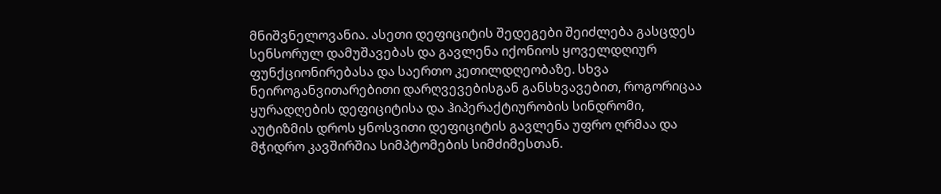მნიშვნელოვანია. ასეთი დეფიციტის შედეგები შეიძლება გასცდეს სენსორულ დამუშავებას და გავლენა იქონიოს ყოველდღიურ ფუნქციონირებასა და საერთო კეთილდღეობაზე. სხვა ნეიროგანვითარებითი დარღვევებისგან განსხვავებით, როგორიცაა ყურადღების დეფიციტისა და ჰიპერაქტიურობის სინდრომი, აუტიზმის დროს ყნოსვითი დეფიციტის გავლენა უფრო ღრმაა და მჭიდრო კავშირშია სიმპტომების სიმძიმესთან.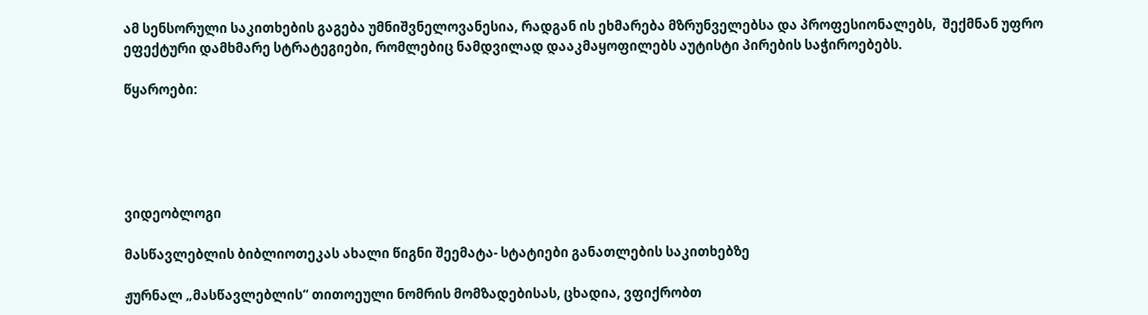ამ სენსორული საკითხების გაგება უმნიშვნელოვანესია, რადგან ის ეხმარება მზრუნველებსა და პროფესიონალებს,  შექმნან უფრო ეფექტური დამხმარე სტრატეგიები, რომლებიც ნამდვილად დააკმაყოფილებს აუტისტი პირების საჭიროებებს.

წყაროები:





ვიდეობლოგი

მასწავლებლის ბიბლიოთეკას ახალი წიგნი შეემატა- სტატიები განათლების საკითხებზე

ჟურნალ „მასწავლებლის“ თითოეული ნომრის მომზადებისას, ცხადია, ვფიქრობთ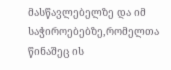მასწავლებელზე და იმ საჭიროებებზე,რომელთა წინაშეც ის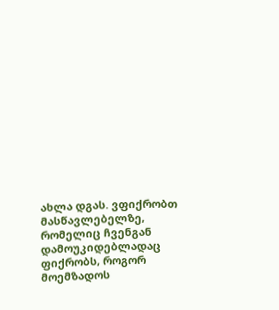ახლა დგას. ვფიქრობთ მასწავლებელზე, რომელიც ჩვენგან დამოუკიდებლადაც ფიქრობს, როგორ მოემზადოს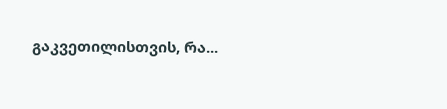გაკვეთილისთვის, რა...